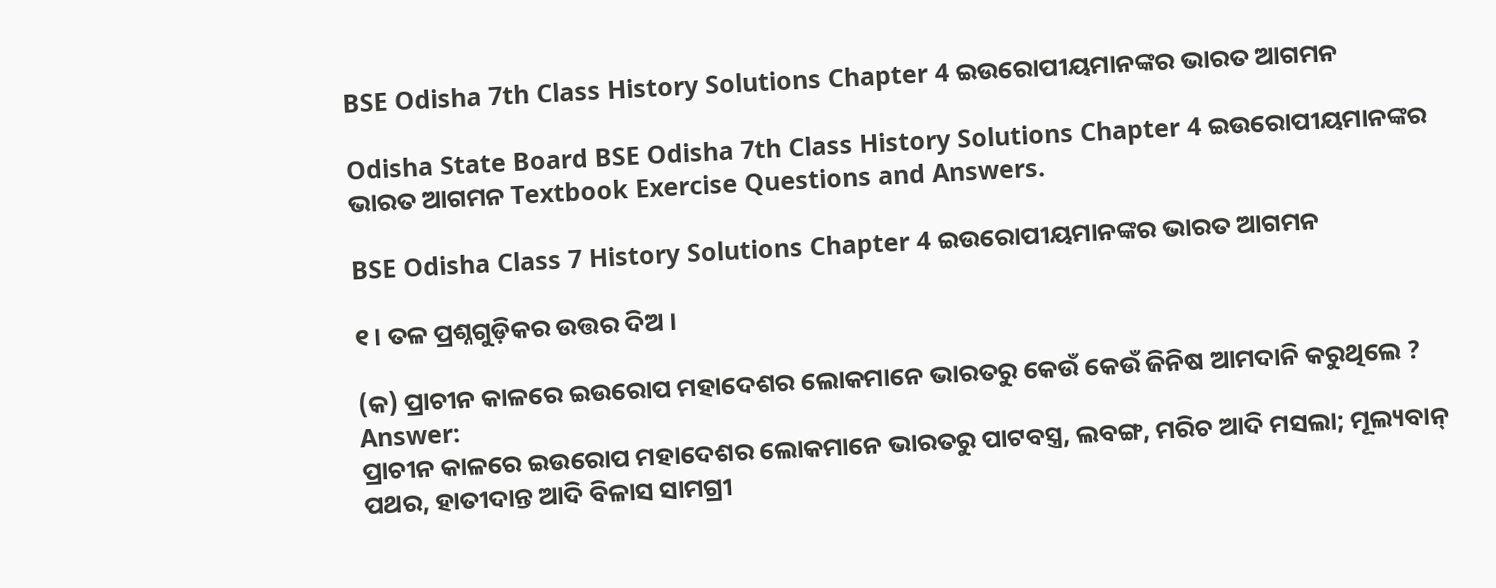BSE Odisha 7th Class History Solutions Chapter 4 ଇଉରୋପୀୟମାନଙ୍କର ଭାରତ ଆଗମନ

Odisha State Board BSE Odisha 7th Class History Solutions Chapter 4 ଇଉରୋପୀୟମାନଙ୍କର ଭାରତ ଆଗମନ Textbook Exercise Questions and Answers.

BSE Odisha Class 7 History Solutions Chapter 4 ଇଉରୋପୀୟମାନଙ୍କର ଭାରତ ଆଗମନ

୧। ତଳ ପ୍ରଶ୍ନଗୁଡ଼ିକର ଉତ୍ତର ଦିଅ ।

(କ) ପ୍ରାଚୀନ କାଳରେ ଇଉରୋପ ମହାଦେଶର ଲୋକମାନେ ଭାରତରୁ କେଉଁ କେଉଁ ଜିନିଷ ଆମଦାନି କରୁଥିଲେ ?
Answer:
ପ୍ରାଚୀନ କାଳରେ ଇଉରୋପ ମହାଦେଶର ଲୋକମାନେ ଭାରତରୁ ପାଟବସ୍ତ୍ର, ଲବଙ୍ଗ, ମରିଚ ଆଦି ମସଲା; ମୂଲ୍ୟବାନ୍ ପଥର, ହାତୀଦାନ୍ତ ଆଦି ବିଳାସ ସାମଗ୍ରୀ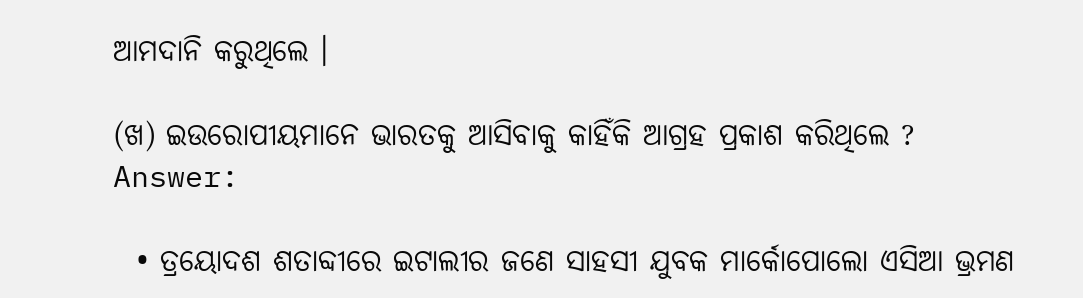ଆମଦାନି କରୁଥିଲେ ।

(ଖ) ଇଉରୋପୀୟମାନେ ଭାରତକୁ ଆସିବାକୁ କାହିଁକି ଆଗ୍ରହ ପ୍ରକାଶ କରିଥିଲେ ?
Answer:

  • ତ୍ରୟୋଦଶ ଶତାବ୍ଦୀରେ ଇଟାଲୀର ଜଣେ ସାହସୀ ଯୁବକ ମାର୍କୋପୋଲୋ ଏସିଆ ଭ୍ରମଣ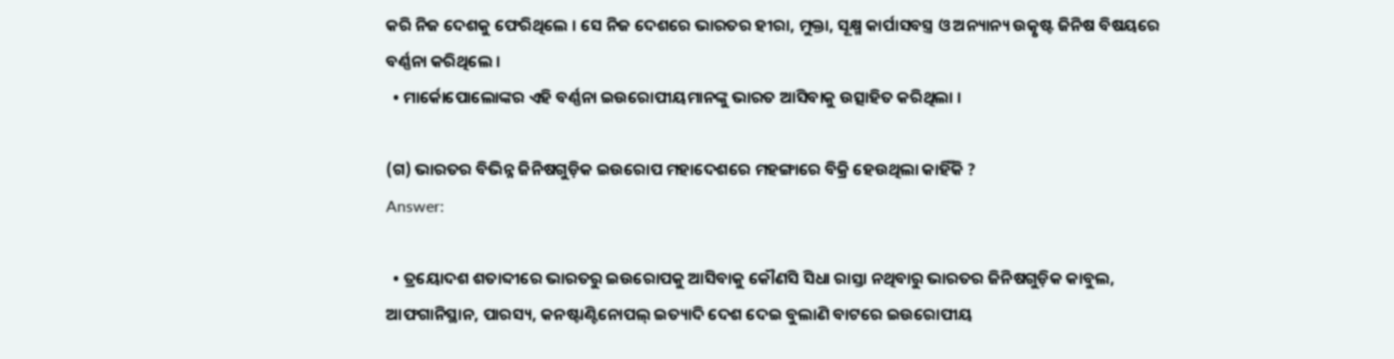କରି ନିଜ ଦେଶକୁ ଫେରିଥିଲେ । ସେ ନିଜ ଦେଶରେ ଭାରତର ହୀରା, ମୁକ୍ତା, ସୂକ୍ଷ୍ମ କାର୍ପାସବସ୍ତ୍ର ଓ ଅନ୍ୟାନ୍ୟ ଉତ୍କୃଷ୍ଟ ଜିନିଷ ବିଷୟରେ ବର୍ଣ୍ଣନା କରିଥିଲେ ।
  • ମାର୍କୋପୋଲୋଙ୍କର ଏହି ବର୍ଣ୍ଣନା ଇଉରୋପୀୟମାନଙ୍କୁ ଭାରତ ଆସିବାକୁ ଉତ୍ସାହିତ କରିଥିଲା ।

(ଗ) ଭାରତର ବିଭିନ୍ନ ଜିନିଷଗୁଡ଼ିକ ଇଉରୋପ ମହାଦେଶରେ ମହଙ୍ଗାରେ ବିକ୍ରି ହେଉଥିଲା କାହିଁକି ?
Answer:

  • ତ୍ରୟୋଦଶ ଶତାବ୍ଦୀରେ ଭାରତରୁ ଇଉରୋପକୁ ଆସିବାକୁ କୌଣସି ସିଧା ରାସ୍ତା ନଥିବାରୁ ଭାରତର ଜିନିଷଗୁଡ଼ିକ କାବୁଲ, ଆଫଗାନିସ୍ଥାନ, ପାରସ୍ୟ, କନଷ୍ଟାଣ୍ଟିନୋପଲ୍ ଇତ୍ୟାଦି ଦେଶ ଦେଇ ବୁଲାଣି ବାଟରେ ଇଉରୋପୀୟ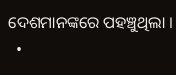ଦେଶମାନଙ୍କରେ ପହଞ୍ଚୁଥିଲା ।
  •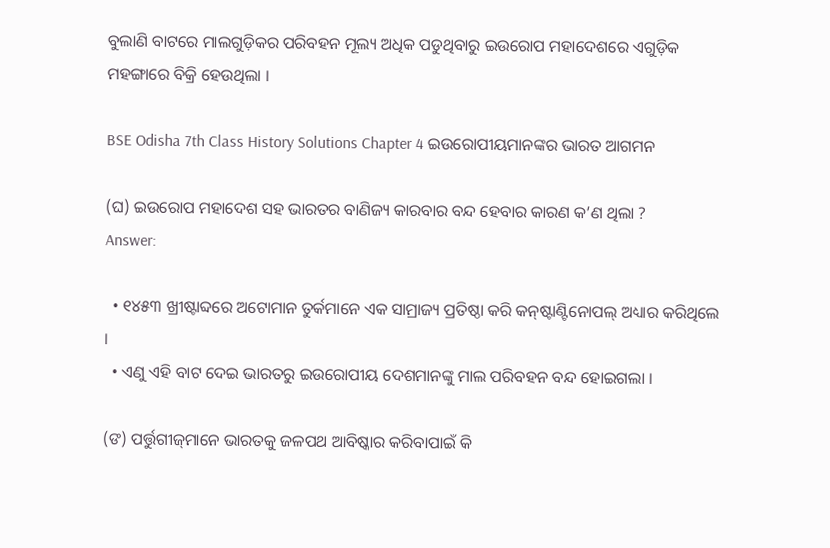ବୁଲାଣି ବାଟରେ ମାଲଗୁଡ଼ିକର ପରିବହନ ମୂଲ୍ୟ ଅଧିକ ପଡୁଥିବାରୁ ଇଉରୋପ ମହାଦେଶରେ ଏଗୁଡ଼ିକ ମହଙ୍ଗାରେ ବିକ୍ରି ହେଉଥିଲା ।

BSE Odisha 7th Class History Solutions Chapter 4 ଇଉରୋପୀୟମାନଙ୍କର ଭାରତ ଆଗମନ

(ଘ) ଇଉରୋପ ମହାଦେଶ ସହ ଭାରତର ବାଣିଜ୍ୟ କାରବାର ବନ୍ଦ ହେବାର କାରଣ କ’ଣ ଥିଲା ?
Answer:

  • ୧୪୫୩ ଖ୍ରୀଷ୍ଟାବ୍ଦରେ ଅଟୋମାନ ତୁର୍କମାନେ ଏକ ସାମ୍ରାଜ୍ୟ ପ୍ରତିଷ୍ଠା କରି କନ୍‌ଷ୍ଟାଣ୍ଟିନୋପଲ୍ ଅଧ୍ୟାର କରିଥିଲେ ।
  • ଏଣୁ ଏହି ବାଟ ଦେଇ ଭାରତରୁ ଇଉରୋପୀୟ ଦେଶମାନଙ୍କୁ ମାଲ ପରିବହନ ବନ୍ଦ ହୋଇଗଲା ।

(ଙ) ପର୍ତ୍ତୁଗୀଜ୍‌ମାନେ ଭାରତକୁ ଜଳପଥ ଆବିଷ୍କାର କରିବାପାଇଁ କି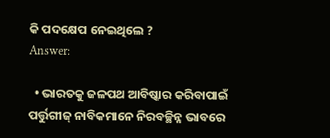କି ପଦକ୍ଷେପ ନେଇଥିଲେ ?
Answer:

  • ଭାରତକୁ ଜଳପଥ ଆବିଷ୍କାର କରିବାପାଇଁ ପର୍ତ୍ତୁଗୀଜ୍ ନାବିକମାନେ ନିରବଚ୍ଛିନ୍ନ ଭାବରେ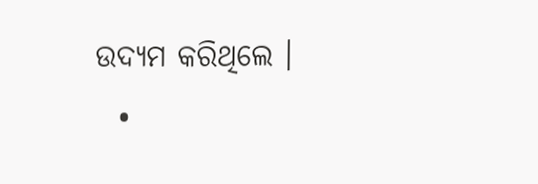ଉଦ୍ୟମ କରିଥିଲେ ।
  •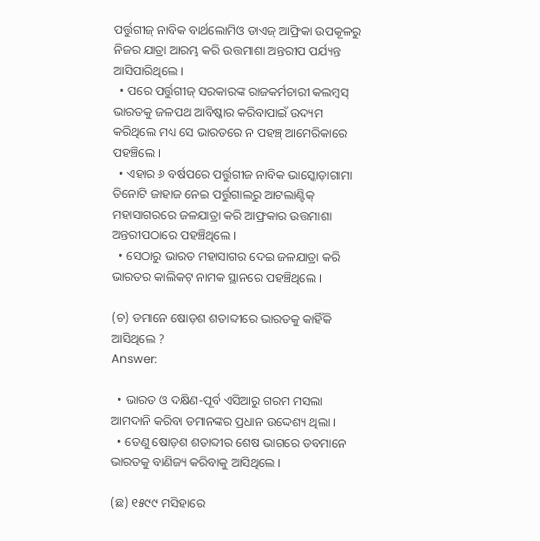ପର୍ତ୍ତୁଗୀଜ୍ ନାବିକ ବାର୍ଥଲୋମିଓ ଡାଏଜ୍ ଆଫ୍ରିକା ଉପକୂଳରୁ ନିଜର ଯାତ୍ରା ଆରମ୍ଭ କରି ଉତ୍ତମାଶା ଅନ୍ତରୀପ ପର୍ଯ୍ୟନ୍ତ ଆସିପାରିଥିଲେ ।
  • ପରେ ପର୍ତ୍ତୁଗୀଜ୍ ସରକାରଙ୍କ ରାଜକର୍ମଚାରୀ କଲମ୍ବସ୍ ଭାରତକୁ ଜଳପଥ ଆବିଷ୍କାର କରିବାପାଇଁ ଉଦ୍ୟମ କରିଥିଲେ ମଧ୍ୟ ସେ ଭାରତରେ ନ ପହଞ୍ଚ୍ ଆମେରିକାରେ ପହଞ୍ଚିଲେ ।
  • ଏହାର ୬ ବର୍ଷପରେ ପର୍ତ୍ତୁଗୀଜ ନାବିକ ଭାସ୍କୋଡ଼ାଗାମା ତିନୋଟି ଜାହାଜ ନେଇ ପର୍ତ୍ତୁଗାଲରୁ ଆଟଲାଣ୍ଟିକ୍ ମହାସାଗରରେ ଜଳଯାତ୍ରା କରି ଆଫ୍ରକାର ଉତ୍ତମାଶା ଅନ୍ତରୀପଠାରେ ପହଞ୍ଚିଥିଲେ ।
  • ସେଠାରୁ ଭାରତ ମହାସାଗର ଦେଇ ଜଳଯାତ୍ରା କରି ଭାରତର କାଲିକଟ୍ ନାମକ ସ୍ଥାନରେ ପହଞ୍ଚିଥିଲେ ।

(ଚ) ଡମାନେ ଷୋଡ଼ଶ ଶତାବ୍ଦୀରେ ଭାରତକୁ କାହିଁକି ଆସିଥିଲେ ?
Answer:

  • ଭାରତ ଓ ଦକ୍ଷିଣ-ପୂର୍ବ ଏସିଆରୁ ଗରମ ମସଲା ଆମଦାନି କରିବା ଡମାନଙ୍କର ପ୍ରଧାନ ଉଦ୍ଦେଶ୍ୟ ଥିଲା ।
  • ତେଣୁ ଷୋଡ଼ଶ ଶତାବ୍ଦୀର ଶେଷ ଭାଗରେ ଡବମାନେ ଭାରତକୁ ବାଣିଜ୍ୟ କରିବାକୁ ଆସିଥିଲେ ।

(ଛ) ୧୫୯୯ ମସିହାରେ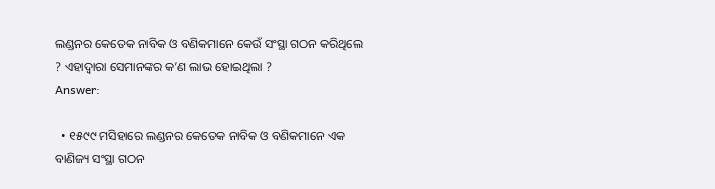ଲଣ୍ଡନର କେତେକ ନାବିକ ଓ ବଣିକମାନେ କେଉଁ ସଂସ୍ଥା ଗଠନ କରିଥିଲେ ? ଏହାଦ୍ଵାରା ସେମାନଙ୍କର କ’ଣ ଲାଭ ହୋଇଥିଲା ?
Answer:

  • ୧୫୯୯ ମସିହାରେ ଲଣ୍ଡନର କେତେକ ନାବିକ ଓ ବଣିକମାନେ ଏକ ବାଣିଜ୍ୟ ସଂସ୍ଥା ଗଠନ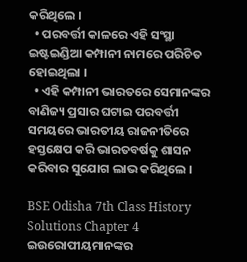କରିଥିଲେ ।
  • ପରବର୍ତ୍ତୀ କାଳରେ ଏହି ସଂସ୍ଥା ଇଷ୍ଟଇଣ୍ଡିଆ କମ୍ପାନୀ ନାମରେ ପରିଚିତ ହୋଇଥିଲା ।
  • ଏହି କମ୍ପାନୀ ଭାରତରେ ସେମାନଙ୍କର ବାଣିଜ୍ୟ ପ୍ରସାର ଘଟାଇ ପରବର୍ତ୍ତୀ ସମୟରେ ଭାରତୀୟ ରାଜନୀତିରେ ହସ୍ତକ୍ଷେପ କରି ଭାରତବର୍ଷକୁ ଶାସନ କରିବାର ସୁଯୋଗ ଲାଭ କରିଥିଲେ ।

BSE Odisha 7th Class History Solutions Chapter 4 ଇଉରୋପୀୟମାନଙ୍କର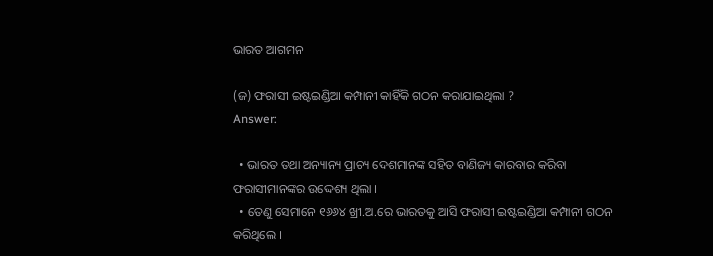ଭାରତ ଆଗମନ

(ଜ) ଫରାସୀ ଇଷ୍ଟଇଣ୍ଡିଆ କମ୍ପାନୀ କାହିଁକି ଗଠନ କରାଯାଇଥିଲା ?
Answer:

  • ଭାରତ ତଥା ଅନ୍ୟାନ୍ୟ ପ୍ରାଚ୍ୟ ଦେଶମାନଙ୍କ ସହିତ ବାଣିଜ୍ୟ କାରବାର କରିବା ଫରାସୀମାନଙ୍କର ଉଦ୍ଦେଶ୍ୟ ଥିଲା ।
  • ତେଣୁ ସେମାନେ ୧୬୬୪ ଖ୍ରୀ.ଅ.ରେ ଭାରତକୁ ଆସି ଫରାସୀ ଇଷ୍ଟଇଣ୍ଡିଆ କମ୍ପାନୀ ଗଠନ କରିଥିଲେ ।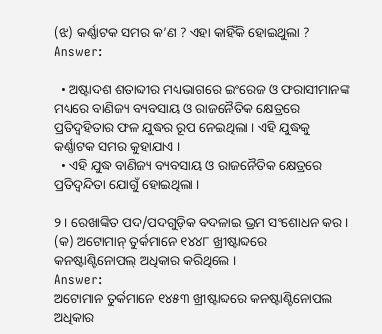(ଝ) କର୍ଣ୍ଣାଟକ ସମର କ’ଣ ? ଏହା କାହିଁକି ହୋଇଥୁଲା ?
Answer:

  • ଅଷ୍ଟାଦଶ ଶତାବ୍ଦୀର ମଧ୍ୟଭାଗରେ ଇଂରେଜ ଓ ଫରାସୀମାନଙ୍କ ମଧ୍ୟରେ ବାଣିଜ୍ୟ ବ୍ୟବସାୟ ଓ ରାଜନୈତିକ କ୍ଷେତ୍ରରେ ପ୍ରତିଦ୍ଵହିତାର ଫଳ ଯୁଦ୍ଧର ରୂପ ନେଇଥିଲା । ଏହି ଯୁଦ୍ଧକୁ କର୍ଣ୍ଣାଟକ ସମର କୁହାଯାଏ ।
  • ଏହି ଯୁଦ୍ଧ ବାଣିଜ୍ୟ ବ୍ୟବସାୟ ଓ ରାଜନୈତିକ କ୍ଷେତ୍ରରେ ପ୍ରତିଦ୍ବନ୍ଦିତା ଯୋଗୁଁ ହୋଇଥିଲା ।

୨। ରେଖାଙ୍କିତ ପଦ/ପଦଗୁଡ଼ିକ ବଦଳାଇ ଭ୍ରମ ସଂଶୋଧନ କର ।
(କ) ଅଟୋମାନ୍ ତୁର୍କମାନେ ୧୪୪୮ ଖ୍ରୀଷ୍ଟାବ୍ଦରେ କନଷ୍ଟାଣ୍ଟିନୋପଲ୍ ଅଧିକାର କରିଥିଲେ ।
Answer:
ଅଟୋମାନ ତୁର୍କମାନେ ୧୪୫୩ ଖ୍ରୀଷ୍ଟାବ୍ଦରେ କନଷ୍ଟାଣ୍ଟିନୋପଲ ଅଧିକାର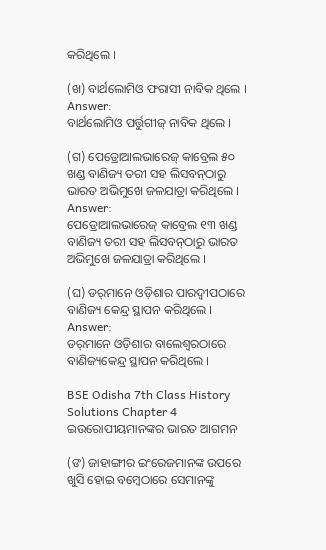କରିଥିଲେ ।

(ଖ) ବାର୍ଥଲୋମିଓ ଫରାସୀ ନାବିକ ଥିଲେ ।
Answer:
ବାର୍ଥଲୋମିଓ ପର୍ତ୍ତୁଗୀଜ୍ ନାବିକ ଥିଲେ ।

(ଗ) ପେଡ୍ରୋଆଲଭାରେଜ୍ କାବ୍ରେଲ ୫୦ ଖଣ୍ଡ ବାଣିଜ୍ୟ ତରୀ ସହ ଲିସବନ୍‌ଠାରୁ ଭାରତ ଅଭିମୁଖେ ଜଳଯାତ୍ରା କରିଥିଲେ ।
Answer:
ପେଡ୍ରୋଆଲଭାରେଜ୍ କାବ୍ରେଲ ୧୩ ଖଣ୍ଡ ବାଣିଜ୍ୟ ତରୀ ସହ ଲିସବନ୍‌ଠାରୁ ଭାରତ ଅଭିମୁଖେ ଜଳଯାତ୍ରା କରିଥିଲେ ।

(ଘ) ଡର୍‌ମାନେ ଓଡ଼ିଶାର ପାରଦ୍ଵୀପଠାରେ ବାଣିଜ୍ୟ କେନ୍ଦ୍ର ସ୍ଥାପନ କରିଥିଲେ ।
Answer:
ଡର୍‌ମାନେ ଓଡ଼ିଶାର ବାଲେଶ୍ଵରଠାରେ ବାଣିଜ୍ୟକେନ୍ଦ୍ର ସ୍ଥାପନ କରିଥିଲେ ।

BSE Odisha 7th Class History Solutions Chapter 4 ଇଉରୋପୀୟମାନଙ୍କର ଭାରତ ଆଗମନ

(ଙ) ଜାହାଙ୍ଗୀର ଇଂରେଜମାନଙ୍କ ଉପରେ ଖୁସି ହୋଇ ବମ୍ବେଠାରେ ସେମାନଙ୍କୁ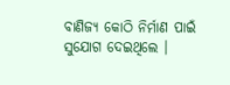ବାଣିଜ୍ୟ କୋଠି ନିର୍ମାଣ ପାଇଁ ସୁଯୋଗ ଦେଇଥିଲେ ।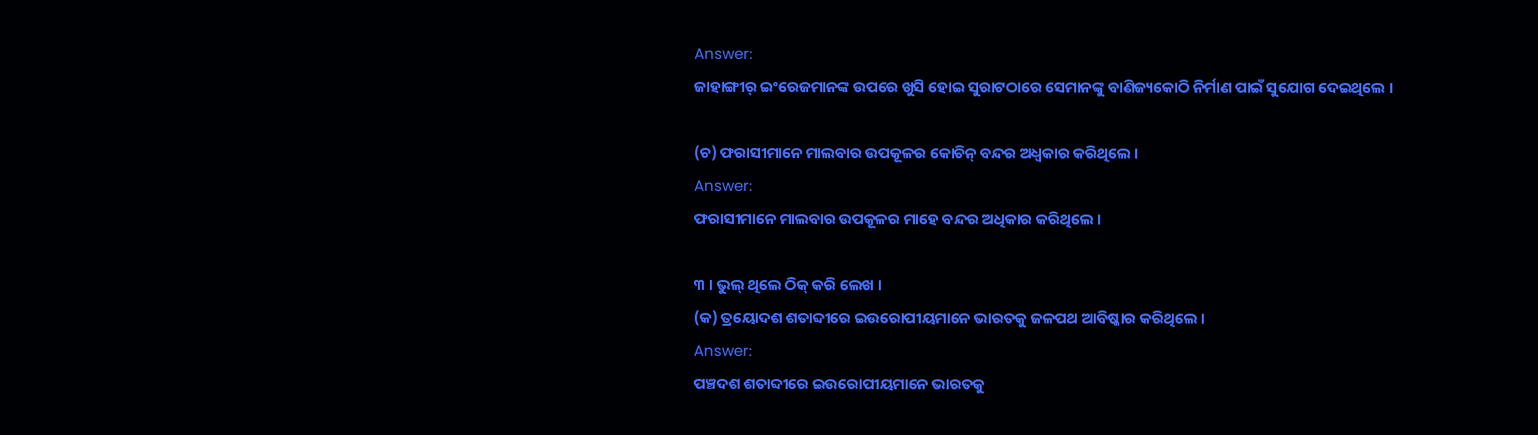Answer:
ଜାହାଙ୍ଗୀର୍ ଇଂରେଜମାନଙ୍କ ଉପରେ ଖୁସି ହୋଇ ସୁରାଟଠାରେ ସେମାନଙ୍କୁ ବାଣିଜ୍ୟକୋଠି ନିର୍ମାଣ ପାଇଁ ସୁଯୋଗ ଦେଇଥିଲେ ।

(ଚ) ଫରାସୀମାନେ ମାଲବାର ଉପକୂଳର କୋଚିନ୍ ବନ୍ଦର ଅଧ୍ବକାର କରିଥିଲେ ।
Answer:
ଫରାସୀମାନେ ମାଲବାର ଉପକୂଳର ମାହେ ବନ୍ଦର ଅଧିକାର କରିଥିଲେ ।

୩ । ଭୁଲ୍ ଥିଲେ ଠିକ୍ କରି ଲେଖ ।
(କ) ତ୍ରୟୋଦଶ ଶତାବ୍ଦୀରେ ଇଉରୋପୀୟମାନେ ଭାରତକୁ ଜଳପଥ ଆବିଷ୍କାର କରିଥିଲେ ।
Answer:
ପଞ୍ଚଦଶ ଶତାବ୍ଦୀରେ ଇଉରୋପୀୟମାନେ ଭାରତକୁ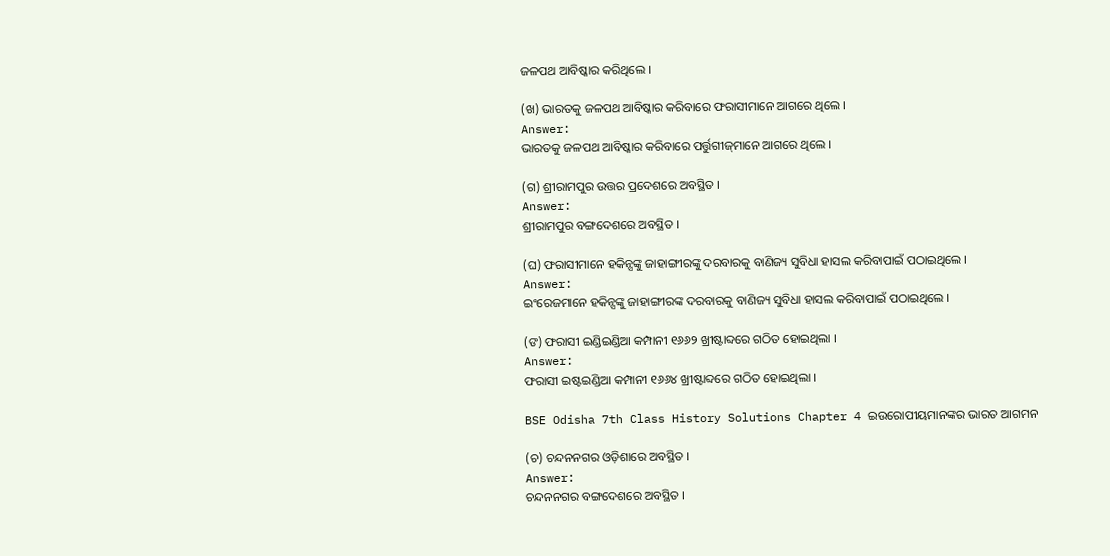ଜଳପଥ ଆବିଷ୍କାର କରିଥିଲେ ।

(ଖ) ଭାରତକୁ ଜଳପଥ ଆବିଷ୍କାର କରିବାରେ ଫରାସୀମାନେ ଆଗରେ ଥିଲେ ।
Answer:
ଭାରତକୁ ଜଳପଥ ଆବିଷ୍କାର କରିବାରେ ପର୍ତ୍ତୁଗୀଜ୍‌ମାନେ ଆଗରେ ଥିଲେ ।

(ଗ) ଶ୍ରୀରାମପୁର ଉତ୍ତର ପ୍ରଦେଶରେ ଅବସ୍ଥିତ ।
Answer:
ଶ୍ରୀରାମପୁର ବଙ୍ଗଦେଶରେ ଅବସ୍ଥିତ ।

(ଘ) ଫରାସୀମାନେ ହକିନ୍ସଙ୍କୁ ଜାହାଙ୍ଗୀରଙ୍କୁ ଦରବାରକୁ ବାଣିଜ୍ୟ ସୁବିଧା ହାସଲ କରିବାପାଇଁ ପଠାଇଥିଲେ ।
Answer:
ଇଂରେଜମାନେ ହକିନ୍ସଙ୍କୁ ଜାହାଙ୍ଗୀରଙ୍କ ଦରବାରକୁ ବାଣିଜ୍ୟ ସୁବିଧା ହାସଲ କରିବାପାଇଁ ପଠାଇଥିଲେ ।

(ଙ) ଫରାସୀ ଇଣ୍ଡିଇଣ୍ଡିଆ କମ୍ପାନୀ ୧୬୬୨ ଖ୍ରୀଷ୍ଟାବ୍ଦରେ ଗଠିତ ହୋଇଥିଲା ।
Answer:
ଫରାସୀ ଇଷ୍ଟଇଣ୍ଡିଆ କମ୍ପାନୀ ୧୬୬୪ ଖ୍ରୀଷ୍ଟାବ୍ଦରେ ଗଠିତ ହୋଇଥିଲା ।

BSE Odisha 7th Class History Solutions Chapter 4 ଇଉରୋପୀୟମାନଙ୍କର ଭାରତ ଆଗମନ

(ଚ) ଚନ୍ଦନନଗର ଓଡ଼ିଶାରେ ଅବସ୍ଥିତ ।
Answer:
ଚନ୍ଦନନଗର ବଙ୍ଗଦେଶରେ ଅବସ୍ଥିତ ।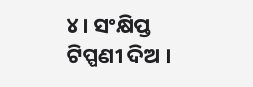୪। ସଂକ୍ଷିପ୍ତ ଟିପ୍ପଣୀ ଦିଅ ।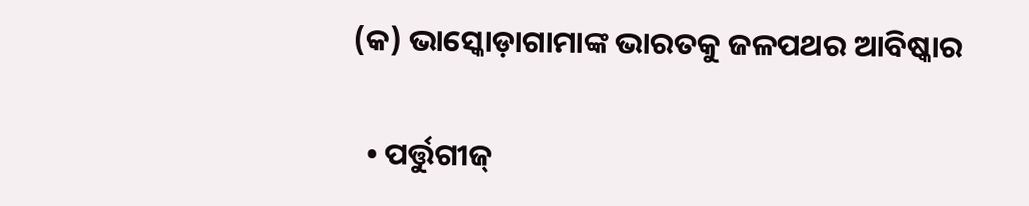(କ) ଭାସ୍କୋଡ଼ାଗାମାଙ୍କ ଭାରତକୁ ଜଳପଥର ଆବିଷ୍କାର

  • ପର୍ତ୍ତୁଗୀଜ୍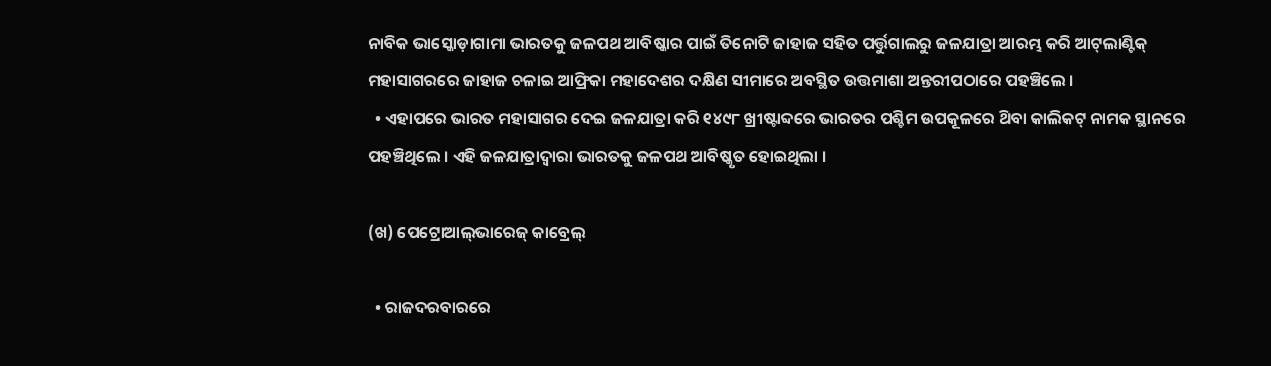ନାବିକ ଭାସ୍କୋଡ଼ାଗାମା ଭାରତକୁ ଜଳପଥ ଆବିଷ୍କାର ପାଇଁ ତିନୋଟି ଜାହାଜ ସହିତ ପର୍ତ୍ତୁଗାଲରୁ ଜଳଯାତ୍ରା ଆରମ୍ଭ କରି ଆଟ୍‌ଲାଣ୍ଟିକ୍ ମହାସାଗରରେ ଜାହାଜ ଚଳାଇ ଆଫ୍ରିକା ମହାଦେଶର ଦକ୍ଷିଣ ସୀମାରେ ଅବସ୍ଥିତ ଉତ୍ତମାଶା ଅନ୍ତରୀପଠାରେ ପହଞ୍ଚିଲେ ।
  • ଏହାପରେ ଭାରତ ମହାସାଗର ଦେଇ ଜଳଯାତ୍ରା କରି ୧୪୯୮ ଖ୍ରୀଷ୍ଟାବ୍ଦରେ ଭାରତର ପଶ୍ଚିମ ଉପକୂଳରେ ଥ‌ିବା କାଲିକଟ୍ ନାମକ ସ୍ଥାନରେ ପହଞ୍ଚିଥିଲେ । ଏହି ଜଳଯାତ୍ରାଦ୍ଵାରା ଭାରତକୁ ଜଳପଥ ଆବିଷ୍କୃତ ହୋଇଥିଲା ।

(ଖ) ପେଟ୍ରୋଆଲ୍‌ଭାରେଜ୍ କାବ୍ରେଲ୍

  • ରାଜଦରବାରରେ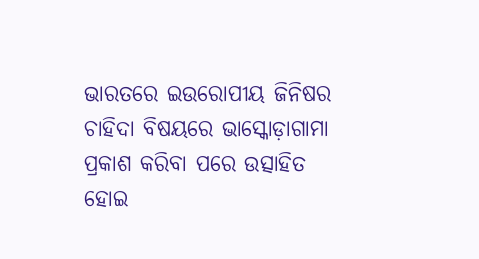ଭାରତରେ ଇଉରୋପୀୟ ଜିନିଷର ଚାହିଦା ବିଷୟରେ ଭାସ୍କୋଡ଼ାଗାମା ପ୍ରକାଶ କରିବା ପରେ ଉତ୍ସାହିତ ହୋଇ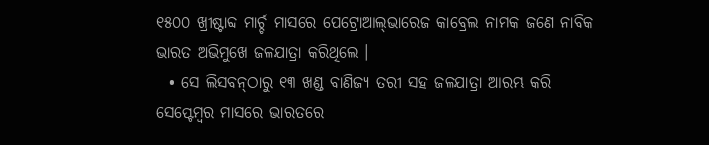୧୫୦୦ ଖ୍ରୀଷ୍ଟାବ୍ଦ ମାର୍ଚ୍ଚ ମାସରେ ପେଟ୍ରୋଆଲ୍‌ଭାରେଜ କାବ୍ରେଲ ନାମକ ଜଣେ ନାବିକ ଭାରତ ଅଭିମୁଖେ ଜଳଯାତ୍ରା କରିଥିଲେ ।
  • ସେ ଲିସବନ୍‌ଠାରୁ ୧୩ ଖଣ୍ଡ ବାଣିଜ୍ୟ ତରୀ ସହ ଜଳଯାତ୍ରା ଆରମ୍ଭ କରି ସେପ୍ଟେମ୍ବର ମାସରେ ଭାରତରେ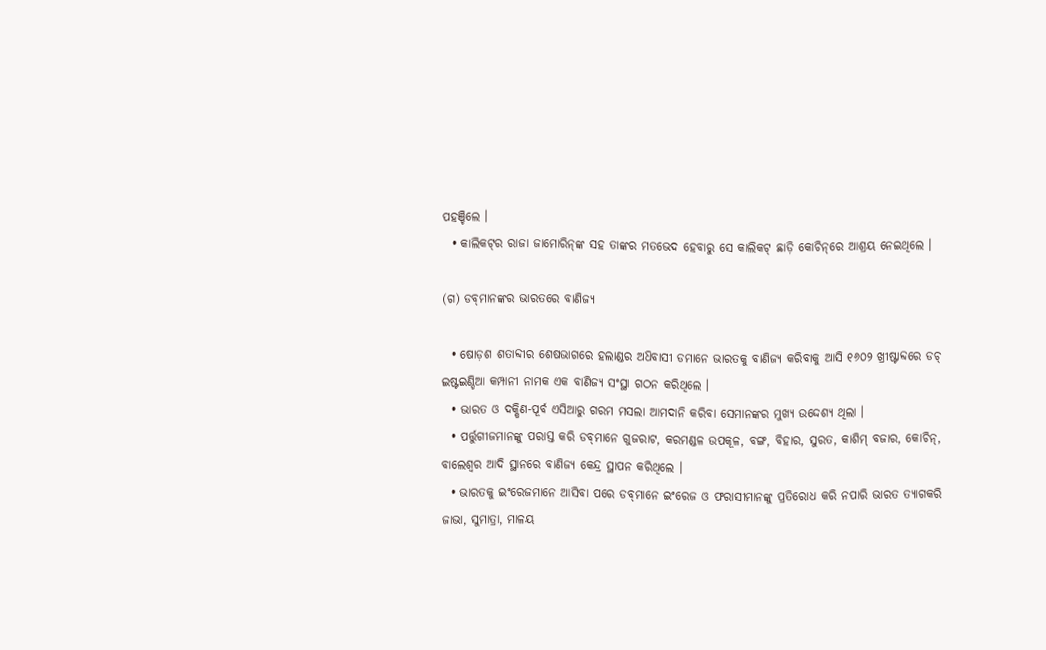ପହଞ୍ଚିଲେ ।
  • କାଲିକଟ୍‌ର ରାଜା ଜାମୋରିନ୍‌ଙ୍କ ସହ ତାଙ୍କର ମତଭେଦ ହେବାରୁ ସେ କାଲିକଟ୍ ଛାଡ଼ି କୋଚିନ୍‌ରେ ଆଶ୍ରୟ ନେଇଥିଲେ ।

(ଗ) ଡବ୍‌ମାନଙ୍କର ଭାରତରେ ବାଣିଜ୍ୟ

  • ଷୋଡ଼ଶ ଶତାବ୍ଦୀର ଶେଷଭାଗରେ ହଲାଣ୍ଡର ଅଧ‌ିବାସୀ ଡମାନେ ଭାରତକୁ ବାଣିଜ୍ୟ କରିବାକୁ ଆସି ୧୬୦୨ ଖ୍ରୀଷ୍ଟାବ୍ଦରେ ଡଚ୍ ଇଷ୍ଟଇଣ୍ଡିଆ କମ୍ପାନୀ ନାମକ ଏକ ବାଣିଜ୍ୟ ସଂସ୍ଥା ଗଠନ କରିଥିଲେ ।
  • ଭାରତ ଓ ଦକ୍ଷିଣ-ପୂର୍ବ ଏସିଆରୁ ଗରମ ମସଲା ଆମଦାନି କରିବା ସେମାନଙ୍କର ମୁଖ୍ୟ ଉଦ୍ଦେଶ୍ୟ ଥିଲା ।
  • ପର୍ତ୍ତୁଗୀଜମାନଙ୍କୁ ପରାସ୍ତ କରି ଡବ୍‌ମାନେ ଗୁଜରାଟ, କରମଣ୍ଡଳ ଉପକୂଳ, ବଙ୍ଗ, ବିହାର, ସୁରତ, କାଶିମ୍ ବଜାର, କୋଚିନ୍, ବାଲେଶ୍ଵର ଆଦି ସ୍ଥାନରେ ବାଣିଜ୍ୟ କେନ୍ଦ୍ର ସ୍ଥାପନ କରିଥିଲେ ।
  • ଭାରତକୁ ଇଂରେଜମାନେ ଆସିବା ପରେ ଡବ୍‌ମାନେ ଇଂରେଜ ଓ ଫରାସୀମାନଙ୍କୁ ପ୍ରତିରୋଧ କରି ନପାରି ଭାରତ ତ୍ୟାଗକରି ଜାଭା, ସୁମାତ୍ରା, ମାଳୟ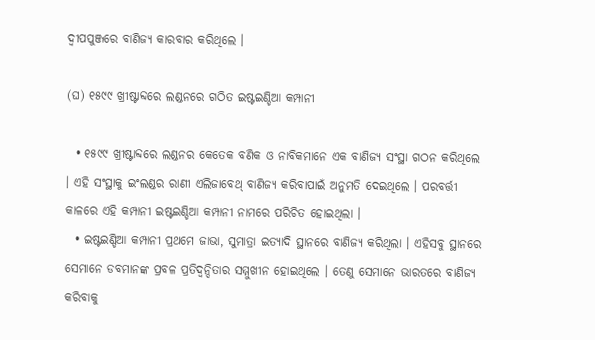ଦ୍ଵୀପପୁଞ୍ଜରେ ବାଣିଜ୍ୟ କାରବାର କରିଥିଲେ ।

(ଘ) ୧୫୯୯ ଖ୍ରୀଷ୍ଟାବ୍ଦରେ ଲଣ୍ଡନରେ ଗଠିତ ଇଷ୍ଟଇଣ୍ଡିଆ କମ୍ପାନୀ

  • ୧୫୯୯ ଖ୍ରୀଷ୍ଟାବ୍ଦରେ ଲଣ୍ଡନର କେତେକ ବଣିକ ଓ ନାବିକମାନେ ଏକ ବାଣିଜ୍ୟ ସଂସ୍ଥା ଗଠନ କରିଥିଲେ । ଏହି ସଂସ୍ଥାକୁ ଇଂଲଣ୍ଡର ରାଣୀ ଏଲିଜାବେଥ୍ ବାଣିଜ୍ୟ କରିବାପାଇଁ ଅନୁମତି ଦେଇଥିଲେ । ପରବର୍ତ୍ତୀ କାଳରେ ଏହି କମ୍ପାନୀ ଇଷ୍ଟଇଣ୍ଡିଆ କମ୍ପାନୀ ନାମରେ ପରିଚିତ ହୋଇଥିଲା ।
  • ଇଷ୍ଟଇଣ୍ଡିଆ କମ୍ପାନୀ ପ୍ରଥମେ ଜାଭା, ସୁମାତ୍ରା ଇତ୍ୟାଦି ସ୍ଥାନରେ ବାଣିଜ୍ୟ କରିଥିଲା । ଏହିସବୁ ସ୍ଥାନରେ ସେମାନେ ଡବମାନଙ୍କ ପ୍ରବଳ ପ୍ରତିଦ୍ବନ୍ଦିତାର ସମ୍ମୁଖୀନ ହୋଇଥିଲେ । ତେଣୁ ସେମାନେ ଭାରତରେ ବାଣିଜ୍ୟ କରିବାକୁ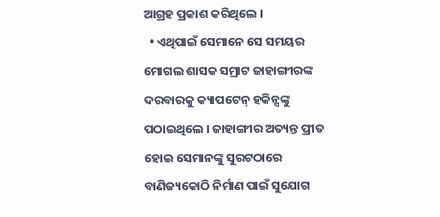ଆଗ୍ରହ ପ୍ରକାଶ କରିଥିଲେ ।
  • ଏଥିପାଇଁ ସେମାନେ ସେ ସମୟର ମୋଗଲ ଶାସକ ସମ୍ରାଟ ଜାହାଙ୍ଗୀରଙ୍କ ଦରବାରକୁ କ୍ୟାପଟେନ୍ ହକିନ୍ସଙ୍କୁ ପଠାଇଥିଲେ । ଜାହାଙ୍ଗୀର ଅତ୍ୟନ୍ତ ପ୍ରୀତ ହୋଇ ସେମାନଙ୍କୁ ସୁରଟଠାରେ ବାଣିଜ୍ୟକୋଠି ନିର୍ମାଣ ପାଇଁ ସୁଯୋଗ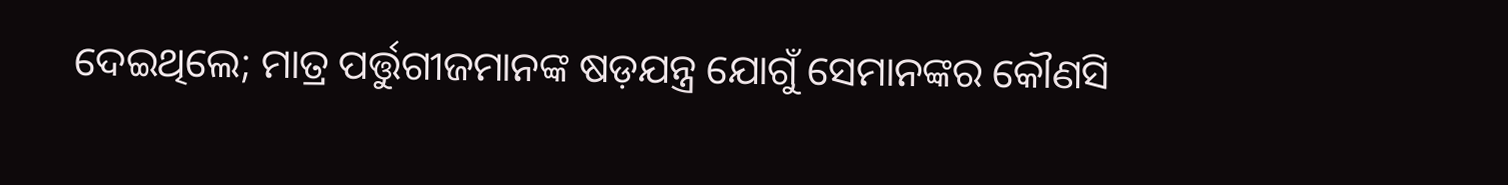ଦେଇଥିଲେ; ମାତ୍ର ପର୍ତ୍ତୁଗୀଜମାନଙ୍କ ଷଡ଼ଯନ୍ତ୍ର ଯୋଗୁଁ ସେମାନଙ୍କର କୌଣସି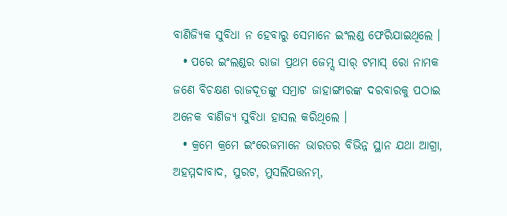ବାଣିଜ୍ୟିକ ସୁବିଧା ନ ହେବାରୁ ସେମାନେ ଇଂଲଣ୍ଡ ଫେରିଯାଇଥିଲେ ।
  • ପରେ ଇଂଲଣ୍ଡର ରାଜା ପ୍ରଥମ ଜେମ୍ସ ସାର୍ ଟମାସ୍ ରୋ ନାମକ ଜଣେ ବିଚକ୍ଷଣ ରାଜଦୂତଙ୍କୁ ସମ୍ରାଟ ଜାହାଙ୍ଗୀରଙ୍କ ଦରବାରକୁ ପଠାଇ ଅନେକ ବାଣିଜ୍ୟ ସୁବିଧା ହାସଲ କରିଥିଲେ ।
  • କ୍ରମେ କ୍ରମେ ଇଂରେଜମାନେ ଭାରତର ବିଭିନ୍ନ ସ୍ଥାନ ଯଥା ଆଗ୍ରା, ଅହମ୍ମଦାବାଦ, ସୁରଟ, ମୁସଲିପତ୍ତନମ୍,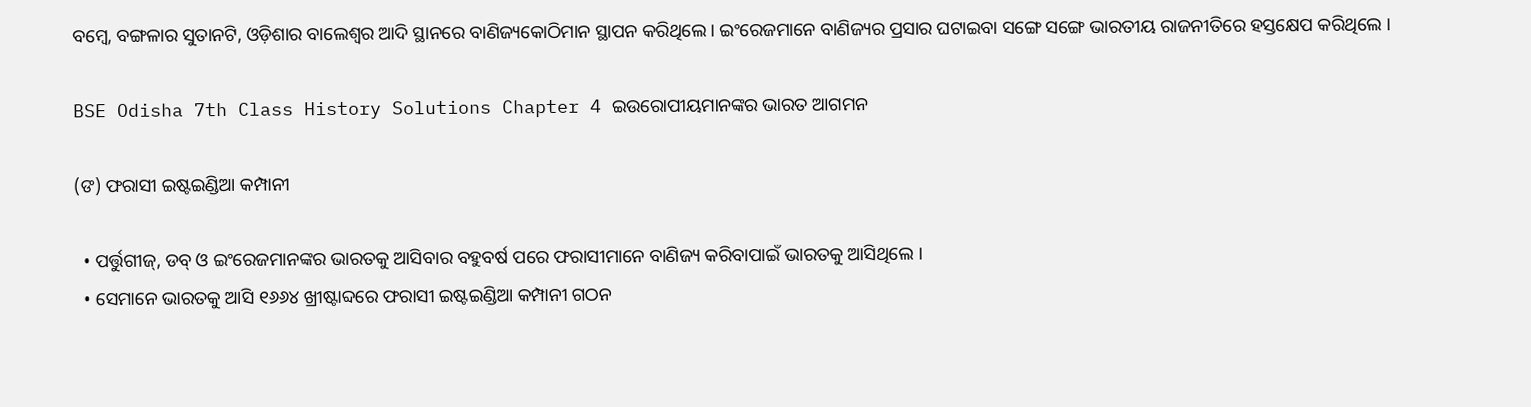ବମ୍ବେ, ବଙ୍ଗଳାର ସୁତାନଟି, ଓଡ଼ିଶାର ବାଲେଶ୍ଵର ଆଦି ସ୍ଥାନରେ ବାଣିଜ୍ୟକୋଠିମାନ ସ୍ଥାପନ କରିଥିଲେ । ଇଂରେଜମାନେ ବାଣିଜ୍ୟର ପ୍ରସାର ଘଟାଇବା ସଙ୍ଗେ ସଙ୍ଗେ ଭାରତୀୟ ରାଜନୀତିରେ ହସ୍ତକ୍ଷେପ କରିଥିଲେ ।

BSE Odisha 7th Class History Solutions Chapter 4 ଇଉରୋପୀୟମାନଙ୍କର ଭାରତ ଆଗମନ

(ଙ) ଫରାସୀ ଇଷ୍ଟଇଣ୍ଡିଆ କମ୍ପାନୀ

  • ପର୍ତ୍ତୁଗୀଜ୍, ଡବ୍ ଓ ଇଂରେଜମାନଙ୍କର ଭାରତକୁ ଆସିବାର ବହୁବର୍ଷ ପରେ ଫରାସୀମାନେ ବାଣିଜ୍ୟ କରିବାପାଇଁ ଭାରତକୁ ଆସିଥିଲେ ।
  • ସେମାନେ ଭାରତକୁ ଆସି ୧୬୬୪ ଖ୍ରୀଷ୍ଟାବ୍ଦରେ ଫରାସୀ ଇଷ୍ଟଇଣ୍ଡିଆ କମ୍ପାନୀ ଗଠନ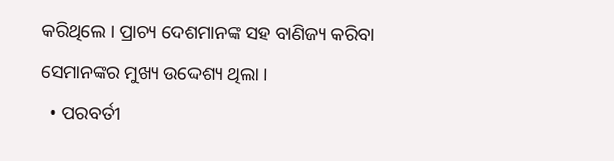କରିଥିଲେ । ପ୍ରାଚ୍ୟ ଦେଶମାନଙ୍କ ସହ ବାଣିଜ୍ୟ କରିବା ସେମାନଙ୍କର ମୁଖ୍ୟ ଉଦ୍ଦେଶ୍ୟ ଥିଲା ।
  • ପରବର୍ତୀ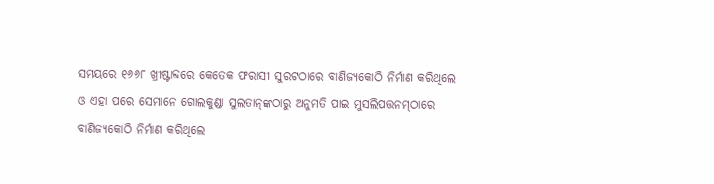ସମୟରେ ୧୬୬୮ ଖ୍ରୀଷ୍ଟାବ୍ଦରେ କେତେକ ଫରାସୀ ସୁରଟଠାରେ ବାଣିଜ୍ୟକୋଠି ନିର୍ମାଣ କରିଥିଲେ ଓ ଏହା ପରେ ସେମାନେ ଗୋଲକୁଣ୍ଡା ସୁଲତାନ୍‌ଙ୍କଠାରୁ ଅନୁମତି ପାଇ ମୁସଲିପତ୍ତନମ୍‌ଠାରେ ବାଣିଜ୍ୟକୋଠି ନିର୍ମାଣ କରିଥିଲେ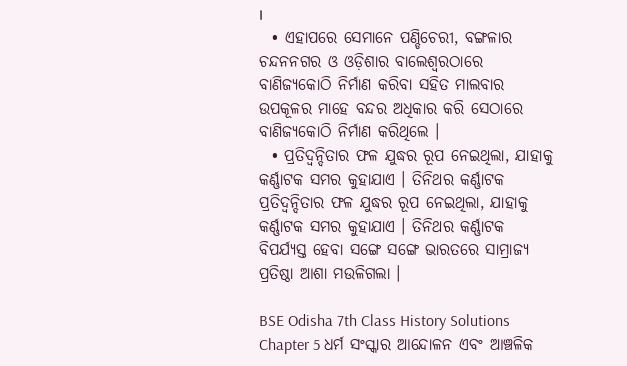।
  • ଏହାପରେ ସେମାନେ ପଣ୍ଡିଚେରୀ, ବଙ୍ଗଳାର ଚନ୍ଦନନଗର ଓ ଓଡ଼ିଶାର ବାଲେଶ୍ଵରଠାରେ ବାଣିଜ୍ୟକୋଠି ନିର୍ମାଣ କରିବା ସହିତ ମାଲବାର ଉପକୂଳର ମାହେ ବନ୍ଦର ଅଧିକାର କରି ସେଠାରେ ବାଣିଜ୍ୟକୋଠି ନିର୍ମାଣ କରିଥିଲେ ।
  • ପ୍ରତିଦ୍ଵନ୍ଦିତାର ଫଳ ଯୁଦ୍ଧର ରୂପ ନେଇଥିଲା, ଯାହାକୁ କର୍ଣ୍ଣାଟକ ସମର କୁହାଯାଏ । ତିନିଥର କର୍ଣ୍ଣାଟକ ପ୍ରତିଦ୍ଵନ୍ଦିତାର ଫଳ ଯୁଦ୍ଧର ରୂପ ନେଇଥିଲା, ଯାହାକୁ କର୍ଣ୍ଣାଟକ ସମର କୁହାଯାଏ । ତିନିଥର କର୍ଣ୍ଣାଟକ ବିପର୍ଯ୍ୟସ୍ତ ହେବା ସଙ୍ଗେ ସଙ୍ଗେ ଭାରତରେ ସାମ୍ରାଜ୍ୟ ପ୍ରତିଷ୍ଠା ଆଶା ମଉଳିଗଲା ।

BSE Odisha 7th Class History Solutions Chapter 5 ଧର୍ମ ସଂସ୍କାର ଆନ୍ଦୋଳନ ଏବଂ ଆଞ୍ଚଳିକ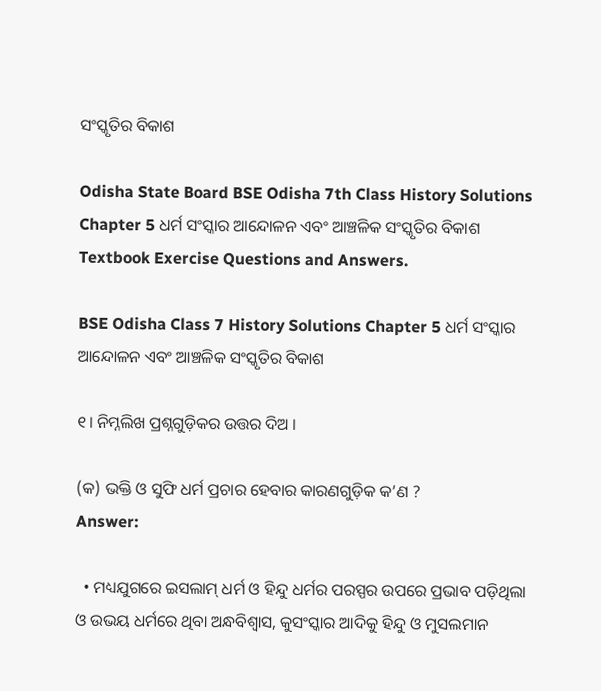ସଂସ୍କୃତିର ବିକାଶ

Odisha State Board BSE Odisha 7th Class History Solutions Chapter 5 ଧର୍ମ ସଂସ୍କାର ଆନ୍ଦୋଳନ ଏବଂ ଆଞ୍ଚଳିକ ସଂସ୍କୃତିର ବିକାଶ Textbook Exercise Questions and Answers.

BSE Odisha Class 7 History Solutions Chapter 5 ଧର୍ମ ସଂସ୍କାର ଆନ୍ଦୋଳନ ଏବଂ ଆଞ୍ଚଳିକ ସଂସ୍କୃତିର ବିକାଶ

୧। ନିମ୍ନଲିଖ ପ୍ରଶ୍ନଗୁଡ଼ିକର ଉତ୍ତର ଦିଅ ।

(କ) ଭକ୍ତି ଓ ସୁଫି ଧର୍ମ ପ୍ରଚାର ହେବାର କାରଣଗୁଡ଼ିକ କ’ଣ ?
Answer:

  • ମଧ୍ୟଯୁଗରେ ଇସଲାମ୍ ଧର୍ମ ଓ ହିନ୍ଦୁ ଧର୍ମର ପରସ୍ପର ଉପରେ ପ୍ରଭାବ ପଡ଼ିଥିଲା ଓ ଉଭୟ ଧର୍ମରେ ଥିବା ଅନ୍ଧବିଶ୍ଵାସ, କୁସଂସ୍କାର ଆଦିକୁ ହିନ୍ଦୁ ଓ ମୁସଲମାନ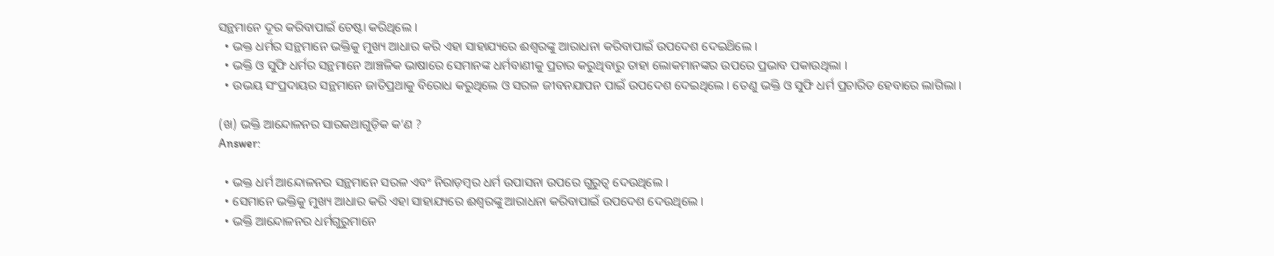ସନ୍ଥମାନେ ଦୂର କରିବାପାଇଁ ଚେଷ୍ଟା କରିଥିଲେ ।
  • ଭକ୍ତ ଧର୍ମର ସନ୍ଥମାନେ ଭକ୍ତିକୁ ମୁଖ୍ୟ ଆଧାର କରି ଏହା ସାହାଯ୍ୟରେ ଈଶ୍ବରଙ୍କୁ ଆରାଧନା କରିବାପାଇଁ ଉପଦେଶ ଦେଇଥ‌ିଲେ ।
  • ଭକ୍ତି ଓ ସୁଫି ଧର୍ମର ସନ୍ଥମାନେ ଆଞ୍ଚଳିକ ଭାଷାରେ ସେମାନଙ୍କ ଧର୍ମବାଣୀକୁ ପ୍ରଚାର କରୁଥିବାରୁ ତାହା ଲୋକମାନଙ୍କର ଉପରେ ପ୍ରଭାବ ପକାଉଥିଲା ।
  • ଉଭୟ ସଂପ୍ରଦାୟର ସନ୍ଥମାନେ ଜାତିପ୍ରଥାକୁ ବିରୋଧ କରୁଥିଲେ ଓ ସରଳ ଜୀବନଯାପନ ପାଇଁ ଉପଦେଶ ଦେଇଥିଲେ । ତେଣୁ ଭକ୍ତି ଓ ସୁଫି ଧର୍ମ ପ୍ରଚାରିତ ହେବାରେ ଲାଗିଲା ।

(ଖ) ଭକ୍ତି ଆନ୍ଦୋଳନର ସାରକଥାଗୁଡ଼ିକ କ’ଣ ?
Answer:

  • ଭକ୍ତ ଧର୍ମ ଆନ୍ଦୋଳନର ସନ୍ଥମାନେ ସରଳ ଏବଂ ନିରାଡ଼ମ୍ବର ଧର୍ମ ଉପାସନା ଉପରେ ଗୁରୁତ୍ବ ଦେଉଥିଲେ ।
  • ସେମାନେ ଭକ୍ତିକୁ ମୁଖ୍ୟ ଆଧାର କରି ଏହା ସାହାଯ୍ୟରେ ଈଶ୍ୱରଙ୍କୁ ଆରାଧନା କରିବାପାଇଁ ଉପଦେଶ ଦେଉଥିଲେ ।
  • ଭକ୍ତି ଆନ୍ଦୋଳନର ଧର୍ମଗୁରୁମାନେ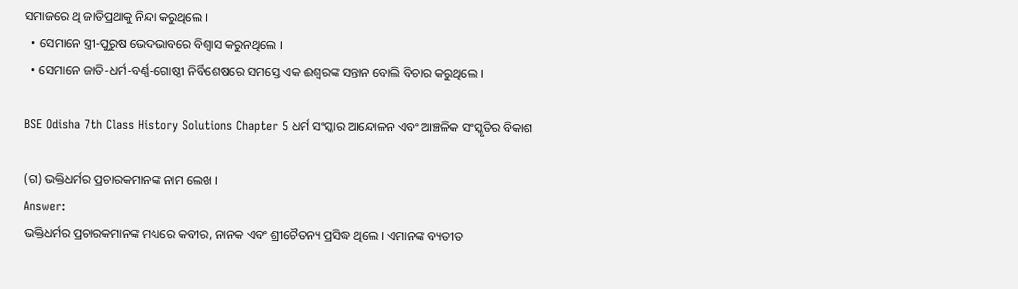ସମାଜରେ ଥି ଜାତିପ୍ରଥାକୁ ନିନ୍ଦା କରୁଥିଲେ ।
  • ସେମାନେ ସ୍ତ୍ରୀ-ପୁରୁଷ ଭେଦଭାବରେ ବିଶ୍ଵାସ କରୁନଥିଲେ ।
  • ସେମାନେ ଜାତି-ଧର୍ମ-ବର୍ଣ୍ଣ-ଗୋଷ୍ଠୀ ନିର୍ବିଶେଷରେ ସମସ୍ତେ ଏକ ଈଶ୍ଵରଙ୍କ ସନ୍ତାନ ବୋଲି ବିଚାର କରୁଥିଲେ ।

BSE Odisha 7th Class History Solutions Chapter 5 ଧର୍ମ ସଂସ୍କାର ଆନ୍ଦୋଳନ ଏବଂ ଆଞ୍ଚଳିକ ସଂସ୍କୃତିର ବିକାଶ

(ଗ) ଭକ୍ତିଧର୍ମର ପ୍ରଚାରକମାନଙ୍କ ନାମ ଲେଖ ।
Answer:
ଭକ୍ତିଧର୍ମର ପ୍ରଚାରକମାନଙ୍କ ମଧ୍ୟରେ କବୀର, ନାନକ ଏବଂ ଶ୍ରୀଚୈତନ୍ୟ ପ୍ରସିଦ୍ଧ ଥିଲେ । ଏମାନଙ୍କ ବ୍ୟତୀତ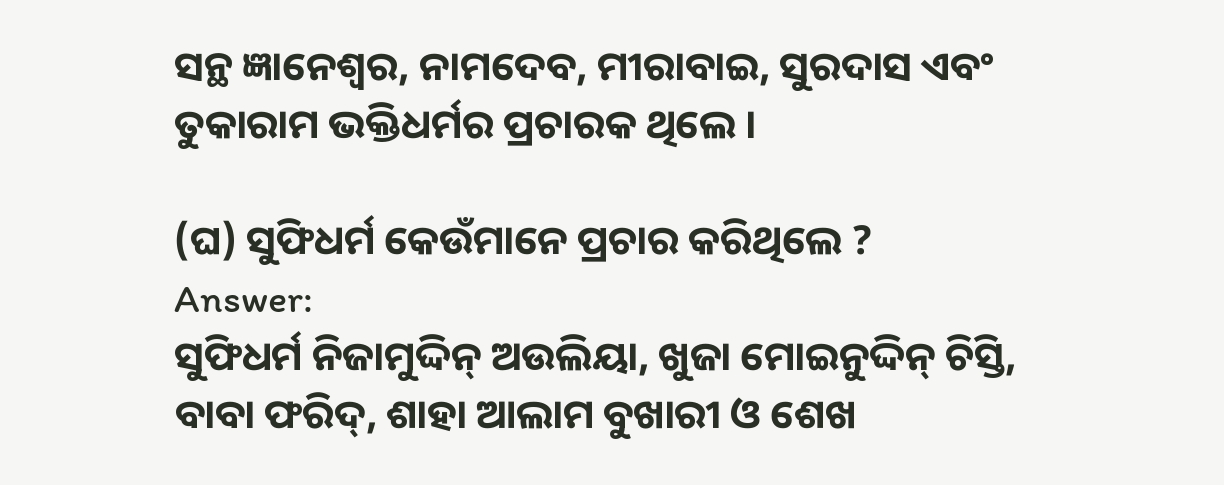ସନ୍ଥ ଜ୍ଞାନେଶ୍ଵର, ନାମଦେବ, ମୀରାବାଇ, ସୁରଦାସ ଏବଂ ତୁକାରାମ ଭକ୍ତିଧର୍ମର ପ୍ରଚାରକ ଥିଲେ ।

(ଘ) ସୁଫିଧର୍ମ କେଉଁମାନେ ପ୍ରଚାର କରିଥିଲେ ?
Answer:
ସୁଫିଧର୍ମ ନିଜାମୁଦ୍ଦିନ୍ ଅଉଲିୟା, ଖୁଜା ମୋଇନୁଦ୍ଦିନ୍ ଚିସ୍ତି, ବାବା ଫରିଦ୍, ଶାହା ଆଲାମ ବୁଖାରୀ ଓ ଶେଖ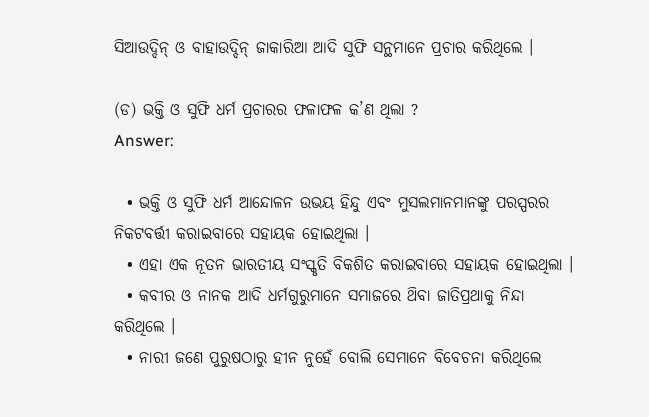ସିଆଉଦ୍ଦିନ୍ ଓ ବାହାଉଦ୍ଦିନ୍ ଜାକାରିଆ ଆଦି ସୁଫି ସନ୍ଥମାନେ ପ୍ରଚାର କରିଥିଲେ ।

(ଡ) ଭକ୍ତି ଓ ସୁଫି ଧର୍ମ ପ୍ରଚାରର ଫଳାଫଳ କ’ଣ ଥିଲା ?
Answer:

  • ଭକ୍ତି ଓ ସୁଫି ଧର୍ମ ଆନ୍ଦୋଳନ ଉଭୟ ହିନ୍ଦୁ ଏବଂ ମୁସଲମାନମାନଙ୍କୁ ପରସ୍ପରର ନିକଟବର୍ତ୍ତୀ କରାଇବାରେ ସହାୟକ ହୋଇଥିଲା ।
  • ଏହା ଏକ ନୂତନ ଭାରତୀୟ ସଂସ୍କୃତି ବିକଶିତ କରାଇବାରେ ସହାୟକ ହୋଇଥିଲା ।
  • କବୀର ଓ ନାନକ ଆଦି ଧର୍ମଗୁରୁମାନେ ସମାଜରେ ଥ‌ିବା ଜାତିପ୍ରଥାକୁ ନିନ୍ଦା କରିଥିଲେ ।
  • ନାରୀ ଜଣେ ପୁରୁଷଠାରୁ ହୀନ ନୁହେଁ ବୋଲି ସେମାନେ ବିବେଚନା କରିଥିଲେ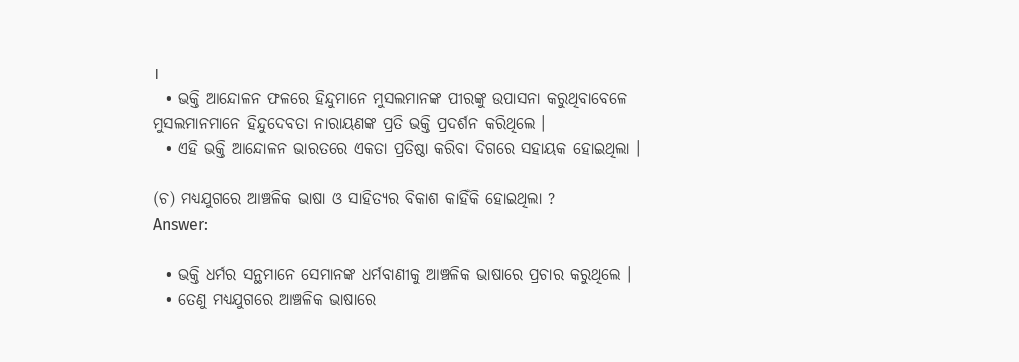।
  • ଭକ୍ତି ଆନ୍ଦୋଳନ ଫଳରେ ହିନ୍ଦୁମାନେ ମୁସଲମାନଙ୍କ ପୀରଙ୍କୁ ଉପାସନା କରୁଥିବାବେଳେ ମୁସଲମାନମାନେ ହିନ୍ଦୁଦେବତା ନାରାୟଣଙ୍କ ପ୍ରତି ଭକ୍ତି ପ୍ରଦର୍ଶନ କରିଥିଲେ ।
  • ଏହି ଭକ୍ତି ଆନ୍ଦୋଳନ ଭାରତରେ ଏକତା ପ୍ରତିଷ୍ଠା କରିବା ଦିଗରେ ସହାୟକ ହୋଇଥିଲା ।

(ଚ) ମଧ୍ୟଯୁଗରେ ଆଞ୍ଚଳିକ ଭାଷା ଓ ସାହିତ୍ୟର ବିକାଶ କାହିଁକି ହୋଇଥିଲା ?
Answer:

  • ଭକ୍ତି ଧର୍ମର ସନ୍ଥମାନେ ସେମାନଙ୍କ ଧର୍ମବାଣୀକୁ ଆଞ୍ଚଳିକ ଭାଷାରେ ପ୍ରଚାର କରୁଥିଲେ ।
  • ତେଣୁ ମଧ୍ୟଯୁଗରେ ଆଞ୍ଚଳିକ ଭାଷାରେ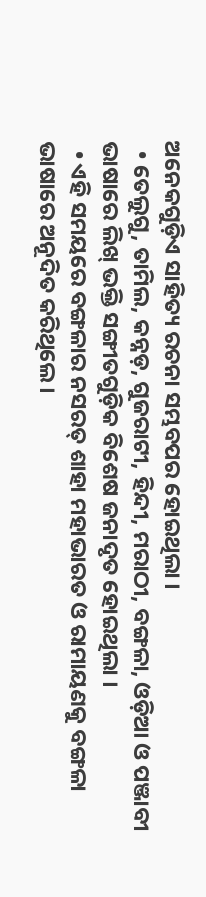ଅନେକଗୁଡ଼ିଏ ସାହିତ୍ୟ ରଚନା ସମ୍ଭବପର ହୋଇଥିଲା ।
  • ତେଲୁଗୁ, ତାମିଲ, କନ୍ନଡ଼, ଗୁଜରାଟୀ, ହିନ୍ଦୀ, ମରାଠୀ, ବଙ୍ଗଳା, ଓଡ଼ିଆ ଓ ପଞ୍ଜାବୀ ଭାଷାରେ ଲିଖ୍ ଭକ୍ତି ସଙ୍ଗୀତଗୁଡ଼ିକ ବିଶେଷ ଜନାଦୃତ ହୋଇଥିଲା ।
  • ଏହି ସମୟରେ ବଙ୍ଗଳାର ନସରତ୍ ଶାହା ମହାଭାରତ ଓ ରାମାୟଣକୁ ବଙ୍ଗଳା ଭାଷାରେ ଅନୂଦିତ କରିଥିଲେ ।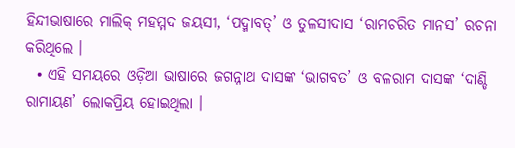ହିନ୍ଦୀଭାଷାରେ ମାଲିକ୍ ମହମ୍ମଦ ଜୟସୀ, ‘ପଦ୍ମାବତ୍’ ଓ ତୁଳସୀଦାସ ‘ରାମଚରିତ ମାନସ’ ରଚନା କରିଥିଲେ ।
  • ଏହି ସମୟରେ ଓଡ଼ିଆ ଭାଷାରେ ଜଗନ୍ନାଥ ଦାସଙ୍କ ‘ଭାଗବତ’ ଓ ବଳରାମ ଦାସଙ୍କ ‘ଦାଣ୍ଡି ରାମାୟଣ’ ଲୋକପ୍ରିୟ ହୋଇଥିଲା ।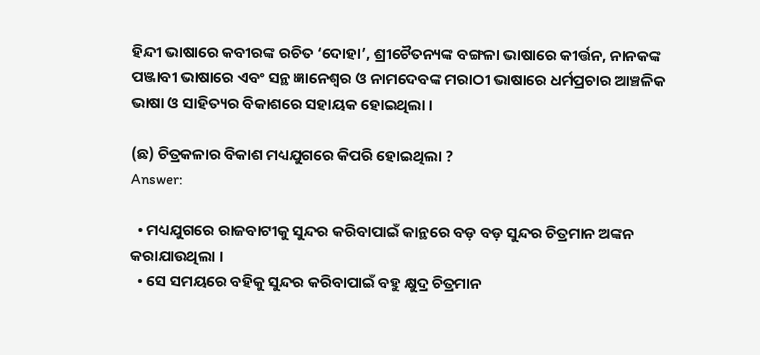ହିନ୍ଦୀ ଭାଷାରେ କବୀରଙ୍କ ରଚିତ ‘ଦୋହା’, ଶ୍ରୀଚୈତନ୍ୟଙ୍କ ବଙ୍ଗଳା ଭାଷାରେ କୀର୍ତ୍ତନ, ନାନକଙ୍କ ପଞ୍ଜାବୀ ଭାଷାରେ ଏବଂ ସନ୍ଥ ଜ୍ଞାନେଶ୍ଵର ଓ ନାମଦେବଙ୍କ ମରାଠୀ ଭାଷାରେ ଧର୍ମପ୍ରଚାର ଆଞ୍ଚଳିକ ଭାଷା ଓ ସାହିତ୍ୟର ବିକାଶରେ ସହାୟକ ହୋଇଥିଲା ।

(ଛ) ଚିତ୍ରକଳାର ବିକାଶ ମଧ୍ୟଯୁଗରେ କିପରି ହୋଇଥିଲା ?
Answer:

  • ମଧ୍ୟଯୁଗରେ ରାଜବାଟୀକୁ ସୁନ୍ଦର କରିବାପାଇଁ କାନ୍ଥରେ ବଡ଼ ବଡ଼ ସୁନ୍ଦର ଚିତ୍ରମାନ ଅଙ୍କନ କରାଯାଉଥିଲା ।
  • ସେ ସମୟରେ ବହିକୁ ସୁନ୍ଦର କରିବାପାଇଁ ବହୁ କ୍ଷୁଦ୍ର ଚିତ୍ରମାନ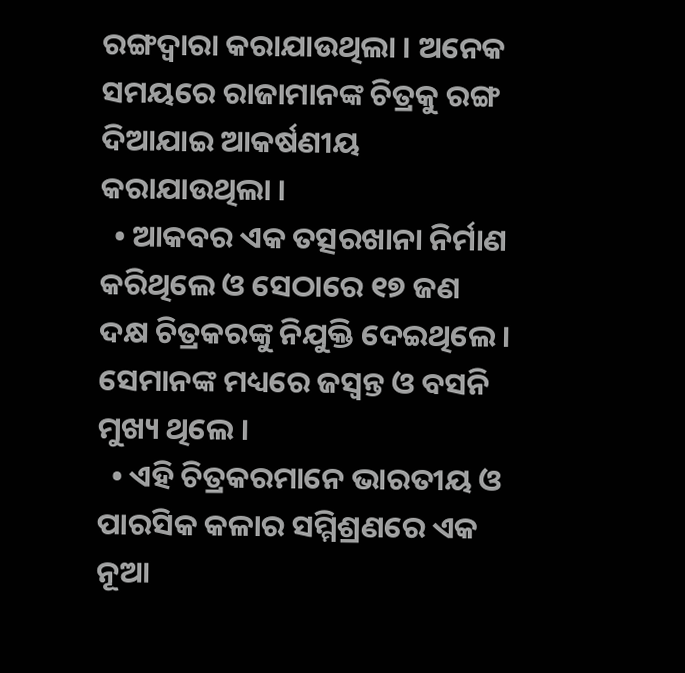ରଙ୍ଗଦ୍ଵାରା କରାଯାଉଥିଲା । ଅନେକ ସମୟରେ ରାଜାମାନଙ୍କ ଚିତ୍ରକୁ ରଙ୍ଗ ଦିଆଯାଇ ଆକର୍ଷଣୀୟ କରାଯାଉଥିଲା ।
  • ଆକବର ଏକ ତତ୍ସରଖାନା ନିର୍ମାଣ କରିଥିଲେ ଓ ସେଠାରେ ୧୭ ଜଣ ଦକ୍ଷ ଚିତ୍ରକରଙ୍କୁ ନିଯୁକ୍ତି ଦେଇଥିଲେ । ସେମାନଙ୍କ ମଧ୍ୟରେ ଜସ୍ୱନ୍ତ ଓ ବସନି ମୁଖ୍ୟ ଥିଲେ ।
  • ଏହି ଚିତ୍ରକରମାନେ ଭାରତୀୟ ଓ ପାରସିକ କଳାର ସମ୍ମିଶ୍ରଣରେ ଏକ ନୂଆ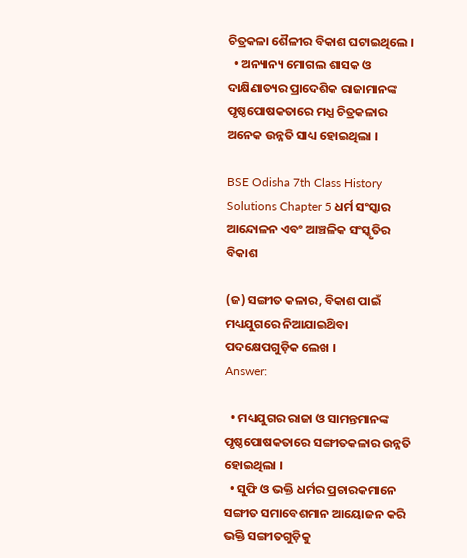ଚିତ୍ରକଳା ଶୈଳୀର ବିକାଶ ଘଟାଇଥିଲେ ।
  • ଅନ୍ୟାନ୍ୟ ମୋଗଲ ଶାସକ ଓ ଦାକ୍ଷିଣାତ୍ୟର ପ୍ରାଦେଶିକ ରାଜାମାନଙ୍କ ପୃଷ୍ଠପୋଷକତାରେ ମଧ୍ଯ ଚିତ୍ରକଳାର ଅନେକ ଉନ୍ନତି ସାଧ୍ୟ ହୋଇଥିଲା ।

BSE Odisha 7th Class History Solutions Chapter 5 ଧର୍ମ ସଂସ୍କାର ଆନ୍ଦୋଳନ ଏବଂ ଆଞ୍ଚଳିକ ସଂସ୍କୃତିର ବିକାଶ

(ଜ) ସଙ୍ଗୀତ କଳାର, ବିକାଶ ପାଇଁ ମଧ୍ୟଯୁଗରେ ନିଆଯାଇଥ‌ିବା ପଦକ୍ଷେପଗୁଡ଼ିକ ଲେଖ ।
Answer:

  • ମଧ୍ୟଯୁଗର ରାଜା ଓ ସାମନ୍ତମାନଙ୍କ ପୃଷ୍ଠପୋଷକତାରେ ସଙ୍ଗୀତକଳାର ଉନ୍ନତି ହୋଇଥିଲା ।
  • ସୁଫି ଓ ଭକ୍ତି ଧର୍ମର ପ୍ରଚାରକମାନେ ସଙ୍ଗୀତ ସମାବେଶମାନ ଆୟୋଜନ କରି ଭକ୍ତି ସଙ୍ଗୀତଗୁଡ଼ିକୁ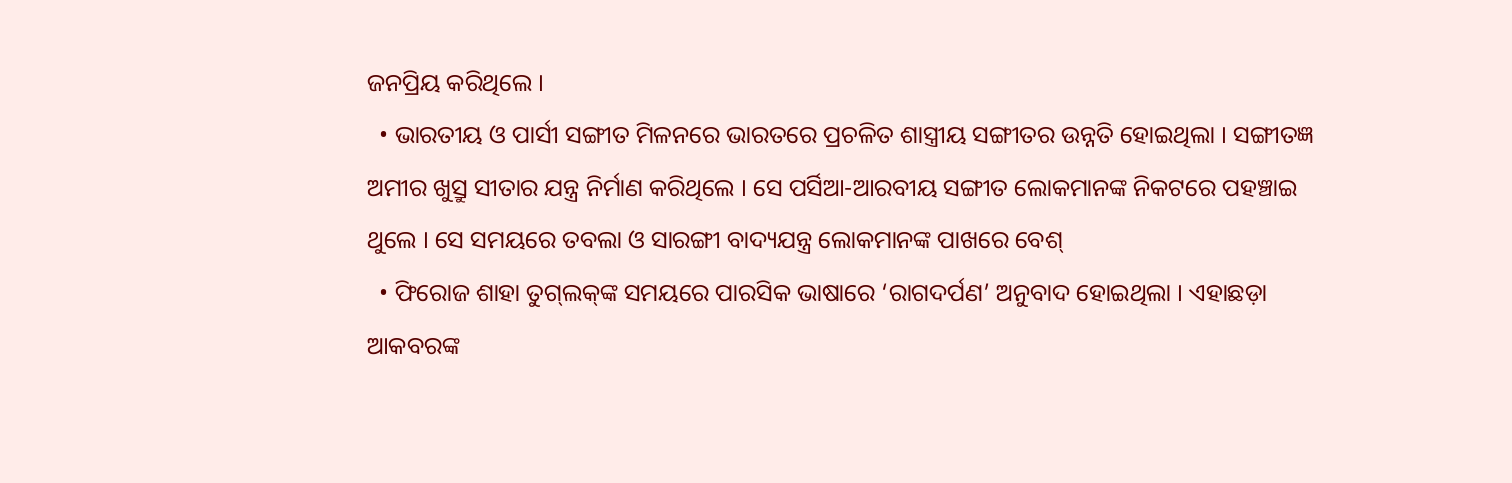ଜନପ୍ରିୟ କରିଥିଲେ ।
  • ଭାରତୀୟ ଓ ପାର୍ସୀ ସଙ୍ଗୀତ ମିଳନରେ ଭାରତରେ ପ୍ରଚଳିତ ଶାସ୍ତ୍ରୀୟ ସଙ୍ଗୀତର ଉନ୍ନତି ହୋଇଥିଲା । ସଙ୍ଗୀତଜ୍ଞ ଅମୀର ଖୁସ୍ରୁ ସୀତାର ଯନ୍ତ୍ର ନିର୍ମାଣ କରିଥିଲେ । ସେ ପର୍ସିଆ-ଆରବୀୟ ସଙ୍ଗୀତ ଲୋକମାନଙ୍କ ନିକଟରେ ପହଞ୍ଚାଇ ଥୁଲେ । ସେ ସମୟରେ ତବଲା ଓ ସାରଙ୍ଗୀ ବାଦ୍ୟଯନ୍ତ୍ର ଲୋକମାନଙ୍କ ପାଖରେ ବେଶ୍
  • ଫିରୋଜ ଶାହା ତୁଗ୍‌ଲକ୍‌ଙ୍କ ସମୟରେ ପାରସିକ ଭାଷାରେ ‘ରାଗଦର୍ପଣ’ ଅନୁବାଦ ହୋଇଥିଲା । ଏହାଛଡ଼ା ଆକବରଙ୍କ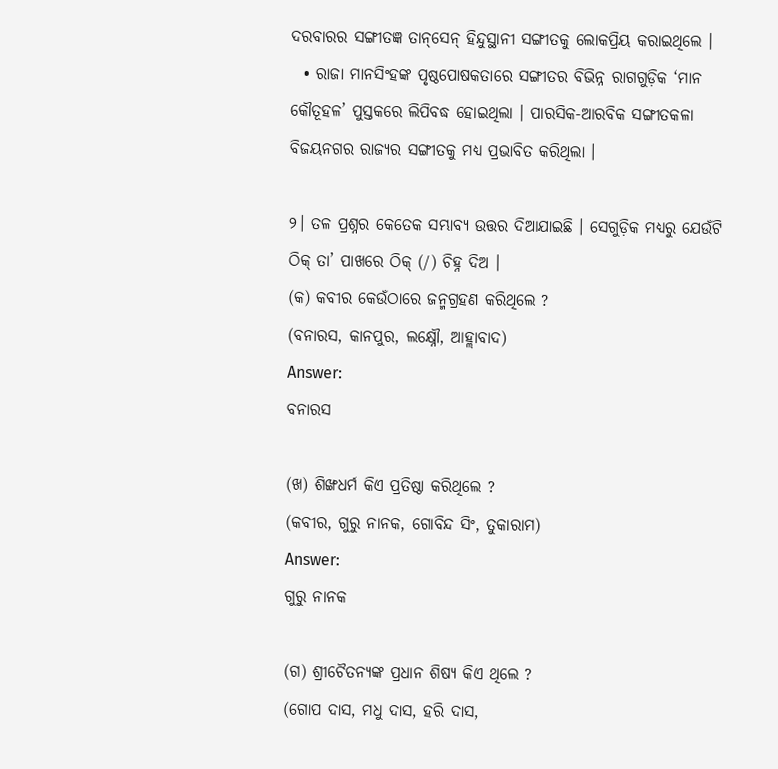ଦରବାରର ସଙ୍ଗୀତଜ୍ଞ ତାନ୍‌ସେନ୍ ହିନ୍ଦୁସ୍ଥାନୀ ସଙ୍ଗୀତକୁ ଲୋକପ୍ରିୟ କରାଇଥିଲେ ।
  • ରାଜା ମାନସିଂହଙ୍କ ପୃଷ୍ଠପୋଷକତାରେ ସଙ୍ଗୀତର ବିଭିନ୍ନ ରାଗଗୁଡ଼ିକ ‘ମାନ କୌତୂହଳ’ ପୁସ୍ତକରେ ଲିପିବଦ୍ଧ ହୋଇଥିଲା । ପାରସିକ-ଆରବିକ ସଙ୍ଗୀତକଳା ବିଜୟନଗର ରାଜ୍ୟର ସଙ୍ଗୀତକୁ ମଧ୍ୟ ପ୍ରଭାବିତ କରିଥିଲା ।

୨। ତଳ ପ୍ରଶ୍ନର କେତେକ ସମ୍ଭାବ୍ୟ ଉତ୍ତର ଦିଆଯାଇଛି । ସେଗୁଡ଼ିକ ମଧ୍ୟରୁ ଯେଉଁଟି ଠିକ୍ ତା’ ପାଖରେ ଠିକ୍ (/) ଚିହ୍ନ ଦିଅ ।
(କ) କବୀର କେଉଁଠାରେ ଜନ୍ମଗ୍ରହଣ କରିଥିଲେ ?
(ବନାରସ, କାନପୁର, ଲକ୍ଷ୍ନୌ, ଆହ୍ଲାବାଦ)
Answer:
ବନାରସ

(ଖ) ଶିଙ୍ଖଧର୍ମ କିଏ ପ୍ରତିଷ୍ଠା କରିଥିଲେ ?
(କବୀର, ଗୁରୁ ନାନକ, ଗୋବିନ୍ଦ ସିଂ, ତୁକାରାମ)
Answer:
ଗୁରୁ ନାନକ

(ଗ) ଶ୍ରୀଚୈତନ୍ୟଙ୍କ ପ୍ରଧାନ ଶିଷ୍ୟ କିଏ ଥିଲେ ?
(ଗୋପ ଦାସ, ମଧୁ ଦାସ, ହରି ଦାସ,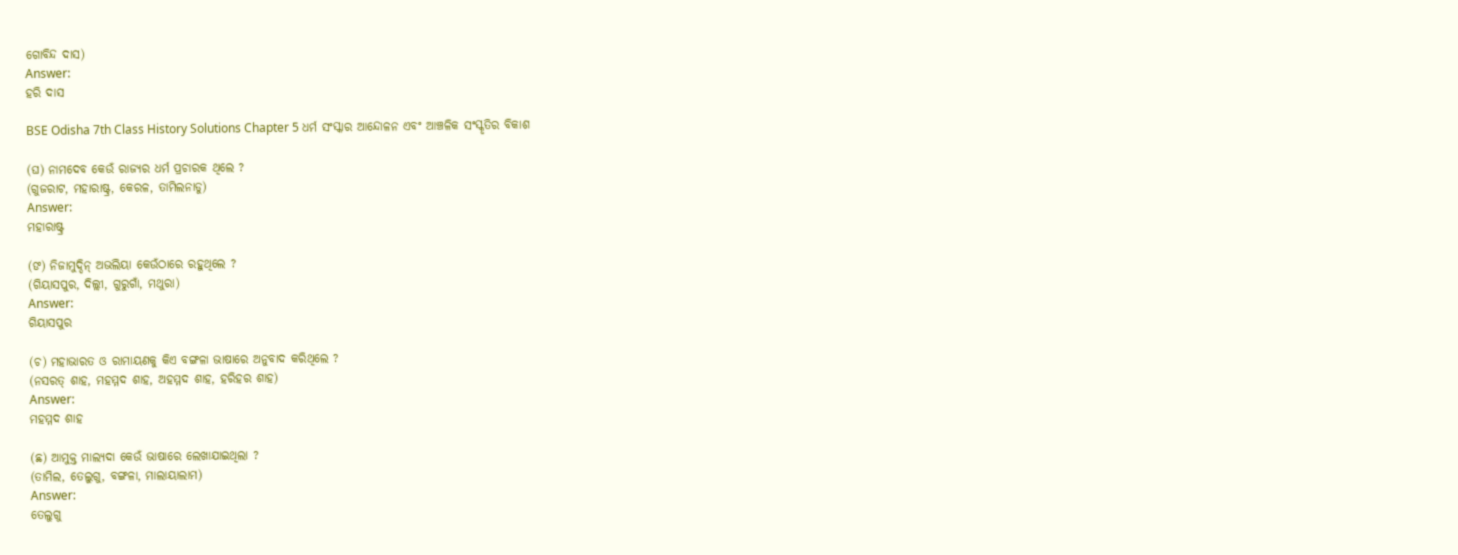ଗୋବିନ୍ଦ ଦାସ)
Answer:
ହରି ଦାସ

BSE Odisha 7th Class History Solutions Chapter 5 ଧର୍ମ ସଂସ୍କାର ଆନ୍ଦୋଳନ ଏବଂ ଆଞ୍ଚଳିକ ସଂସ୍କୃତିର ବିକାଶ

(ଘ) ନାମଦେବ କେଉଁ ରାଜ୍ୟର ଧର୍ମ ପ୍ରଚାରକ ଥିଲେ ?
(ଗୁଜରାଟ, ମହାରାଷ୍ଟ୍ର, କେରଳ, ତାମିଲନାଡୁ)
Answer:
ମହାରାଷ୍ଟ୍ର

(ଙ) ନିଜାମୁଦ୍ଦିନ୍ ଅଭଲିୟା କେଉଁଠାରେ ରହୁଥିଲେ ?
(ଗିୟାସପୁର, ଦିଲ୍ଲୀ, ଗୁରୁଗାଁ, ମଥୁରା)
Answer:
ଗିୟାସପୁର

(ଚ) ମହାଭାରତ ଓ ରାମାୟଣକୁ କିଏ ବଙ୍ଗଳା ଭାଷାରେ ଅନୁବାଦ କରିଥିଲେ ?
(ନସରତ୍ ଶାହ, ମହମ୍ମଦ ଶାହ, ଅହମ୍ମଦ ଶାହ, ହରିହର ଶାହ)
Answer:
ମହମ୍ମଦ ଶାହ

(ଛ) ଆମୁକ୍ତ ମାଲ୍ୟଦା କେଉଁ ଭାଷାରେ ଲେଖାଯାଇଥିଲା ?
(ତାମିଲ, ତେଲୁଗୁ, ବଙ୍ଗଳା, ମାଲାୟାଲାମ)
Answer:
ତେଲୁଗୁ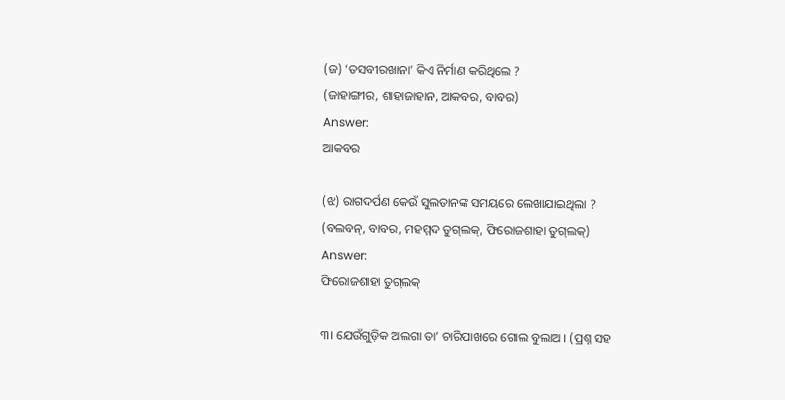(ଜ) ‘ତସବୀରଖାନା’ କିଏ ନିର୍ମାଣ କରିଥିଲେ ?
(ଜାହାଙ୍ଗୀର, ଶାହାଜାହାନ, ଆକବର, ବାବର)
Answer:
ଆକବର

(ଝ) ରାଗଦର୍ପଣ କେଉଁ ସୁଲତାନଙ୍କ ସମୟରେ ଲେଖାଯାଇଥିଲା ?
(ବଲବନ୍, ବାବର, ମହମ୍ମଦ ତୁଗ୍‌ଲକ୍, ଫିରୋଜଶାହା ତୁଗ୍‌ଲକ୍)
Answer:
ଫିରୋଜଶାହା ତୁଗ୍‌ଲକ୍

୩। ଯେଉଁଗୁଡ଼ିକ ଅଲଗା ତା’ ଚାରିପାଖରେ ଗୋଲ ବୁଲାଅ । (ପ୍ରଶ୍ନ ସହ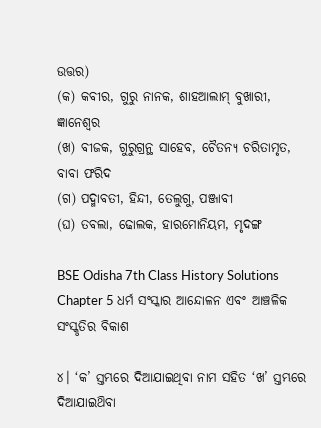ଉତ୍ତର)
(କ) କବୀର, ଗୁରୁ ନାନକ, ଶାହଆଲାମ୍ ବୁଖାରୀ, ଜ୍ଞାନେଶ୍ଵର
(ଖ) ବୀଜକ, ଗୁରୁଗ୍ରନ୍ଥ ସାହେବ, ଚୈତନ୍ୟ ଚରିତାମୃତ, ବାବା ଫରିଦ
(ଗ) ପଦ୍ମାବତୀ, ହିନ୍ଦୀ, ତେଲୁଗୁ, ପଞ୍ଜାବୀ
(ଘ) ତବଲା, ଢୋଲକ, ହାରମୋନିୟମ, ମୃଦଙ୍ଗ

BSE Odisha 7th Class History Solutions Chapter 5 ଧର୍ମ ସଂସ୍କାର ଆନ୍ଦୋଳନ ଏବଂ ଆଞ୍ଚଳିକ ସଂସ୍କୃତିର ବିକାଶ

୪। ‘କ’ ସ୍ତମ୍ଭରେ ଦିଆଯାଇଥିବା ନାମ ସହିତ ‘ଖ’ ସ୍ତମ୍ଭରେ ଦିଆଯାଇଥ‌ିବା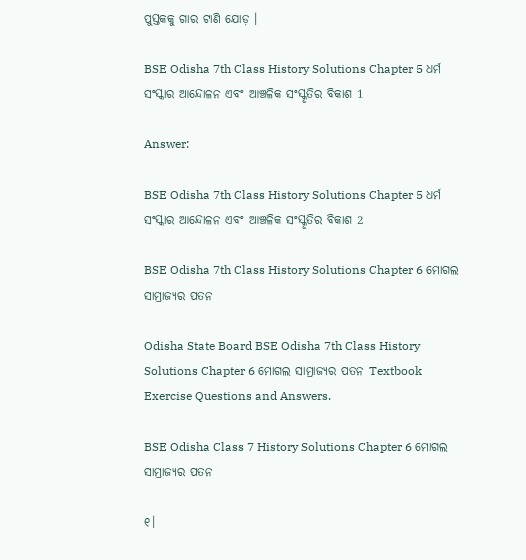ପୁସ୍ତକକୁ ଗାର ଟାଣି ଯୋଡ଼ ।

BSE Odisha 7th Class History Solutions Chapter 5 ଧର୍ମ ସଂସ୍କାର ଆନ୍ଦୋଳନ ଏବଂ ଆଞ୍ଚଳିକ ସଂସ୍କୃତିର ବିକାଶ 1

Answer:

BSE Odisha 7th Class History Solutions Chapter 5 ଧର୍ମ ସଂସ୍କାର ଆନ୍ଦୋଳନ ଏବଂ ଆଞ୍ଚଳିକ ସଂସ୍କୃତିର ବିକାଶ 2

BSE Odisha 7th Class History Solutions Chapter 6 ମୋଗଲ ସାମ୍ରାଜ୍ୟର ପତନ

Odisha State Board BSE Odisha 7th Class History Solutions Chapter 6 ମୋଗଲ ସାମ୍ରାଜ୍ୟର ପତନ Textbook Exercise Questions and Answers.

BSE Odisha Class 7 History Solutions Chapter 6 ମୋଗଲ ସାମ୍ରାଜ୍ୟର ପତନ

୧।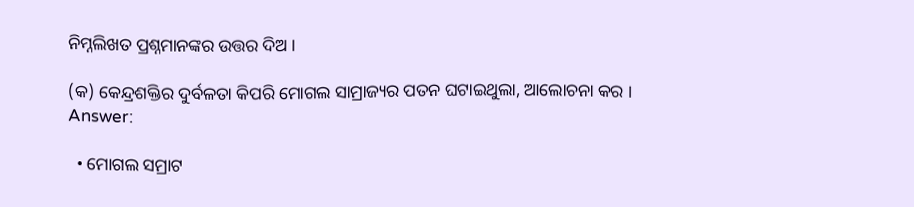ନିମ୍ନଲିଖତ ପ୍ରଶ୍ନମାନଙ୍କର ଉତ୍ତର ଦିଅ ।

(କ) କେନ୍ଦ୍ରଶକ୍ତିର ଦୁର୍ବଳତା କିପରି ମୋଗଲ ସାମ୍ରାଜ୍ୟର ପତନ ଘଟାଇଥୁଲା, ଆଲୋଚନା କର ।
Answer:

  • ମୋଗଲ ସମ୍ରାଟ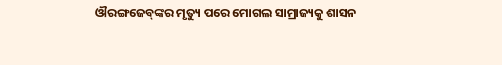ଔରଙ୍ଗଜେବ୍‌ଙ୍କର ମୃତ୍ୟୁ ପରେ ମୋଗଲ ସାମ୍ରାଜ୍ୟକୁ ଶାସନ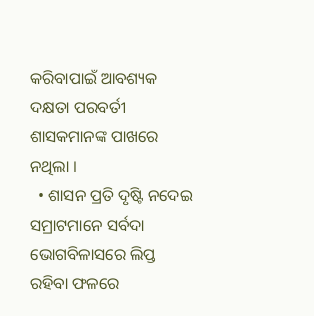କରିବାପାଇଁ ଆବଶ୍ୟକ ଦକ୍ଷତା ପରବର୍ତୀ ଶାସକମାନଙ୍କ ପାଖରେ ନଥିଲା ।
  • ଶାସନ ପ୍ରତି ଦୃଷ୍ଟି ନଦେଇ ସମ୍ରାଟମାନେ ସର୍ବଦା ଭୋଗବିଳାସରେ ଲିପ୍ତ ରହିବା ଫଳରେ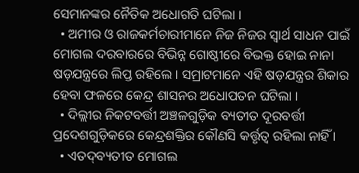ସେମାନଙ୍କର ନୈତିକ ଅଧୋଗତି ଘଟିଲା ।
  • ଅମୀର ଓ ରାଜକର୍ମଚାରୀମାନେ ନିଜ ନିଜର ସ୍ବାର୍ଥ ସାଧନ ପାଇଁ ମୋଗଲ ଦରବାରରେ ବିଭିନ୍ନ ଗୋଷ୍ଠୀରେ ବିଭକ୍ତ ହୋଇ ନାନା ଷଡ଼ଯନ୍ତ୍ରରେ ଲିପ୍ତ ରହିଲେ । ସମ୍ରାଟମାନେ ଏହି ଷଡ଼ଯନ୍ତ୍ରର ଶିକାର ହେବା ଫଳରେ କେନ୍ଦ୍ର ଶାସନର ଅଧୋପତନ ଘଟିଲା ।
  • ଦିଲ୍ଲୀର ନିକଟବର୍ତ୍ତୀ ଅଞ୍ଚଳଗୁଡ଼ିକ ବ୍ୟତୀତ ଦୂରବର୍ତ୍ତୀ ପ୍ରଦେଶଗୁଡ଼ିକରେ କେନ୍ଦ୍ରଶକ୍ତିର କୌଣସି କର୍ତ୍ତୃତ୍ଵ ରହିଲା ନାହିଁ ।
  • ଏତଦ୍‌ବ୍ୟତୀତ ମୋଗଲ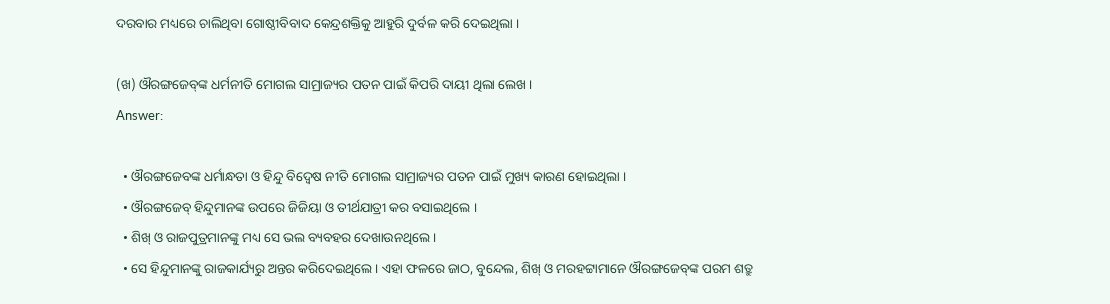ଦରବାର ମଧ୍ୟରେ ଚାଲିଥିବା ଗୋଷ୍ଠୀବିବାଦ କେନ୍ଦ୍ରଶକ୍ତିକୁ ଆହୁରି ଦୁର୍ବଳ କରି ଦେଇଥିଲା ।

(ଖ) ଔରଙ୍ଗଜେବ୍‌ଙ୍କ ଧର୍ମନୀତି ମୋଗଲ ସାମ୍ରାଜ୍ୟର ପତନ ପାଇଁ କିପରି ଦାୟୀ ଥିଲା ଲେଖ ।
Answer:

  • ଔରଙ୍ଗଜେବଙ୍କ ଧର୍ମାନ୍ଧତା ଓ ହିନ୍ଦୁ ବିଦ୍ବେଷ ନୀତି ମୋଗଲ ସାମ୍ରାଜ୍ୟର ପତନ ପାଇଁ ମୁଖ୍ୟ କାରଣ ହୋଇଥିଲା ।
  • ଔରଙ୍ଗଜେବ୍ ହିନ୍ଦୁମାନଙ୍କ ଉପରେ ଜିଜିୟା ଓ ତୀର୍ଥଯାତ୍ରୀ କର ବସାଇଥିଲେ ।
  • ଶିଖ୍ ଓ ରାଜପୁତ୍ରମାନଙ୍କୁ ମଧ୍ୟ ସେ ଭଲ ବ୍ୟବହର ଦେଖାଉନଥିଲେ ।
  • ସେ ହିନ୍ଦୁମାନଙ୍କୁ ରାଜକାର୍ଯ୍ୟରୁ ଅନ୍ତର କରିଦେଇଥିଲେ । ଏହା ଫଳରେ ଜାଠ, ବୁନ୍ଦେଲ, ଶିଖ୍ ଓ ମରହଟ୍ଟାମାନେ ଔରଙ୍ଗଜେବ୍‌ଙ୍କ ପରମ ଶତ୍ରୁ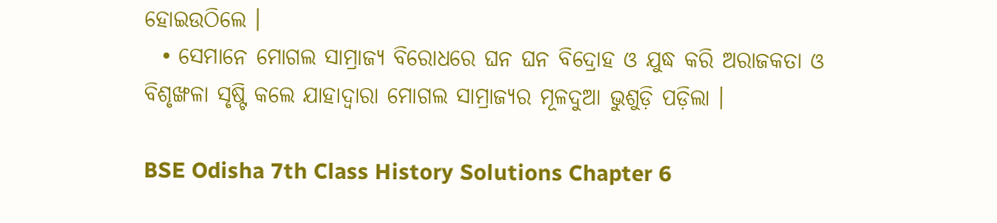ହୋଇଉଠିଲେ ।
  • ସେମାନେ ମୋଗଲ ସାମ୍ରାଜ୍ୟ ବିରୋଧରେ ଘନ ଘନ ବିଦ୍ରୋହ ଓ ଯୁଦ୍ଧ କରି ଅରାଜକତା ଓ ବିଶୃଙ୍ଖଳା ସୃଷ୍ଟି କଲେ ଯାହାଦ୍ଵାରା ମୋଗଲ ସାମ୍ରାଜ୍ୟର ମୂଳଦୁଆ ଭୁଶୁଡ଼ି ପଡ଼ିଲା ।

BSE Odisha 7th Class History Solutions Chapter 6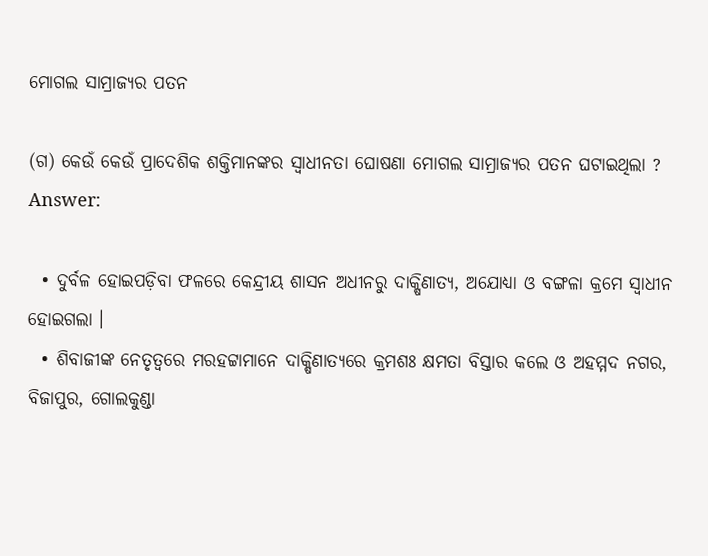ମୋଗଲ ସାମ୍ରାଜ୍ୟର ପତନ

(ଗ) କେଉଁ କେଉଁ ପ୍ରାଦେଶିକ ଶକ୍ତିମାନଙ୍କର ସ୍ଵାଧୀନତା ଘୋଷଣା ମୋଗଲ ସାମ୍ରାଜ୍ୟର ପତନ ଘଟାଇଥିଲା ?
Answer:

  • ଦୁର୍ବଳ ହୋଇପଡ଼ିବା ଫଳରେ କେନ୍ଦ୍ରୀୟ ଶାସନ ଅଧୀନରୁ ଦାକ୍ଷିଣାତ୍ୟ, ଅଯୋଧ୍ୟା ଓ ବଙ୍ଗଳା କ୍ରମେ ସ୍ଵାଧୀନ ହୋଇଗଲା ।
  • ଶିବାଜୀଙ୍କ ନେତୃତ୍ୱରେ ମରହଟ୍ଟାମାନେ ଦାକ୍ଷିଣାତ୍ୟରେ କ୍ରମଶଃ କ୍ଷମତା ବିସ୍ତାର କଲେ ଓ ଅହମ୍ମଦ ନଗର, ବିଜାପୁର, ଗୋଲକୁଣ୍ଡା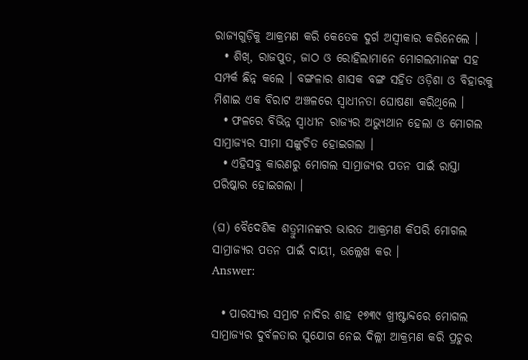ରାଜ୍ୟଗୁଡ଼ିକୁ ଆକ୍ରମଣ କରି କେତେକ ଦୁର୍ଗ ଅସ୍ଵୀକାର କରିନେଲେ ।
  • ଶିଖ୍, ରାଜପୁତ, ଜାଠ ଓ ରୋହିଲାମାନେ ମୋଗଲମାନଙ୍କ ସହ ସମ୍ପର୍କ ଛିନ୍ନ କଲେ । ବଙ୍ଗଳାର ଶାସକ ବଙ୍ଗ ସହିତ ଓଡ଼ିଶା ଓ ବିହାରକୁ ମିଶାଇ ଏକ ବିରାଟ ଅଞ୍ଚଳରେ ସ୍ଵାଧୀନତା ଘୋଷଣା କରିଥିଲେ ।
  • ଫଳରେ ବିଭିନ୍ନ ସ୍ଵାଧୀନ ରାଜ୍ୟର ଅଭ୍ୟୁଥାନ ହେଲା ଓ ମୋଗଲ ସାମ୍ରାଜ୍ୟର ସୀମା ସଙ୍କୁଚିତ ହୋଇଗଲା ।
  • ଏହିସବୁ କାରଣରୁ ମୋଗଲ ସାମ୍ରାଜ୍ୟର ପତନ ପାଇଁ ରାସ୍ତା ପରିଷ୍କାର ହୋଇଗଲା ।

(ଘ) ବୈଦେଶିକ ଶତ୍ରୁମାନଙ୍କର ଭାରତ ଆକ୍ରମଣ କିପରି ମୋଗଲ ସାମ୍ରାଜ୍ୟର ପତନ ପାଇଁ ଦାୟୀ, ଉଲ୍ଲେଖ କର ।
Answer:

  • ପାରସ୍ୟର ସମ୍ରାଟ ନାଦିର ଶାହ ୧୭୩୯ ଖ୍ରୀଷ୍ଟାବ୍ଦରେ ମୋଗଲ ସାମ୍ରାଜ୍ୟର ଦୁର୍ବଳତାର ସୁଯୋଗ ନେଇ ଦିଲ୍ଲୀ ଆକ୍ରମଣ କରି ପ୍ରଚୁର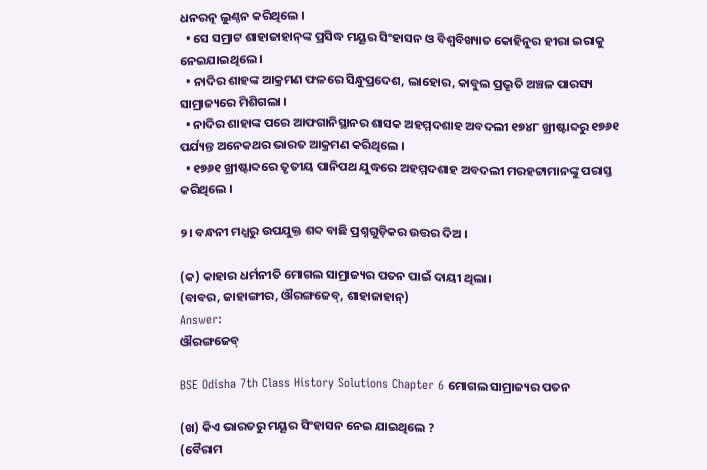ଧନରତ୍ନ ଲୁଣ୍ଠନ କରିଥିଲେ ।
  • ସେ ସମ୍ରାଟ ଶାହାଜାହାନ୍‌ଙ୍କ ପ୍ରସିଦ୍ଧ ମୟୂର ସିଂହାସନ ଓ ବିଶ୍ଵବିଖ୍ୟାତ କୋହିନୁର ହୀରା ଇରାକୁ ନେଇଯାଇଥିଲେ ।
  • ନାଦିର ଶାହଙ୍କ ଆକ୍ରମଣ ଫଳରେ ସିନ୍ଧୁପ୍ରଦେଶ, ଲାହୋର, କାବୁଲ ପ୍ରଭୃତି ଅଞ୍ଚଳ ପାରସ୍ୟ ସାମ୍ରାଜ୍ୟରେ ମିଶିଗଲା ।
  • ନାଦିର ଶାହାଙ୍କ ପରେ ଆଫଗାନିସ୍ଥାନର ଶାସକ ଅହମ୍ମଦଶାହ ଅବଦଲୀ ୧୭୪୮ ଖ୍ରୀଷ୍ଟାବ୍ଦରୁ ୧୭୬୧ ପର୍ଯ୍ୟନ୍ତ ଅନେକଥର ଭାରତ ଆକ୍ରମଣ କରିଥିଲେ ।
  • ୧୭୬୧ ଖ୍ରୀଷ୍ଟାବ୍ଦରେ ତୃତୀୟ ପାନିପଥ ଯୁଦ୍ଧରେ ଅହମ୍ମଦଶାହ ଅବଦଲୀ ମରହଟ୍ଟାମାନଙ୍କୁ ପରାସ୍ତ କରିଥିଲେ ।

୨। ବନ୍ଧନୀ ମଧ୍ଯରୁ ଉପଯୁକ୍ତ ଶବ୍ଦ ବାଛି ପ୍ରଶ୍ନଗୁଡ଼ିକର ଉତ୍ତର ଦିଅ ।

(କ) କାହାର ଧର୍ମନୀତି ମୋଗଲ ସାମ୍ରାଜ୍ୟର ପତନ ପାଇଁ ଦାୟୀ ଥିଲା।
(ବାବର, ଜାହାଙ୍ଗୀର, ଔରଙ୍ଗଜେବ୍, ଶାହାଜାହାନ୍)
Answer:
ଔରଙ୍ଗଜେବ୍

BSE Odisha 7th Class History Solutions Chapter 6 ମୋଗଲ ସାମ୍ରାଜ୍ୟର ପତନ

(ଖ) କିଏ ଭାରତରୁ ମୟୂର ସିଂହାସନ ନେଇ ଯାଇଥିଲେ ?
(ବୈରାମ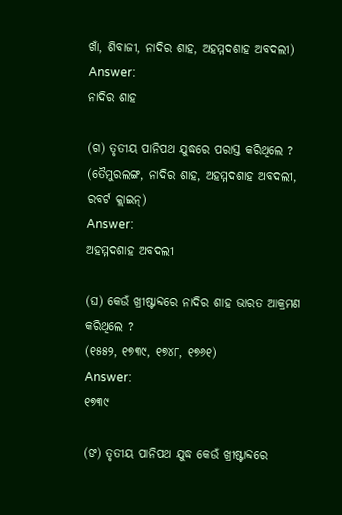ଖାଁ, ଶିବାଜୀ, ନାଦିର ଶାହ, ଅହମ୍ମଦଶାହ ଅବଦଲୀ)
Answer:
ନାଦିର ଶାହ

(ଗ) ତୃତୀୟ ପାନିପଥ ଯୁଦ୍ଧରେ ପରାସ୍ତ କରିଥିଲେ ?
(ତୈମୁରଲଙ୍ଗ, ନାଦିର ଶାହ, ଅହମ୍ମଦଶାହ ଅବଦଲୀ, ରବର୍ଟ କ୍ଲାଇନ୍)
Answer:
ଅହମ୍ମଦଶାହ ଅବଦଲୀ

(ଘ) କେଉଁ ଖ୍ରୀଷ୍ଟାବ୍ଦରେ ନାଦିର ଶାହ ଭାରତ ଆକ୍ରମଣ କରିଥିଲେ ?
(୧୫୫୨, ୧୭୩୯, ୧୭୪୮, ୧୭୬୧)
Answer:
୧୭୩୯

(ଙ) ତୃତୀୟ ପାନିପଥ ଯୁଦ୍ଧ କେଉଁ ଖ୍ରୀଷ୍ଟାବ୍ଦରେ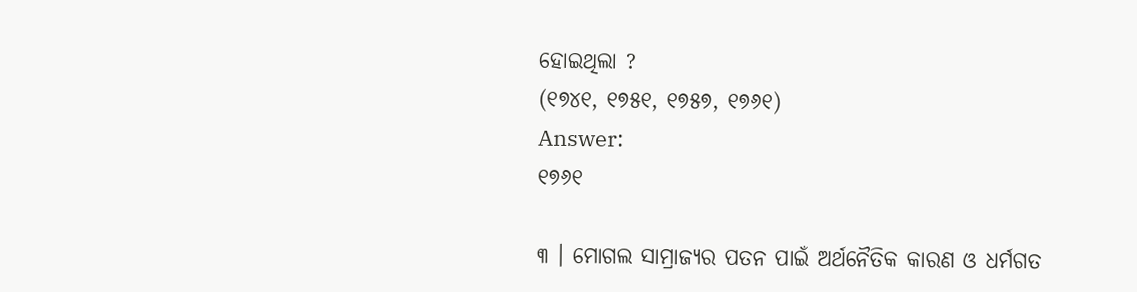ହୋଇଥିଲା ?
(୧୭୪୧, ୧୭୫୧, ୧୭୫୭, ୧୭୬୧)
Answer:
୧୭୬୧

୩ । ମୋଗଲ ସାମ୍ରାଜ୍ୟର ପତନ ପାଇଁ ଅର୍ଥନୈତିକ କାରଣ ଓ ଧର୍ମଗତ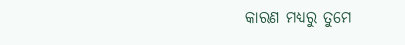କାରଣ ମଧ୍ୟରୁ ତୁମେ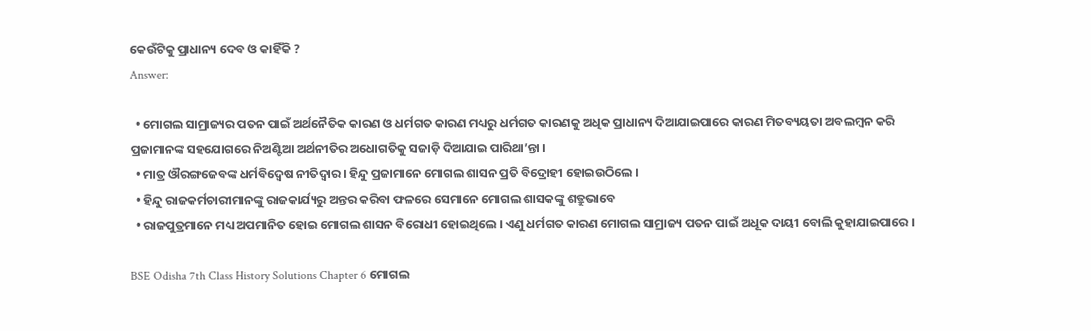କେଉଁଟିକୁ ପ୍ରାଧାନ୍ୟ ଦେବ ଓ କାହିଁକି ?
Answer:

  • ମୋଗଲ ସାମ୍ରାଜ୍ୟର ପତନ ପାଇଁ ଅର୍ଥନୈତିକ କାରଣ ଓ ଧର୍ମଗତ କାରଣ ମଧ୍ୟରୁ ଧର୍ମଗତ କାରଣକୁ ଅଧିକ ପ୍ରାଧାନ୍ୟ ଦିଆଯାଇପାରେ କାରଣ ମିତବ୍ୟୟତା ଅବଲମ୍ବନ କରି ପ୍ରଜାମାନଙ୍କ ସହଯୋଗରେ ନିଅଣ୍ଟିଆ ଅର୍ଥନୀତିର ଅଧୋଗତିକୁ ସଜାଡ଼ି ଦିଆଯାଇ ପାରିଥା’ନ୍ତା ।
  • ମାତ୍ର ଔରଙ୍ଗଜେବଙ୍କ ଧର୍ମବିଦ୍ବେଷ ନୀତିଦ୍ଵାର। ହିନ୍ଦୁ ପ୍ରଜାମାନେ ମୋଗଲ ଶାସନ ପ୍ରତି ବିଦ୍ରୋହୀ ହୋଇଉଠିଲେ ।
  • ହିନ୍ଦୁ ରାଜକର୍ମଚାରୀମାନଙ୍କୁ ରାଜକାର୍ଯ୍ୟରୁ ଅନ୍ତର କରିବା ଫଳରେ ସେମାନେ ମୋଗଲ ଶାସକଙ୍କୁ ଶତ୍ରୁଭାବେ
  • ରାଜପୁତ୍ରମାନେ ମଧ୍ୟ ଅପମାନିତ ହୋଇ ମୋଗଲ ଶାସନ ବିରୋଧୀ ହୋଇଥିଲେ । ଏଣୁ ଧର୍ମଗତ କାରଣ ମୋଗଲ ସାମ୍ରାଜ୍ୟ ପତନ ପାଇଁ ଅଧୂକ ଦାୟୀ ବୋଲି କୁହାଯାଇପାରେ ।

BSE Odisha 7th Class History Solutions Chapter 6 ମୋଗଲ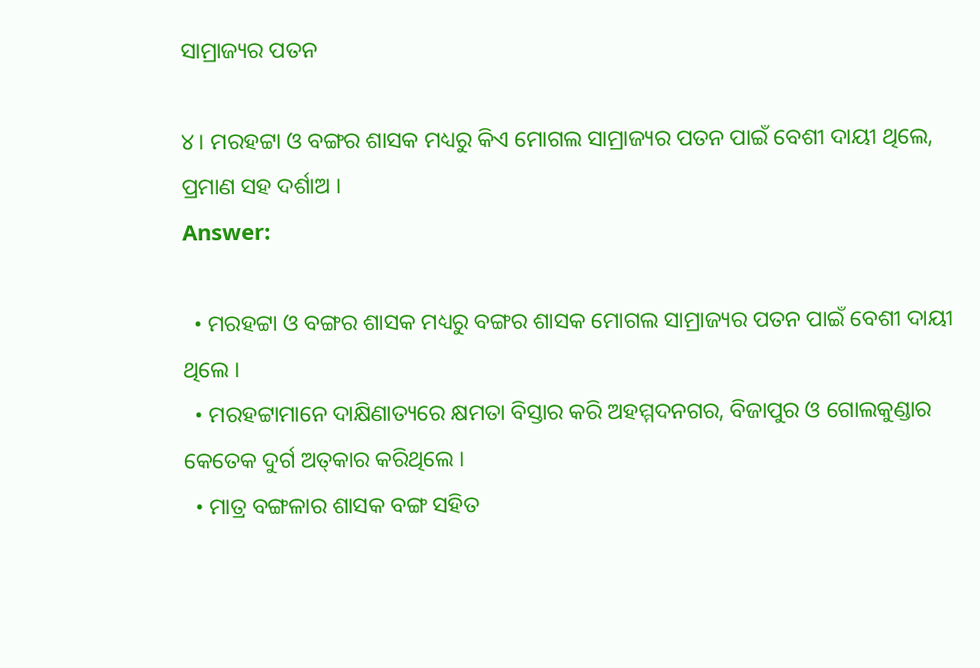ସାମ୍ରାଜ୍ୟର ପତନ

୪। ମରହଟ୍ଟା ଓ ବଙ୍ଗର ଶାସକ ମଧ୍ୟରୁ କିଏ ମୋଗଲ ସାମ୍ରାଜ୍ୟର ପତନ ପାଇଁ ବେଶୀ ଦାୟୀ ଥିଲେ, ପ୍ରମାଣ ସହ ଦର୍ଶାଅ ।
Answer:

  • ମରହଟ୍ଟା ଓ ବଙ୍ଗର ଶାସକ ମଧ୍ୟରୁ ବଙ୍ଗର ଶାସକ ମୋଗଲ ସାମ୍ରାଜ୍ୟର ପତନ ପାଇଁ ବେଶୀ ଦାୟୀ ଥିଲେ ।
  • ମରହଟ୍ଟାମାନେ ଦାକ୍ଷିଣାତ୍ୟରେ କ୍ଷମତା ବିସ୍ତାର କରି ଅହମ୍ମଦନଗର, ବିଜାପୁର ଓ ଗୋଲକୁଣ୍ଡାର କେତେକ ଦୁର୍ଗ ଅତ୍‌କାର କରିଥିଲେ ।
  • ମାତ୍ର ବଙ୍ଗଳାର ଶାସକ ବଙ୍ଗ ସହିତ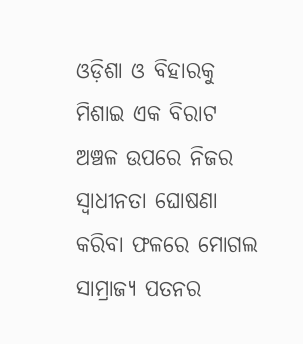ଓଡ଼ିଶା ଓ ବିହାରକୁ ମିଶାଇ ଏକ ବିରାଟ ଅଞ୍ଚଳ ଉପରେ ନିଜର ସ୍ଵାଧୀନତା ଘୋଷଣା କରିବା ଫଳରେ ମୋଗଲ ସାମ୍ରାଜ୍ୟ ପତନର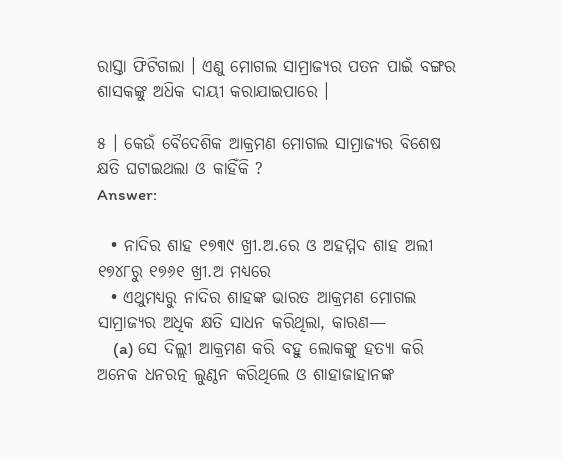ରାସ୍ତା ଫିଟିଗଲା । ଏଣୁ ମୋଗଲ ସାମ୍ରାଜ୍ୟର ପତନ ପାଇଁ ବଙ୍ଗର ଶାସକଙ୍କୁ ଅଧ‌ିକ ଦାୟୀ କରାଯାଇପାରେ ।

୫ । କେଉଁ ବୈଦେଶିକ ଆକ୍ରମଣ ମୋଗଲ ସାମ୍ରାଜ୍ୟର ବିଶେଷ କ୍ଷତି ଘଟାଇଥଲା ଓ କାହିଁକି ?
Answer:

  • ନାଦିର ଶାହ ୧୭୩୯ ଖ୍ରୀ.ଅ.ରେ ଓ ଅହମ୍ମଦ ଶାହ ଅଲୀ ୧୭୪୮ରୁ ୧୭୬୧ ଖ୍ରୀ.ଅ ମଧ୍ୟରେ
  • ଏଥୁମଧ୍ଯରୁ ନାଦିର ଶାହଙ୍କ ଭାରତ ଆକ୍ରମଣ ମୋଗଲ ସାମ୍ରାଜ୍ୟର ଅଧିକ କ୍ଷତି ସାଧନ କରିଥିଲା, କାରଣ—
    (a) ସେ ଦିଲ୍ଲୀ ଆକ୍ରମଣ କରି ବହୁ ଲୋକଙ୍କୁ ହତ୍ୟା କରି ଅନେକ ଧନରତ୍ନ ଲୁଣ୍ଠନ କରିଥିଲେ ଓ ଶାହାଜାହାନଙ୍କ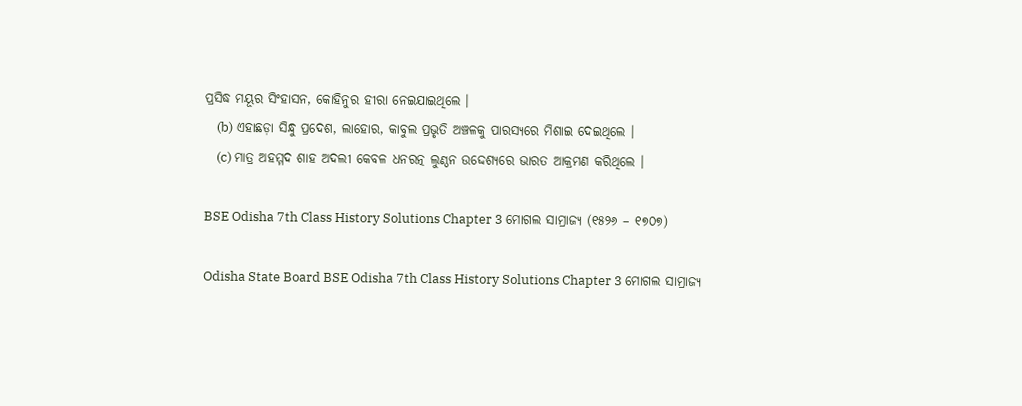ପ୍ରସିଦ୍ଧ ମୟୂର ସିଂହାସନ, କୋହିନୁର ହୀରା ନେଇଯାଇଥିଲେ ।
    (b) ଏହାଛଡ଼ା ସିନ୍ଧୁ ପ୍ରଦେଶ, ଲାହୋର, କାବୁଲ ପ୍ରଭୃତି ଅଞ୍ଚଳକୁ ପାରସ୍ୟରେ ମିଶାଇ ଦେଇଥିଲେ ।
    (c) ମାତ୍ର ଅହମ୍ମଦ ଶାହ ଅଦଲୀ କେବଳ ଧନରତ୍ନ ଲୁଣ୍ଠନ ଉଦ୍ଦେଶ୍ୟରେ ଭାରତ ଆକ୍ରମଣ କରିଥିଲେ ।

BSE Odisha 7th Class History Solutions Chapter 3 ମୋଗଲ ସାମ୍ରାଜ୍ୟ (୧୫୨୬ – ୧୭୦୭)

Odisha State Board BSE Odisha 7th Class History Solutions Chapter 3 ମୋଗଲ ସାମ୍ରାଜ୍ୟ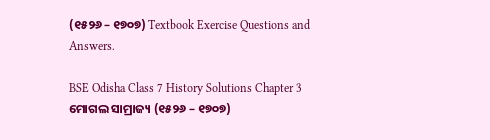(୧୫୨୬ – ୧୭୦୭) Textbook Exercise Questions and Answers.

BSE Odisha Class 7 History Solutions Chapter 3 ମୋଗଲ ସାମ୍ରାଜ୍ୟ (୧୫୨୬ – ୧୭୦୭)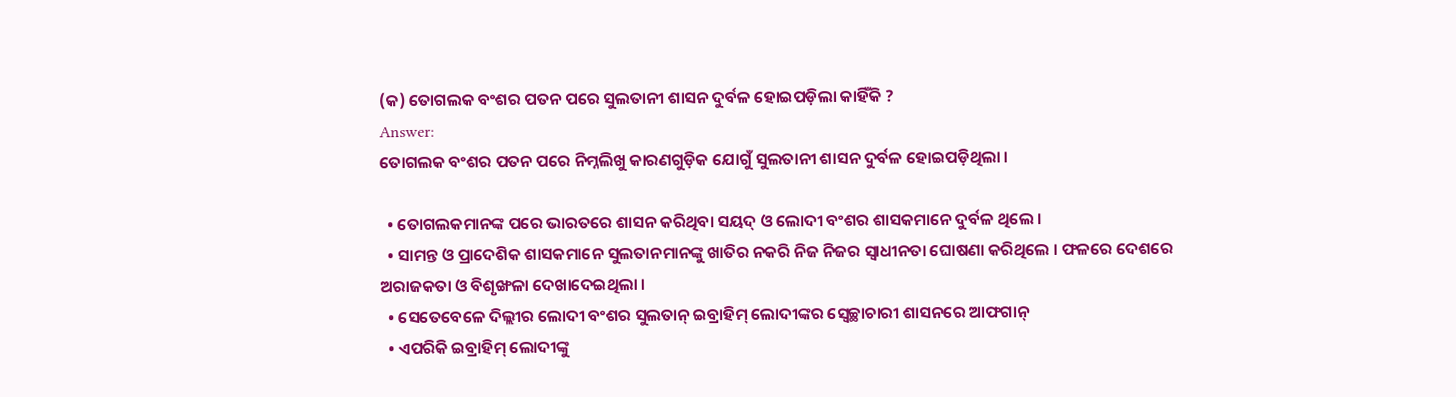(କ) ତୋଗଲକ ବଂଶର ପତନ ପରେ ସୁଲତାନୀ ଶାସନ ଦୁର୍ବଳ ହୋଇପଡ଼ିଲା କାହିଁକି ?
Answer:
ତୋଗଲକ ବଂଶର ପତନ ପରେ ନିମ୍ନଲିଖୁ କାରଣଗୁଡ଼ିକ ଯୋଗୁଁ ସୁଲତାନୀ ଶାସନ ଦୁର୍ବଳ ହୋଇପଡ଼ିଥିଲା ।

  • ତୋଗଲକମାନଙ୍କ ପରେ ଭାରତରେ ଶାସନ କରିଥିବା ସୟଦ୍ ଓ ଲୋଦୀ ବଂଶର ଶାସକମାନେ ଦୁର୍ବଳ ଥିଲେ ।
  • ସାମନ୍ତ ଓ ପ୍ରାଦେଶିକ ଶାସକମାନେ ସୁଲତାନମାନଙ୍କୁ ଖାତିର ନକରି ନିଜ ନିଜର ସ୍ଵାଧୀନତା ଘୋଷଣା କରିଥିଲେ । ଫଳରେ ଦେଶରେ ଅରାଜକତା ଓ ବିଶୃଙ୍ଖଳା ଦେଖାଦେଇଥିଲା ।
  • ସେତେବେଳେ ଦିଲ୍ଲୀର ଲୋଦୀ ବଂଶର ସୁଲତାନ୍ ଇବ୍ରାହିମ୍ ଲୋଦୀଙ୍କର ସ୍ୱେଚ୍ଛାଚାରୀ ଶାସନରେ ଆଫଗାନ୍
  • ଏପରିକି ଇବ୍ରାହିମ୍ ଲୋଦୀଙ୍କୁ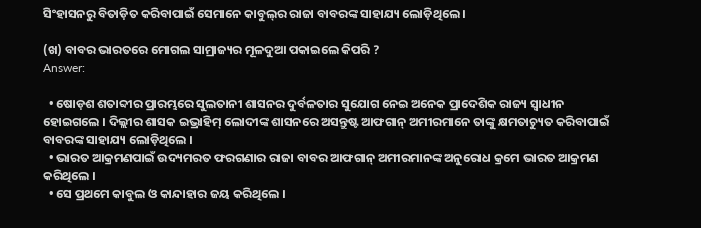ସିଂହାସନରୁ ବିତାଡ଼ିତ କରିବାପାଇଁ ସେମାନେ କାବୁଲ୍‌ର ରାଜା ବାବରଙ୍କ ସାହାଯ୍ୟ ଲୋଡ଼ିଥିଲେ ।

(ଖ) ବାବର ଭାରତରେ ମୋଗଲ ସାମ୍ରାଜ୍ୟର ମୂଳଦୁଆ ପକାଇଲେ କିପରି ?
Answer:

  • ଷୋଡ଼ଶ ଶତାବ୍ଦୀର ପ୍ରାରମ୍ଭରେ ସୁଲତାନୀ ଶାସନର ଦୁର୍ବଳତାର ସୁଯୋଗ ନେଇ ଅନେକ ପ୍ରାଦେଶିକ ରାଜ୍ୟ ସ୍ଵାଧୀନ ହୋଇଗଲେ । ଦିଲ୍ଲୀର ଶାସକ ଇଭ୍ରାହିମ୍ ଲୋଦୀଙ୍କ ଶାସନରେ ଅସନ୍ତୁଷ୍ଟ ଆଫଗାନ୍ ଅମୀରମାନେ ତାଙ୍କୁ କ୍ଷମତାଚ୍ୟୁତ କରିବାପାଇଁ ବାବରଙ୍କ ସାହାଯ୍ୟ ଲୋଡ଼ିଥିଲେ ।
  • ଭାରତ ଆକ୍ରମଣପାଇଁ ଉଦ୍ୟମରତ ଫରଗଣାର ରାଜା ବାବର ଆଫଗାନ୍ ଅମୀରମାନଙ୍କ ଅନୁରୋଧ କ୍ରମେ ଭାରତ ଆକ୍ରମଣ କରିଥିଲେ ।
  • ସେ ପ୍ରଥମେ କାବୁଲ ଓ କାନ୍ଦାହାର ଜୟ କରିଥିଲେ ।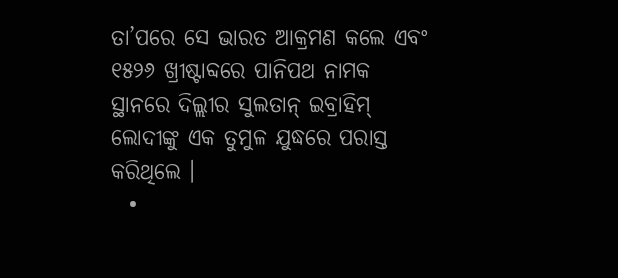ତା’ପରେ ସେ ଭାରତ ଆକ୍ରମଣ କଲେ ଏବଂ ୧୫୨୬ ଖ୍ରୀଷ୍ଟାବ୍ଦରେ ପାନିପଥ ନାମକ ସ୍ଥାନରେ ଦିଲ୍ଲୀର ସୁଲତାନ୍ ଇବ୍ରାହିମ୍ ଲୋଦୀଙ୍କୁ ଏକ ତୁମୁଳ ଯୁଦ୍ଧରେ ପରାସ୍ତ କରିଥିଲେ ।
  •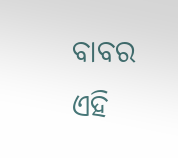ବାବର ଏହି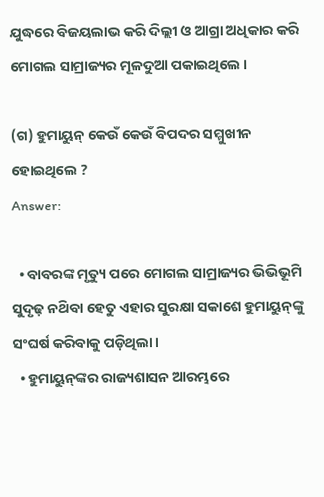ଯୁଦ୍ଧରେ ବିଜୟଲାଭ କରି ଦିଲ୍ଲୀ ଓ ଆଗ୍ରା ଅଧିକାର କରି ମୋଗଲ ସାମ୍ରାଜ୍ୟର ମୂଳଦୁଆ ପକାଇଥିଲେ ।

(ଗ) ହୁମାୟୁନ୍ କେଉଁ କେଉଁ ବିପଦର ସମ୍ମୁଖୀନ ହୋଇଥିଲେ ?
Answer:

  • ବାବରଙ୍କ ମୃତ୍ୟୁ ପରେ ମୋଗଲ ସାମ୍ରାଜ୍ୟର ଭିଭିଭୂମି ସୁଦୃଢ଼ ନଥ‌ିବା ହେତୁ ଏହାର ସୁରକ୍ଷା ସକାଶେ ହୁମାୟୁନ୍‌ଙ୍କୁ ସଂଘର୍ଷ କରିବାକୁ ପଡ଼ିଥିଲା ।
  • ହୁମାୟୁନ୍‌ଙ୍କର ରାଜ୍ୟଶାସନ ଆରମ୍ଭରେ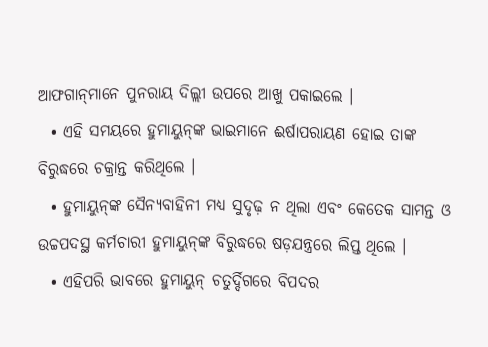ଆଫଗାନ୍‌ମାନେ ପୁନରାୟ ଦିଲ୍ଲୀ ଉପରେ ଆଖୁ ପକାଇଲେ ।
  • ଏହି ସମୟରେ ହୁମାୟୁନ୍‌ଙ୍କ ଭାଇମାନେ ଈର୍ଷାପରାୟଣ ହୋଇ ତାଙ୍କ ବିରୁଦ୍ଧରେ ଚକ୍ରାନ୍ତ କରିଥିଲେ ।
  • ହୁମାୟୁନ୍‌ଙ୍କ ସୈନ୍ୟବାହିନୀ ମଧ୍ୟ ସୁଦୃଢ଼ ନ ଥିଲା ଏବଂ କେତେକ ସାମନ୍ତ ଓ ଉଚ୍ଚପଦସ୍ଥ କର୍ମଚାରୀ ହୁମାୟୁନ୍‌ଙ୍କ ବିରୁଦ୍ଧରେ ଷଡ଼ଯନ୍ତ୍ରରେ ଲିପ୍ତ ଥିଲେ ।
  • ଏହିପରି ଭାବରେ ହୁମାୟୁନ୍ ଚତୁର୍ଦ୍ଦିଗରେ ବିପଦର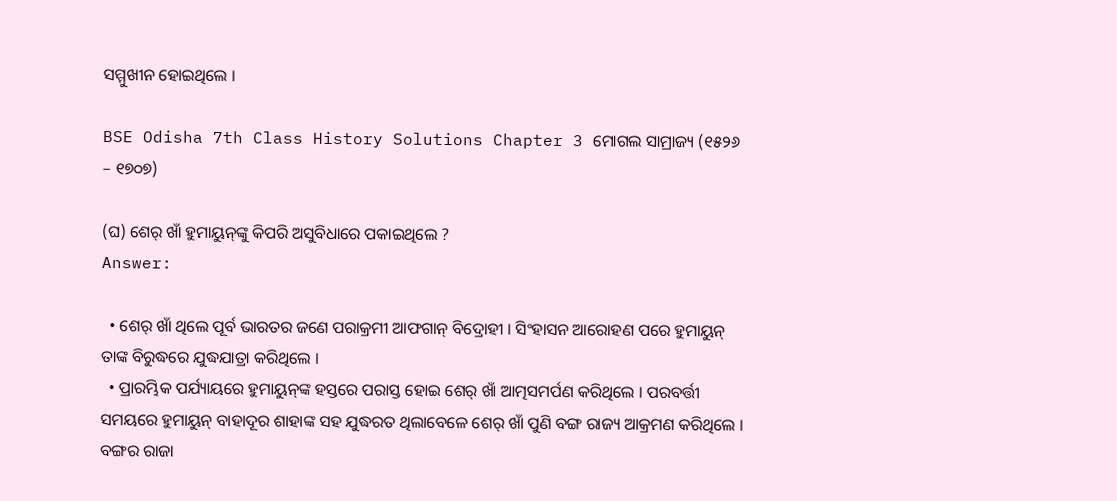ସମ୍ମୁଖୀନ ହୋଇଥିଲେ ।

BSE Odisha 7th Class History Solutions Chapter 3 ମୋଗଲ ସାମ୍ରାଜ୍ୟ (୧୫୨୬ – ୧୭୦୭)

(ଘ) ଶେର୍ ଖାଁ ହୁମାୟୁନ୍‌ଙ୍କୁ କିପରି ଅସୁବିଧାରେ ପକାଇଥିଲେ ?
Answer:

  • ଶେର୍ ଖାଁ ଥିଲେ ପୂର୍ବ ଭାରତର ଜଣେ ପରାକ୍ରମୀ ଆଫଗାନ୍ ବିଦ୍ରୋହୀ । ସିଂହାସନ ଆରୋହଣ ପରେ ହୁମାୟୁନ୍ ତାଙ୍କ ବିରୁଦ୍ଧରେ ଯୁଦ୍ଧଯାତ୍ରା କରିଥିଲେ ।
  • ପ୍ରାରମ୍ଭିକ ପର୍ଯ୍ୟାୟରେ ହୁମାୟୁନ୍‌ଙ୍କ ହସ୍ତରେ ପରାସ୍ତ ହୋଇ ଶେର୍ ଖାଁ ଆତ୍ମସମର୍ପଣ କରିଥିଲେ । ପରବର୍ତ୍ତୀ ସମୟରେ ହୁମାୟୁନ୍ ବାହାଦୂର ଶାହାଙ୍କ ସହ ଯୁଦ୍ଧରତ ଥିଲାବେଳେ ଶେର୍ ଖାଁ ପୁଣି ବଙ୍ଗ ରାଜ୍ୟ ଆକ୍ରମଣ କରିଥିଲେ । ବଙ୍ଗର ରାଜା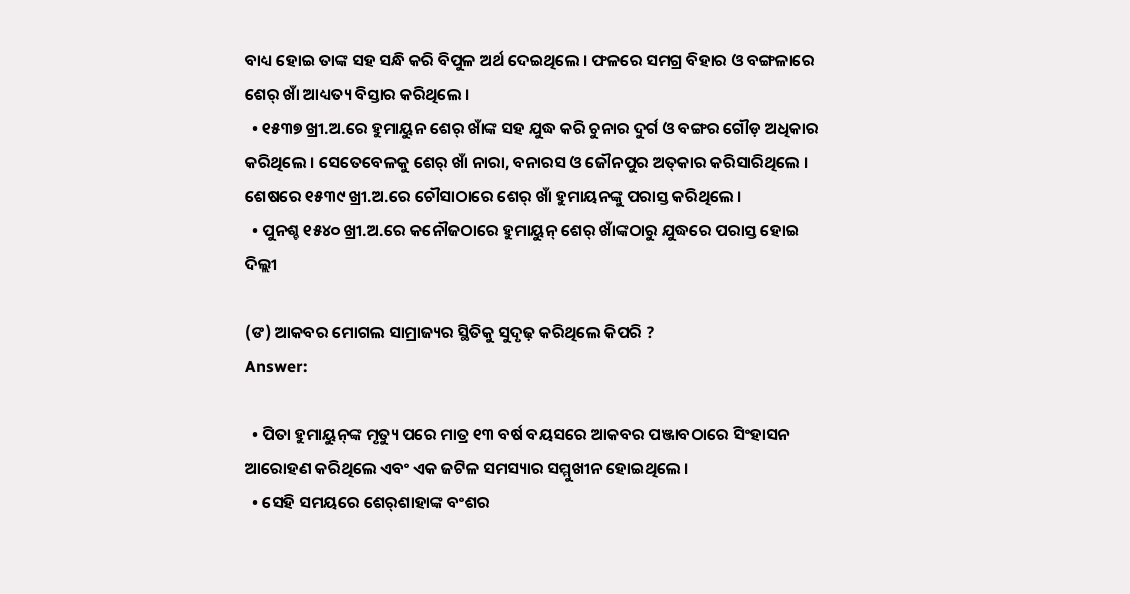ବାଧ୍ୟ ହୋଇ ତାଙ୍କ ସହ ସନ୍ଧି କରି ବିପୁଳ ଅର୍ଥ ଦେଇଥିଲେ । ଫଳରେ ସମଗ୍ର ବିହାର ଓ ବଙ୍ଗଳାରେ ଶେର୍ ଖାଁ ଆଧ୍ୟତ୍ୟ ବିସ୍ତାର କରିଥିଲେ ।
  • ୧୫୩୭ ଖ୍ରୀ.ଅ.ରେ ହୁମାୟୁନ ଶେର୍ ଖାଁଙ୍କ ସହ ଯୁଦ୍ଧ କରି ଚୁନାର ଦୁର୍ଗ ଓ ବଙ୍ଗର ଗୌଡ଼ ଅଧିକାର କରିଥିଲେ । ସେତେବେଳକୁ ଶେର୍ ଖାଁ ନାରା, ବନାରସ ଓ ଜୌନପୁର ଅତ୍‌କାର କରିସାରିଥିଲେ । ଶେଷରେ ୧୫୩୯ ଖ୍ରୀ.ଅ.ରେ ଚୌସାଠାରେ ଶେର୍ ଖାଁ ହୁମାୟନଙ୍କୁ ପରାସ୍ତ କରିଥିଲେ ।
  • ପୁନଶ୍ଚ ୧୫୪୦ ଖ୍ରୀ.ଅ.ରେ କନୌଜଠାରେ ହୁମାୟୁନ୍ ଶେର୍ ଖାଁଙ୍କଠାରୁ ଯୁଦ୍ଧରେ ପରାସ୍ତ ହୋଇ ଦିଲ୍ଲୀ

(ଙ) ଆକବର ମୋଗଲ ସାମ୍ରାଜ୍ୟର ସ୍ଥିତିକୁ ସୁଦୃଢ଼ କରିଥିଲେ କିପରି ?
Answer:

  • ପିତା ହୁମାୟୁନ୍‌ଙ୍କ ମୃତ୍ୟୁ ପରେ ମାତ୍ର ୧୩ ବର୍ଷ ବୟସରେ ଆକବର ପଞ୍ଜାବଠାରେ ସିଂହାସନ ଆରୋହଣ କରିଥିଲେ ଏବଂ ଏକ ଜଟିଳ ସମସ୍ୟାର ସମ୍ମୁଖୀନ ହୋଇଥିଲେ ।
  • ସେହି ସମୟରେ ଶେର୍‌ଶାହାଙ୍କ ବଂଶର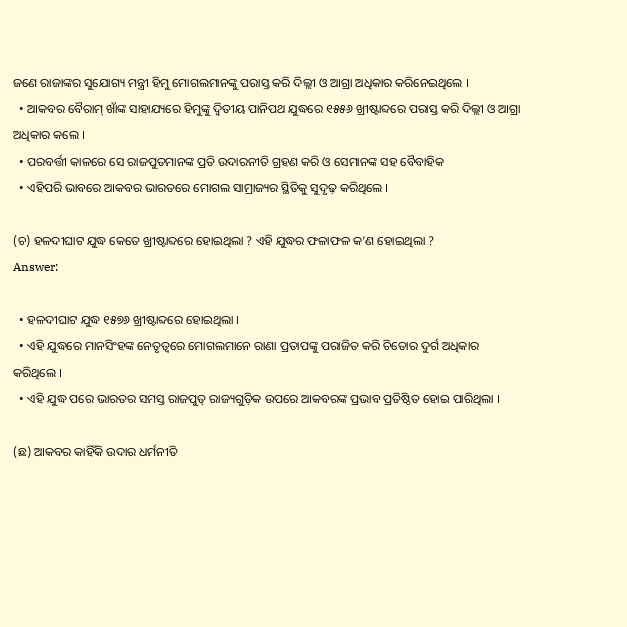ଜଣେ ରାଜାଙ୍କର ସୁଯୋଗ୍ୟ ମନ୍ତ୍ରୀ ହିମୁ ମୋଗଲମାନଙ୍କୁ ପରାସ୍ତ କରି ଦିଲ୍ଲୀ ଓ ଆଗ୍ରା ଅଧିକାର କରିନେଇଥିଲେ ।
  • ଆକବର ବୈରାମ୍ ଖାଁଙ୍କ ସାହାଯ୍ୟରେ ହିମୁଙ୍କୁ ଦ୍ଵିତୀୟ ପାନିପଥ ଯୁଦ୍ଧରେ ୧୫୫୬ ଖ୍ରୀଷ୍ଟାବ୍ଦରେ ପରାସ୍ତ କରି ଦିଲ୍ଲୀ ଓ ଆଗ୍ରା ଅଧିକାର କଲେ ।
  • ପରବର୍ତ୍ତୀ କାଳରେ ସେ ରାଜପୁତମାନଙ୍କ ପ୍ରତି ଉଦାରନୀତି ଗ୍ରହଣ କରି ଓ ସେମାନଙ୍କ ସହ ବୈବାହିକ
  • ଏହିପରି ଭାବରେ ଆକବର ଭାରତରେ ମୋଗଲ ସାମ୍ରାଜ୍ୟର ସ୍ଥିତିକୁ ସୁଦୃଢ଼ କରିଥିଲେ ।

(ଚ) ହଳଦୀଘାଟ ଯୁଦ୍ଧ କେତେ ଖ୍ରୀଷ୍ଟାବ୍ଦରେ ହୋଇଥିଲା ? ଏହି ଯୁଦ୍ଧର ଫଳାଫଳ କ’ଣ ହୋଇଥିଲା ?
Answer:

  • ହଳଦୀଘାଟ ଯୁଦ୍ଧ ୧୫୭୬ ଖ୍ରୀଷ୍ଟାବ୍ଦରେ ହୋଇଥିଲା ।
  • ଏହି ଯୁଦ୍ଧରେ ମାନସିଂହଙ୍କ ନେତୃତ୍ବରେ ମୋଗଲମାନେ ରାଣା ପ୍ରତାପଙ୍କୁ ପରାଜିତ କରି ଚିତୋର ଦୁର୍ଗ ଅଧିକାର କରିଥିଲେ ।
  • ଏହି ଯୁଦ୍ଧ ପରେ ଭାରତର ସମସ୍ତ ରାଜପୁତ୍ ରାଜ୍ୟଗୁଡ଼ିକ ଉପରେ ଆକବରଙ୍କ ପ୍ରଭାବ ପ୍ରତିଷ୍ଠିତ ହୋଇ ପାରିଥିଲା ।

(ଛ) ଆକବର କାହିଁକି ଉଦାର ଧର୍ମନୀତି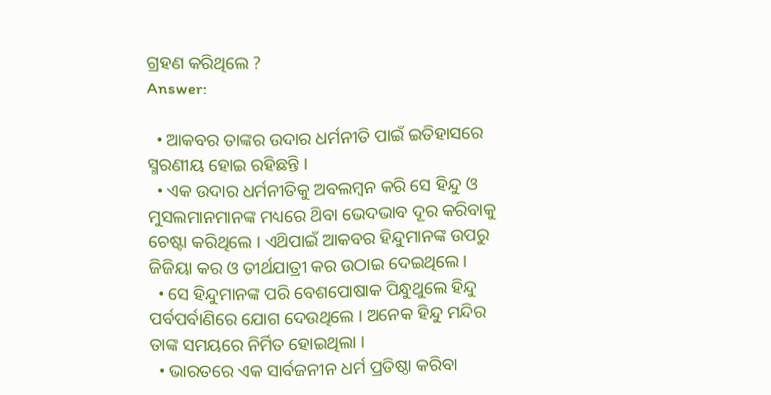ଗ୍ରହଣ କରିଥିଲେ ?
Answer:

  • ଆକବର ତାଙ୍କର ଉଦାର ଧର୍ମନୀତି ପାଇଁ ଇତିହାସରେ ସ୍ମରଣୀୟ ହୋଇ ରହିଛନ୍ତି ।
  • ଏକ ଉଦାର ଧର୍ମନୀତିକୁ ଅବଲମ୍ବନ କରି ସେ ହିନ୍ଦୁ ଓ ମୁସଲମାନମାନଙ୍କ ମଧ୍ୟରେ ଥ‌ିବା ଭେଦଭାବ ଦୂର କରିବାକୁ ଚେଷ୍ଟା କରିଥିଲେ । ଏଥ‌ିପାଇଁ ଆକବର ହିନ୍ଦୁମାନଙ୍କ ଉପରୁ ଜିଜିୟା କର ଓ ତୀର୍ଥଯାତ୍ରୀ କର ଉଠାଇ ଦେଇଥିଲେ ।
  • ସେ ହିନ୍ଦୁମାନଙ୍କ ପରି ବେଶପୋଷାକ ପିନ୍ଧୁଥୁଲେ ହିନ୍ଦୁ ପର୍ବପର୍ବାଣିରେ ଯୋଗ ଦେଉଥିଲେ । ଅନେକ ହିନ୍ଦୁ ମନ୍ଦିର ତାଙ୍କ ସମୟରେ ନିର୍ମିତ ହୋଇଥିଲା ।
  • ଭାରତରେ ଏକ ସାର୍ବଜନୀନ ଧର୍ମ ପ୍ରତିଷ୍ଠା କରିବା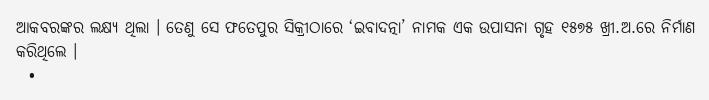ଆକବରଙ୍କର ଲକ୍ଷ୍ୟ ଥିଲା । ତେଣୁ ସେ ଫତେପୁର ସିକ୍ରୀଠାରେ ‘ଇବାଦତ୍ନା’ ନାମକ ଏକ ଉପାସନା ଗୃହ ୧୫୭୫ ଖ୍ରୀ.ଅ.ରେ ନିର୍ମାଣ କରିଥିଲେ ।
  •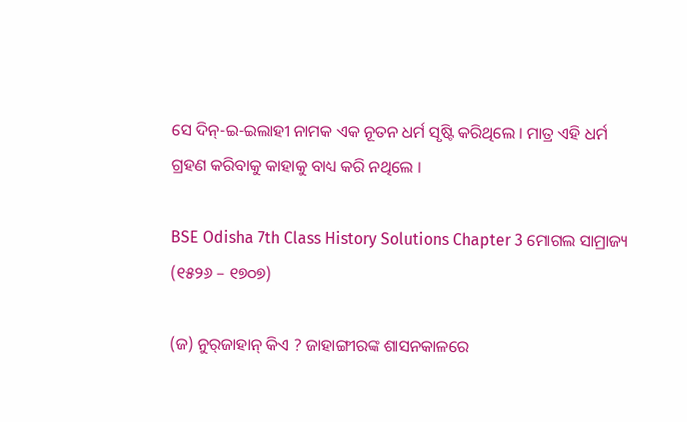ସେ ଦିନ୍-ଇ-ଇଲାହୀ ନାମକ ଏକ ନୂତନ ଧର୍ମ ସୃଷ୍ଟି କରିଥିଲେ । ମାତ୍ର ଏହି ଧର୍ମ ଗ୍ରହଣ କରିବାକୁ କାହାକୁ ବାଧ୍ୟ କରି ନଥିଲେ ।

BSE Odisha 7th Class History Solutions Chapter 3 ମୋଗଲ ସାମ୍ରାଜ୍ୟ (୧୫୨୬ – ୧୭୦୭)

(ଜ) ନୁର୍‌ଜାହାନ୍ କିଏ ? ଜାହାଙ୍ଗୀରଙ୍କ ଶାସନକାଳରେ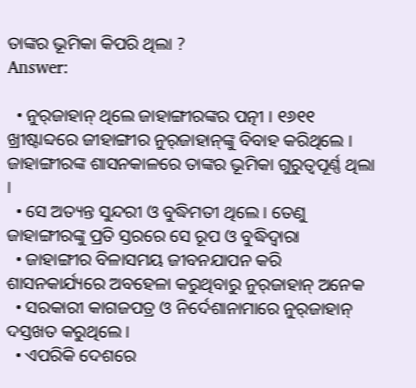ତାଙ୍କର ଭୂମିକା କିପରି ଥିଲା ?
Answer:

  • ନୁର୍‌ଜାହାନ୍ ଥିଲେ ଜାହାଙ୍ଗୀରଙ୍କର ପତ୍ନୀ । ୧୬୧୧ ଖ୍ରୀଷ୍ଟାବ୍ଦରେ ଜୀହାଙ୍ଗୀର ନୁର୍‌ଜାହାନ୍‌ଙ୍କୁ ବିବାହ କରିଥିଲେ । ଜାହାଙ୍ଗୀରଙ୍କ ଶାସନକାଳରେ ତାଙ୍କର ଭୂମିକା ଗୁରୁତ୍ଵପୂର୍ଣ୍ଣ ଥିଲା ।
  • ସେ ଅତ୍ୟନ୍ତ ସୁନ୍ଦରୀ ଓ ବୁଦ୍ଧିମତୀ ଥିଲେ । ତେଣୁ ଜାହାଙ୍ଗୀରଙ୍କୁ ପ୍ରତି ସ୍ତରରେ ସେ ରୂପ ଓ ବୁଦ୍ଧିଦ୍ୱାରା
  • ଜାହାଙ୍ଗୀର ବିଳାସମୟ ଜୀବନଯାପନ କରି ଶାସନକାର୍ଯ୍ୟରେ ଅବହେଳା କରୁଥିବାରୁ ନୁର୍‌ଜାହାନ୍ ଅନେକ
  • ସରକାରୀ କାଗଜପତ୍ର ଓ ନିର୍ଦେଶାନାମାରେ ନୁର୍‌ଜାହାନ୍ ଦସ୍ତଖତ କରୁଥିଲେ ।
  • ଏପରିକି ଦେଶରେ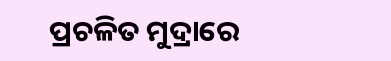ପ୍ରଚଳିତ ମୁଦ୍ରାରେ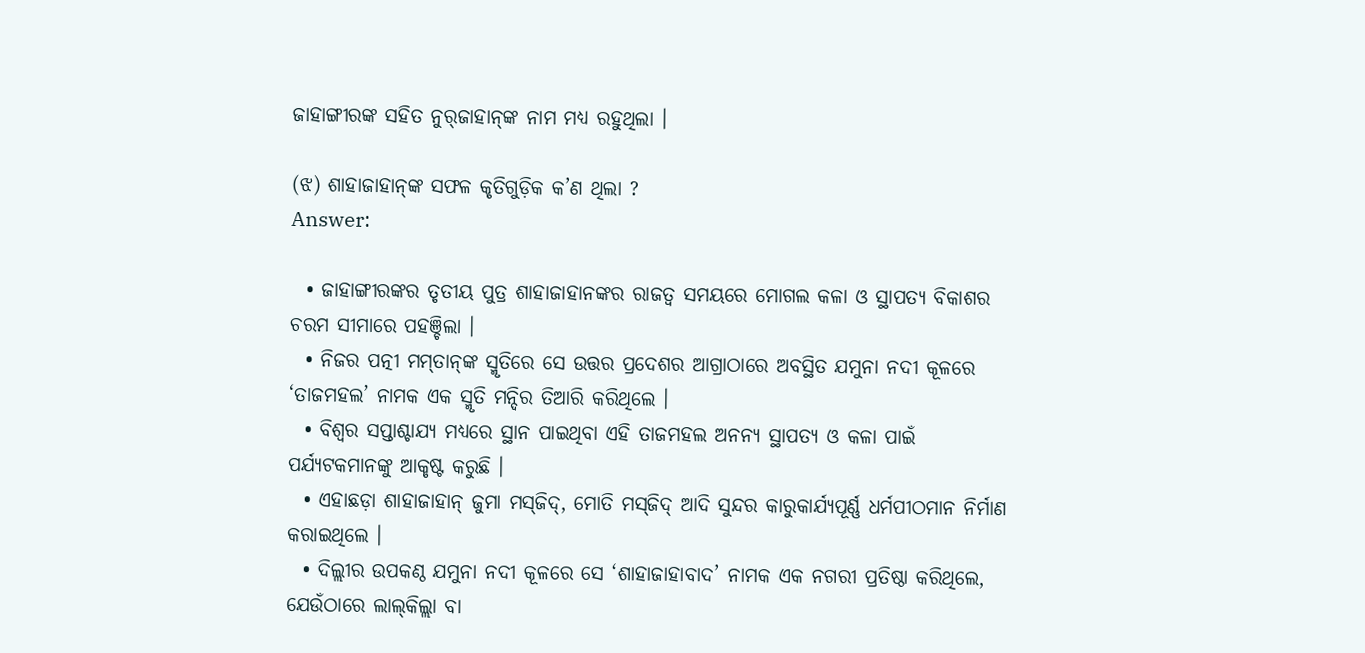ଜାହାଙ୍ଗୀରଙ୍କ ସହିତ ନୁର୍‌ଜାହାନ୍‌ଙ୍କ ନାମ ମଧ୍ୟ ରହୁଥିଲା ।

(ଝ) ଶାହାଜାହାନ୍‌ଙ୍କ ସଫଳ କୃତିଗୁଡ଼ିକ କ’ଣ ଥିଲା ?
Answer:

  • ଜାହାଙ୍ଗୀରଙ୍କର ତୃତୀୟ ପୁତ୍ର ଶାହାଜାହାନଙ୍କର ରାଜତ୍ଵ ସମୟରେ ମୋଗଲ କଳା ଓ ସ୍ଥାପତ୍ୟ ବିକାଶର ଚରମ ସୀମାରେ ପହଞ୍ଚିଲା ।
  • ନିଜର ପତ୍ନୀ ମମ୍‌ତାନ୍‌ଙ୍କ ସ୍ମୃତିରେ ସେ ଉତ୍ତର ପ୍ରଦେଶର ଆଗ୍ରାଠାରେ ଅବସ୍ଥିତ ଯମୁନା ନଦୀ କୂଳରେ ‘ତାଜମହଲ’ ନାମକ ଏକ ସ୍ମୃତି ମନ୍ଦିର ତିଆରି କରିଥିଲେ ।
  • ବିଶ୍ଵର ସପ୍ତାଶ୍ଚାଯ୍ୟ ମଧ୍ଯରେ ସ୍ଥାନ ପାଇଥିବା ଏହି ତାଜମହଲ ଅନନ୍ୟ ସ୍ଥାପତ୍ୟ ଓ କଳା ପାଇଁ ପର୍ଯ୍ୟଟକମାନଙ୍କୁ ଆକୃଷ୍ଟ କରୁଛି ।
  • ଏହାଛଡ଼ା ଶାହାଜାହାନ୍ ଜୁମା ମସ୍‌ଜିଦ୍, ମୋତି ମସ୍‌ଜିଦ୍ ଆଦି ସୁନ୍ଦର କାରୁକାର୍ଯ୍ୟପୂର୍ଣ୍ଣ ଧର୍ମପୀଠମାନ ନିର୍ମାଣ କରାଇଥିଲେ ।
  • ଦିଲ୍ଲୀର ଉପକଣ୍ଠ ଯମୁନା ନଦୀ କୂଳରେ ସେ ‘ଶାହାଜାହାବାଦ’ ନାମକ ଏକ ନଗରୀ ପ୍ରତିଷ୍ଠା କରିଥିଲେ, ଯେଉଁଠାରେ ଲାଲ୍‌କିଲ୍ଲା ବା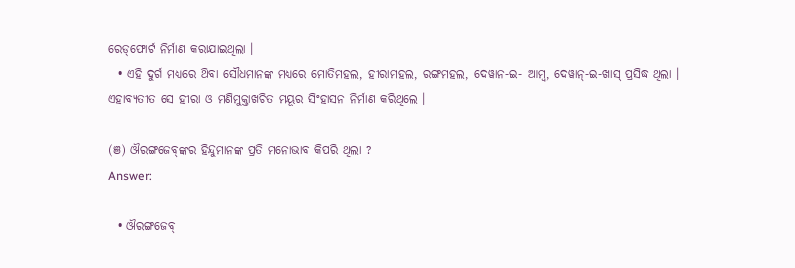ରେଡ୍‌ଫୋର୍ଟ ନିର୍ମାଣ କରାଯାଇଥିଲା ।
  • ଏହି ଦୁର୍ଗ ମଧ୍ୟରେ ଥ‌ିବା ସୌଧମାନଙ୍କ ମଧ୍ୟରେ ମୋତିମହଲ, ହୀରାମହଲ, ରଙ୍ଗମହଲ, ଦେୱାନ-ଇ- ଆମ୍ବ, ଦେୱାନ୍-ଇ-ଖାସ୍ ପ୍ରସିଦ୍ଧ ଥିଲା । ଏହାବ୍ୟତୀତ ସେ ହୀରା ଓ ମଣିମୁକ୍ତାଖଚିତ ମୟୂର ସିଂହାସନ ନିର୍ମାଣ କରିଥିଲେ ।

(ଞ) ଔରଙ୍ଗଜେବ୍‌ଙ୍କର ହିନ୍ଦୁମାନଙ୍କ ପ୍ରତି ମନୋଭାବ କିପରି ଥିଲା ?
Answer:

  • ଔରଙ୍ଗଜେବ୍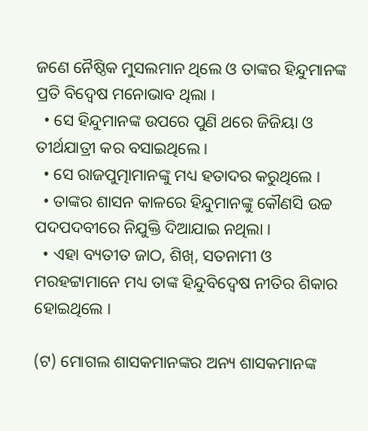ଜଣେ ନୈଷ୍ଠିକ ମୁସଲମାନ ଥିଲେ ଓ ତାଙ୍କର ହିନ୍ଦୁମାନଙ୍କ ପ୍ରତି ବିଦ୍ବେଷ ମନୋଭାବ ଥିଲା ।
  • ସେ ହିନ୍ଦୁମାନଙ୍କ ଉପରେ ପୁଣି ଥରେ ଜିଜିୟା ଓ ତୀର୍ଥଯାତ୍ରୀ କର ବସାଇଥିଲେ ।
  • ସେ ରାଜପୁତ୍ମାମାନଙ୍କୁ ମଧ୍ୟ ହତାଦର କରୁଥିଲେ ।
  • ତାଙ୍କର ଶାସନ କାଳରେ ହିନ୍ଦୁମାନଙ୍କୁ କୌଣସି ଉଚ୍ଚ ପଦପଦବୀରେ ନିଯୁକ୍ତି ଦିଆଯାଇ ନଥିଲା ।
  • ଏହା ବ୍ୟତୀତ ଜାଠ, ଶିଖ୍, ସତନାମୀ ଓ ମରହଟ୍ଟାମାନେ ମଧ୍ୟ ତାଙ୍କ ହିନ୍ଦୁବିଦ୍ବେଷ ନୀତିର ଶିକାର ହୋଇଥିଲେ ।

(ଟ) ମୋଗଲ ଶାସକମାନଙ୍କର ଅନ୍ୟ ଶାସକମାନଙ୍କ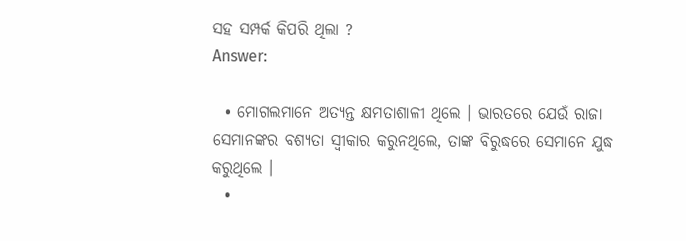ସହ ସମ୍ପର୍କ କିପରି ଥିଲା ?
Answer:

  • ମୋଗଲମାନେ ଅତ୍ୟନ୍ତ କ୍ଷମତାଶାଳୀ ଥିଲେ । ଭାରତରେ ଯେଉଁ ରାଜା ସେମାନଙ୍କର ବଶ୍ୟତା ସ୍ବୀକାର କରୁନଥିଲେ, ତାଙ୍କ ବିରୁଦ୍ଧରେ ସେମାନେ ଯୁଦ୍ଧ କରୁଥିଲେ ।
  •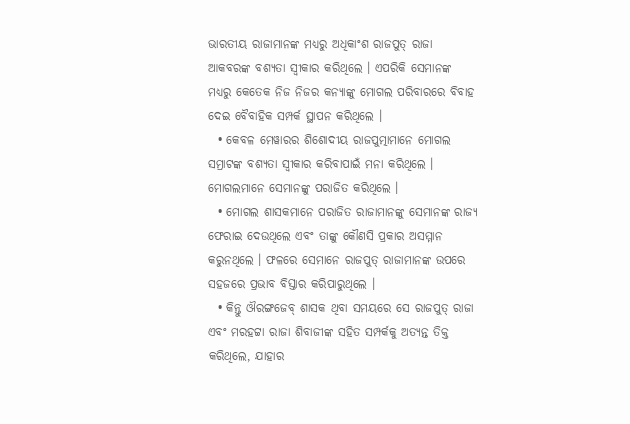ଭାରତୀୟ ରାଜାମାନଙ୍କ ମଧ୍ୟରୁ ଅଧିକାଂଶ ରାଜପୁତ୍ ରାଜା ଆକବରଙ୍କ ବଶ୍ୟତା ସ୍ବୀକାର କରିଥିଲେ । ଏପରିକି ସେମାନଙ୍କ ମଧ୍ୟରୁ କେତେକ ନିଜ ନିଜର କନ୍ୟାଙ୍କୁ ମୋଗଲ ପରିବାରରେ ବିବାହ ଦେଇ ବୈବାହିକ ସମ୍ପର୍କ ସ୍ଥାପନ କରିଥିଲେ ।
  • କେବଳ ମେୱାରର ଶିଶୋଦୀୟ ରାଜପୁତ୍ମାମାନେ ମୋଗଲ ସମ୍ରାଟଙ୍କ ବଶ୍ୟତା ସ୍ବୀକାର କରିବାପାଇଁ ମନା କରିଥିଲେ । ମୋଗଲମାନେ ସେମାନଙ୍କୁ ପରାଜିତ କରିଥିଲେ ।
  • ମୋଗଲ ଶାସକମାନେ ପରାଜିତ ରାଜାମାନଙ୍କୁ ସେମାନଙ୍କ ରାଜ୍ୟ ଫେରାଇ ଦେଉଥିଲେ ଏବଂ ତାଙ୍କୁ କୌଣସି ପ୍ରକାର ଅସମ୍ମାନ କରୁନଥିଲେ । ଫଳରେ ସେମାନେ ରାଜପୁତ୍ ରାଜାମାନଙ୍କ ଉପରେ ସହଜରେ ପ୍ରଭାବ ବିସ୍ତାର କରିପାରୁଥିଲେ ।
  • କିନ୍ତୁ ଔରଙ୍ଗଜେବ୍ ଶାସକ ଥିବା ସମୟରେ ସେ ରାଜପୁତ୍ ରାଜା ଏବଂ ମରହଟ୍ଟା ରାଜା ଶିବାଜୀଙ୍କ ସହିତ ସମ୍ପର୍କକୁ ଅତ୍ୟନ୍ତ ତିକ୍ତ କରିଥିଲେ, ଯାହାର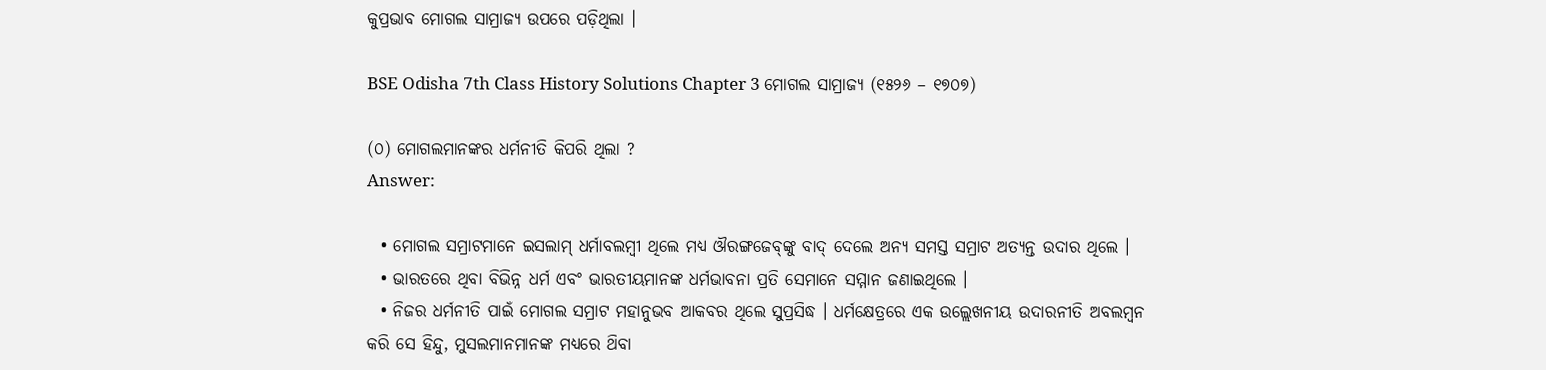କୁପ୍ରଭାବ ମୋଗଲ ସାମ୍ରାଜ୍ୟ ଉପରେ ପଡ଼ିଥିଲା ।

BSE Odisha 7th Class History Solutions Chapter 3 ମୋଗଲ ସାମ୍ରାଜ୍ୟ (୧୫୨୬ – ୧୭୦୭)

(୦) ମୋଗଲମାନଙ୍କର ଧର୍ମନୀତି କିପରି ଥିଲା ?
Answer:

  • ମୋଗଲ ସମ୍ରାଟମାନେ ଇସଲାମ୍ ଧର୍ମାବଲମ୍ବୀ ଥିଲେ ମଧ୍ୟ ଔରଙ୍ଗଜେବ୍‌ଙ୍କୁ ବାଦ୍ ଦେଲେ ଅନ୍ୟ ସମସ୍ତ ସମ୍ରାଟ ଅତ୍ୟନ୍ତ ଉଦାର ଥିଲେ ।
  • ଭାରତରେ ଥିବା ବିଭିନ୍ନ ଧର୍ମ ଏବଂ ଭାରତୀୟମାନଙ୍କ ଧର୍ମଭାବନା ପ୍ରତି ସେମାନେ ସମ୍ମାନ ଜଣାଇଥିଲେ ।
  • ନିଜର ଧର୍ମନୀତି ପାଇଁ ମୋଗଲ ସମ୍ରାଟ ମହାନୁଭବ ଆକବର ଥିଲେ ସୁପ୍ରସିଦ୍ଧ । ଧର୍ମକ୍ଷେତ୍ରରେ ଏକ ଉଲ୍ଲେଖନୀୟ ଉଦାରନୀତି ଅବଲମ୍ବନ କରି ସେ ହିନ୍ଦୁ, ମୁସଲମାନମାନଙ୍କ ମଧ୍ୟରେ ଥ‌ିବା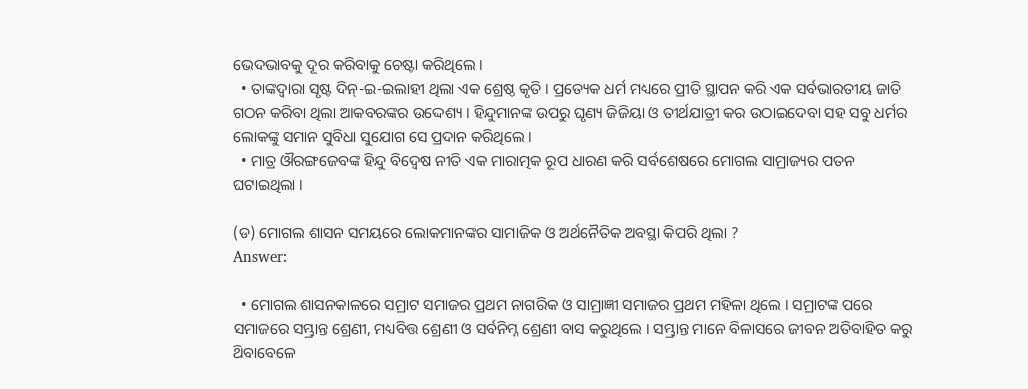ଭେଦଭାବକୁ ଦୂର କରିବାକୁ ଚେଷ୍ଟା କରିଥିଲେ ।
  • ତାଙ୍କଦ୍ୱାରା ସୃଷ୍ଟ ଦିନ୍-ଇ-ଇଲାହୀ ଥିଲା ଏକ ଶ୍ରେଷ୍ଠ କୃତି । ପ୍ରତ୍ୟେକ ଧର୍ମ ମଧ୍ୟରେ ପ୍ରୀତି ସ୍ଥାପନ କରି ଏକ ସର୍ବଭାରତୀୟ ଜାତି ଗଠନ କରିବା ଥିଲା ଆକବରଙ୍କର ଉଦ୍ଦେଶ୍ୟ । ହିନ୍ଦୁମାନଙ୍କ ଉପରୁ ଘୃଣ୍ୟ ଜିଜିୟା ଓ ତୀର୍ଥଯାତ୍ରୀ କର ଉଠାଇଦେବା ସହ ସବୁ ଧର୍ମର ଲୋକଙ୍କୁ ସମାନ ସୁବିଧା ସୁଯୋଗ ସେ ପ୍ରଦାନ କରିଥିଲେ ।
  • ମାତ୍ର ଔରଙ୍ଗଜେବଙ୍କ ହିନ୍ଦୁ ବିଦ୍ବେଷ ନୀତି ଏକ ମାରାତ୍ମକ ରୂପ ଧାରଣ କରି ସର୍ବଶେଷରେ ମୋଗଲ ସାମ୍ରାଜ୍ୟର ପତନ ଘଟାଇଥିଲା ।

(ଡ) ମୋଗଲ ଶାସନ ସମୟରେ ଲୋକମାନଙ୍କର ସାମାଜିକ ଓ ଅର୍ଥନୈତିକ ଅବସ୍ଥା କିପରି ଥିଲା ?
Answer:

  • ମୋଗଲ ଶାସନକାଳରେ ସମ୍ରାଟ ସମାଜର ପ୍ରଥମ ନାଗରିକ ଓ ସାମ୍ରାଜ୍ଞୀ ସମାଜର ପ୍ରଥମ ମହିଳା ଥିଲେ । ସମ୍ରାଟଙ୍କ ପରେ ସମାଜରେ ସମ୍ଭ୍ରାନ୍ତ ଶ୍ରେଣୀ, ମଧ୍ୟବିତ୍ତ ଶ୍ରେଣୀ ଓ ସର୍ବନିମ୍ନ ଶ୍ରେଣୀ ବାସ କରୁଥିଲେ । ସମ୍ଭ୍ରାନ୍ତ ମାନେ ବିଳାସରେ ଜୀବନ ଅତିବାହିତ କରୁ ଥ‌ିବାବେଳେ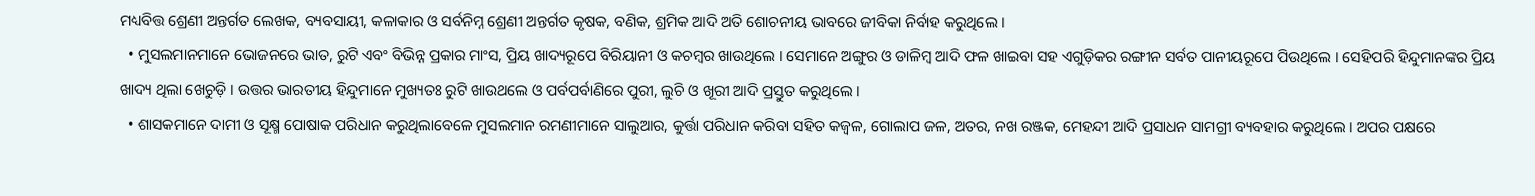ମଧ୍ୟବିତ୍ତ ଶ୍ରେଣୀ ଅନ୍ତର୍ଗତ ଲେଖକ, ବ୍ୟବସାୟୀ, କଳାକାର ଓ ସର୍ବନିମ୍ନ ଶ୍ରେଣୀ ଅନ୍ତର୍ଗତ କୃଷକ, ବଣିକ, ଶ୍ରମିକ ଆଦି ଅତି ଶୋଚନୀୟ ଭାବରେ ଜୀବିକା ନିର୍ବାହ କରୁଥିଲେ ।
  • ମୁସଲମାନମାନେ ଭୋଜନରେ ଭାତ, ରୁଟି ଏବଂ ବିଭିନ୍ନ ପ୍ରକାର ମାଂସ, ପ୍ରିୟ ଖାଦ୍ୟରୂପେ ବିରିୟାନୀ ଓ କଚମ୍ବର ଖାଉଥିଲେ । ସେମାନେ ଅଙ୍ଗୁର ଓ ଡାଳିମ୍ବ ଆଦି ଫଳ ଖାଇବା ସହ ଏଗୁଡ଼ିକର ରଙ୍ଗୀନ ସର୍ବତ ପାନୀୟରୂପେ ପିଉଥିଲେ । ସେହିପରି ହିନ୍ଦୁମାନଙ୍କର ପ୍ରିୟ ଖାଦ୍ୟ ଥିଲା ଖେଚୁଡ଼ି । ଉତ୍ତର ଭାରତୀୟ ହିନ୍ଦୁମାନେ ମୁଖ୍ୟତଃ ରୁଟି ଖାଉଥଲେ ଓ ପର୍ବପର୍ବାଣିରେ ପୁରୀ, ଲୁଚି ଓ ଖୂରୀ ଆଦି ପ୍ରସ୍ତୁତ କରୁଥିଲେ ।
  • ଶାସକମାନେ ଦାମୀ ଓ ସୂକ୍ଷ୍ମ ପୋଷାକ ପରିଧାନ କରୁଥିଲାବେଳେ ମୁସଲମାନ ରମଣୀମାନେ ସାଲୁଆର, କୁର୍ତ୍ତା ପରିଧାନ କରିବା ସହିତ କଜ୍ଵଳ, ଗୋଲାପ ଜଳ, ଅତର, ନଖ ରଞ୍ଜକ, ମେହନ୍ଦୀ ଆଦି ପ୍ରସାଧନ ସାମଗ୍ରୀ ବ୍ୟବହାର କରୁଥିଲେ । ଅପର ପକ୍ଷରେ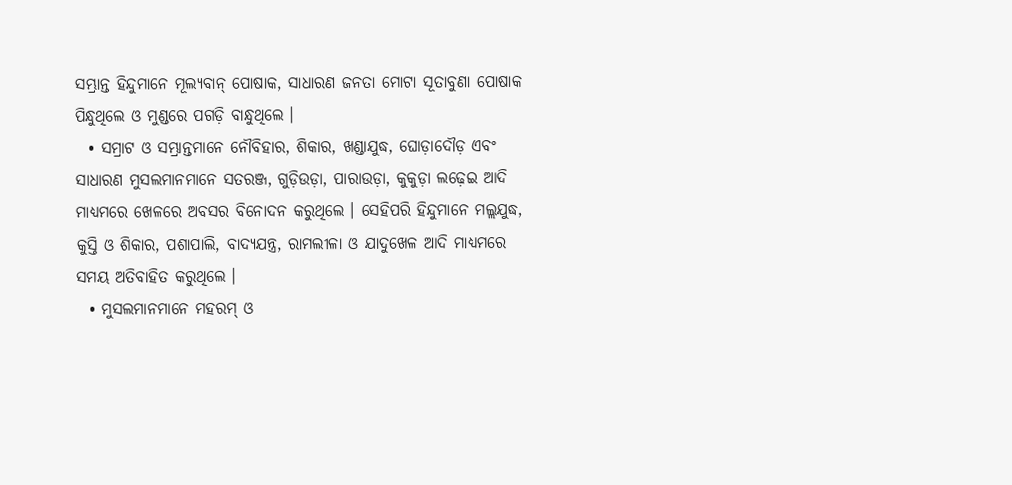ସମ୍ଭ୍ରାନ୍ତ ହିନ୍ଦୁମାନେ ମୂଲ୍ୟବାନ୍ ପୋଷାକ, ସାଧାରଣ ଜନତା ମୋଟା ସୂତାବୁଣା ପୋଷାକ ପିନ୍ଧୁଥିଲେ ଓ ମୁଣ୍ଡରେ ପଗଡ଼ି ବାନ୍ଧୁଥିଲେ ।
  • ସମ୍ରାଟ ଓ ସମ୍ଭ୍ରାନ୍ତମାନେ ନୌବିହାର, ଶିକାର, ଖଣ୍ଡାଯୁଦ୍ଧ, ଘୋଡ଼ାଦୌଡ଼ ଏବଂ ସାଧାରଣ ମୁସଲମାନମାନେ ସତରଞ୍ଜ, ଗୁଡ଼ିଉଡ଼ା, ପାରାଉଡ଼ା, କୁକୁଡ଼ା ଲଢ଼େଇ ଆଦି ମାଧ୍ୟମରେ ଖେଳରେ ଅବସର ବିନୋଦନ କରୁଥିଲେ । ସେହିପରି ହିନ୍ଦୁମାନେ ମଲ୍ଲଯୁଦ୍ଧ, କୁସ୍ତି ଓ ଶିକାର, ପଶାପାଲି, ବାଦ୍ୟଯନ୍ତ୍ର, ରାମଲୀଳା ଓ ଯାଦୁଖେଳ ଆଦି ମାଧ୍ୟମରେ ସମୟ ଅତିବାହିତ କରୁଥିଲେ ।
  • ମୁସଲମାନମାନେ ମହରମ୍ ଓ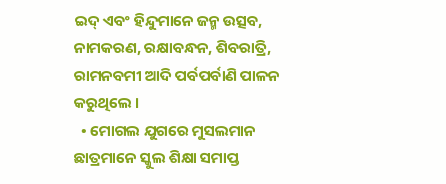ଇଦ୍ ଏବଂ ହିନ୍ଦୁମାନେ ଜନ୍ମ ଉତ୍ସବ, ନାମକରଣ, ରକ୍ଷାବନ୍ଧନ, ଶିବରାତ୍ରି, ରାମନବମୀ ଆଦି ପର୍ବପର୍ବାଣି ପାଳନ କରୁଥିଲେ ।
  • ମୋଗଲ ଯୁଗରେ ମୁସଲମାନ ଛାତ୍ରମାନେ ସ୍କୁଲ ଶିକ୍ଷା ସମାପ୍ତ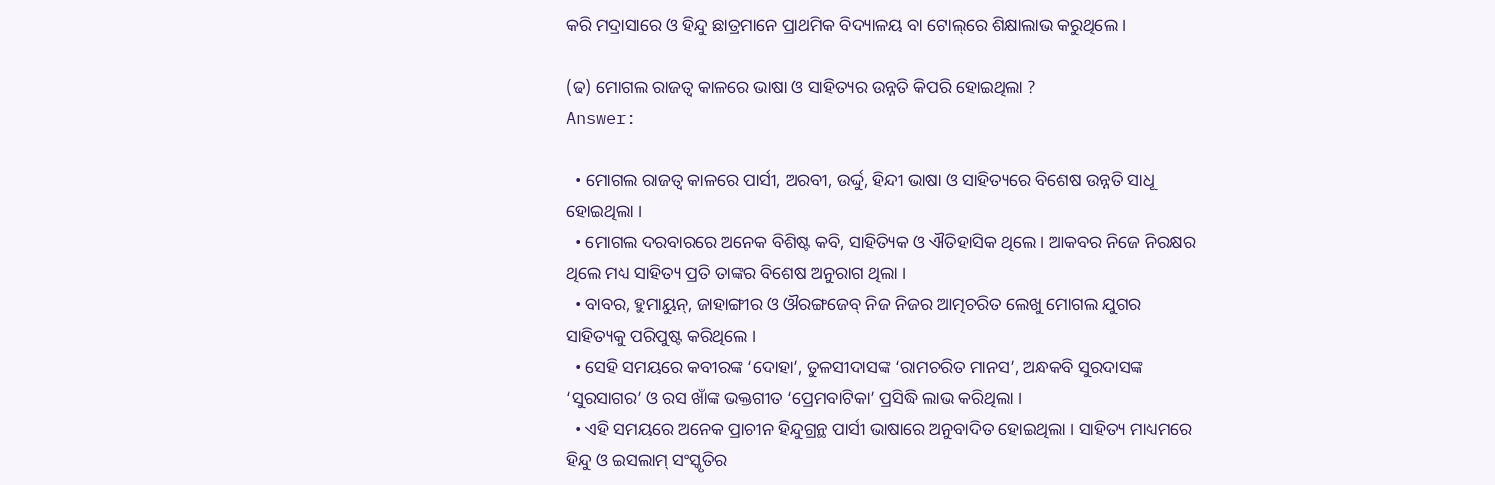କରି ମଦ୍ରାସାରେ ଓ ହିନ୍ଦୁ ଛାତ୍ରମାନେ ପ୍ରାଥମିକ ବିଦ୍ୟାଳୟ ବା ଟୋଲ୍‌ରେ ଶିକ୍ଷାଲାଭ କରୁଥିଲେ ।

(ଢ) ମୋଗଲ ରାଜତ୍ଵ କାଳରେ ଭାଷା ଓ ସାହିତ୍ୟର ଉନ୍ନତି କିପରି ହୋଇଥିଲା ?
Answer:

  • ମୋଗଲ ରାଜତ୍ଵ କାଳରେ ପାର୍ସୀ, ଅରବୀ, ଉର୍ଦ୍ଦୁ, ହିନ୍ଦୀ ଭାଷା ଓ ସାହିତ୍ୟରେ ବିଶେଷ ଉନ୍ନତି ସାଧୂ ହୋଇଥିଲା ।
  • ମୋଗଲ ଦରବାରରେ ଅନେକ ବିଶିଷ୍ଟ କବି, ସାହିତ୍ୟିକ ଓ ଐତିହାସିକ ଥିଲେ । ଆକବର ନିଜେ ନିରକ୍ଷର ଥିଲେ ମଧ୍ୟ ସାହିତ୍ୟ ପ୍ରତି ତାଙ୍କର ବିଶେଷ ଅନୁରାଗ ଥିଲା ।
  • ବାବର, ହୁମାୟୁନ୍, ଜାହାଙ୍ଗୀର ଓ ଔରଙ୍ଗଜେବ୍‌ ନିଜ ନିଜର ଆତ୍ମଚରିତ ଲେଖୁ ମୋଗଲ ଯୁଗର ସାହିତ୍ୟକୁ ପରିପୁଷ୍ଟ କରିଥିଲେ ।
  • ସେହି ସମୟରେ କବୀରଙ୍କ ‘ଦୋହା’, ତୁଳସୀଦାସଙ୍କ ‘ରାମଚରିତ ମାନସ’, ଅନ୍ଧକବି ସୁରଦାସଙ୍କ ‘ସୁରସାଗର’ ଓ ରସ ଖାଁଙ୍କ ଭକ୍ତଗୀତ ‘ପ୍ରେମବାଟିକା’ ପ୍ରସିଦ୍ଧି ଲାଭ କରିଥିଲା ।
  • ଏହି ସମୟରେ ଅନେକ ପ୍ରାଚୀନ ହିନ୍ଦୁଗ୍ରନ୍ଥ ପାର୍ସୀ ଭାଷାରେ ଅନୁବାଦିତ ହୋଇଥିଲା । ସାହିତ୍ୟ ମାଧ୍ୟମରେ ହିନ୍ଦୁ ଓ ଇସଲାମ୍ ସଂସ୍କୃତିର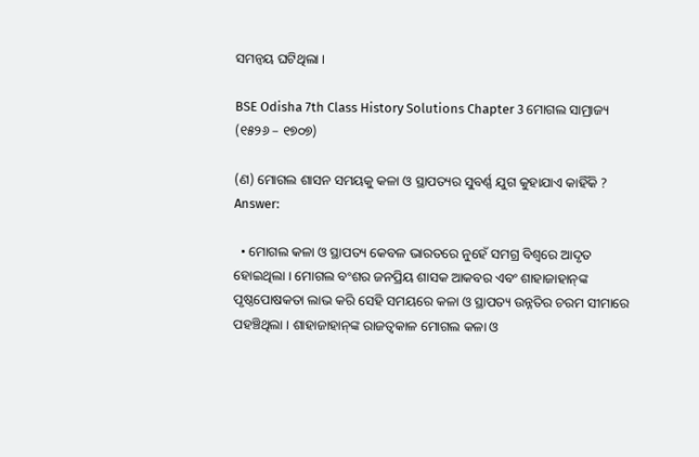ସମନ୍ଵୟ ଘଟିଥିଲା ।

BSE Odisha 7th Class History Solutions Chapter 3 ମୋଗଲ ସାମ୍ରାଜ୍ୟ (୧୫୨୬ – ୧୭୦୭)

(ଣ) ମୋଗଲ ଶାସନ ସମୟକୁ କଳା ଓ ସ୍ଥାପତ୍ୟର ସୁବର୍ଣ୍ଣ ଯୁଗ କୁହାଯାଏ କାହିଁକି ?
Answer:

  • ମୋଗଲ କଳା ଓ ସ୍ଥାପତ୍ୟ କେବଳ ଭାରତରେ ନୁହେଁ ସମଗ୍ର ବିଶ୍ଵରେ ଆଦୃତ ହୋଇଥିଲା । ମୋଗଲ ବଂଶର ଜନପ୍ରିୟ ଶାସକ ଆକବର ଏବଂ ଶାହାଜାହାନ୍‌ଙ୍କ ପୃଷ୍ଠପୋଷକତା ଲାଭ କରି ସେହି ସମୟରେ କଳା ଓ ସ୍ଥାପତ୍ୟ ଉନ୍ନତିର ଚରମ ସୀମାରେ ପହଞ୍ଚିଥିଲା । ଶାହାଜାହାନ୍‌ଙ୍କ ରାଜତ୍ଵକାଳ ମୋଗଲ କଳା ଓ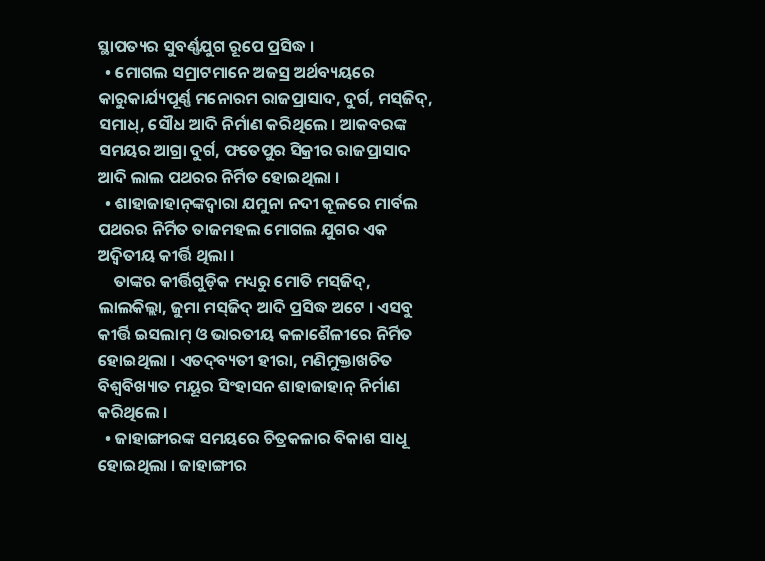ସ୍ଥାପତ୍ୟର ସୁବର୍ଣ୍ଣଯୁଗ ରୂପେ ପ୍ରସିଦ୍ଧ ।
  • ମୋଗଲ ସମ୍ରାଟମାନେ ଅଜସ୍ର ଅର୍ଥବ୍ୟୟରେ କାରୁକାର୍ଯ୍ୟପୂର୍ଣ୍ଣ ମନୋରମ ରାଜପ୍ରାସାଦ, ଦୁର୍ଗ, ମସ୍‌ଜିଦ୍, ସମାଧ୍, ସୌଧ ଆଦି ନିର୍ମାଣ କରିଥିଲେ । ଆକବରଙ୍କ ସମୟର ଆଗ୍ରା ଦୁର୍ଗ, ଫତେପୁର ସିକ୍ରୀର ରାଜପ୍ରାସାଦ ଆଦି ଲାଲ ପଥରର ନିର୍ମିତ ହୋଇଥିଲା ।
  • ଶାହାଜାହାନ୍‌ଙ୍କଦ୍ଵାରା ଯମୁନା ନଦୀ କୂଳରେ ମାର୍ବଲ ପଥରର ନିର୍ମିତ ତାଜମହଲ ମୋଗଲ ଯୁଗର ଏକ ଅଦ୍ବିତୀୟ କୀର୍ତ୍ତି ଥିଲା ।
    ତାଙ୍କର କୀର୍ତ୍ତିଗୁଡ଼ିକ ମଧ୍ୟରୁ ମୋତି ମସ୍‌ଜିଦ୍, ଲାଲକିଲ୍ଲା, ଜୁମା ମସ୍‌ଜିଦ୍ ଆଦି ପ୍ରସିଦ୍ଧ ଅଟେ । ଏସବୁ କୀର୍ତ୍ତି ଇସଲାମ୍ ଓ ଭାରତୀୟ କଳାଶୈଳୀରେ ନିର୍ମିତ ହୋଇଥିଲା । ଏତଦ୍‌ବ୍ୟତୀ ହୀରା, ମଣିମୁକ୍ତାଖଚିତ ବିଶ୍ୱବିଖ୍ୟାତ ମୟୂର ସିଂହାସନ ଶାହାଜାହାନ୍ ନିର୍ମାଣ କରିଥିଲେ ।
  • ଜାହାଙ୍ଗୀରଙ୍କ ସମୟରେ ଚିତ୍ରକଳାର ବିକାଶ ସାଧୂ ହୋଇଥିଲା । ଜାହାଙ୍ଗୀର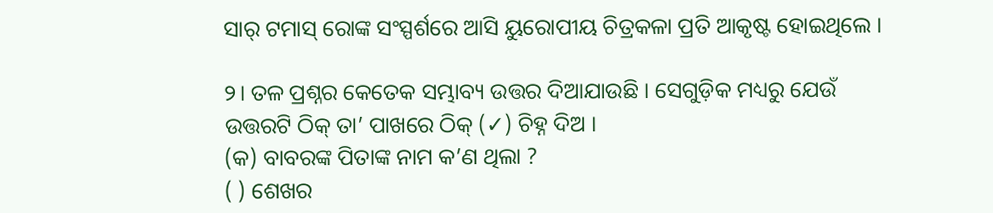ସାର୍‌ ଟମାସ୍ ରୋଙ୍କ ସଂସ୍ପର୍ଶରେ ଆସି ୟୁରୋପୀୟ ଚିତ୍ରକଳା ପ୍ରତି ଆକୃଷ୍ଟ ହୋଇଥିଲେ ।

୨। ତଳ ପ୍ରଶ୍ନର କେତେକ ସମ୍ଭାବ୍ୟ ଉତ୍ତର ଦିଆଯାଉଛି । ସେଗୁଡ଼ିକ ମଧ୍ୟରୁ ଯେଉଁ ଉତ୍ତରଟି ଠିକ୍ ତା’ ପାଖରେ ଠିକ୍ (✓) ଚିହ୍ନ ଦିଅ ।
(କ) ବାବରଙ୍କ ପିତାଙ୍କ ନାମ କ’ଣ ଥିଲା ?
( ) ଶେଖର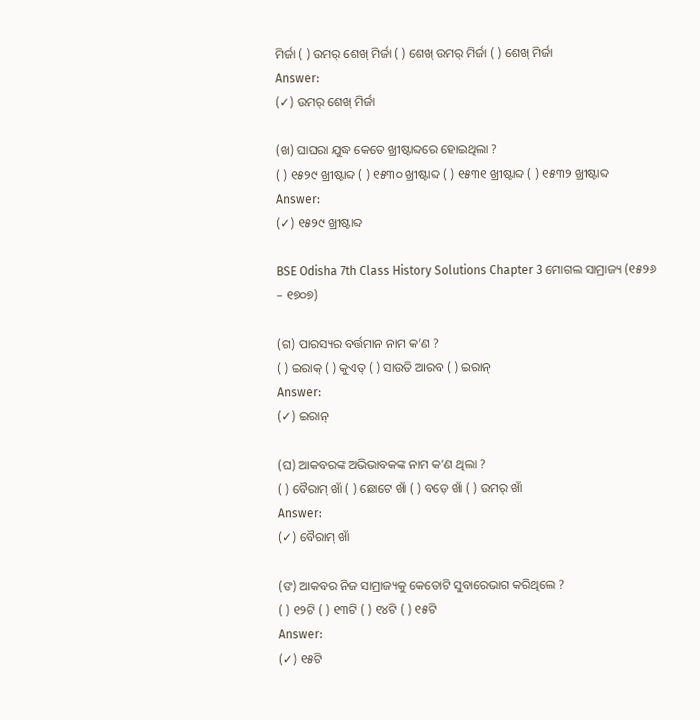ମିର୍ଜା ( ) ଉମର୍ ଶେଖ୍ ମିର୍ଜା ( ) ଶେଖ୍ ଉମର୍ ମିର୍ଜା ( ) ଶେଖ୍ ମିର୍ଜା
Answer:
(✓) ଉମର୍ ଶେଖ୍ ମିର୍ଜା

(ଖ) ଘାଘରା ଯୁଦ୍ଧ କେତେ ଖ୍ରୀଷ୍ଟାବ୍ଦରେ ହୋଇଥିଲା ?
( ) ୧୫୨୯ ଖ୍ରୀଷ୍ଟାବ୍ଦ ( ) ୧୫୩୦ ଖ୍ରୀଷ୍ଟାବ୍ଦ ( ) ୧୫୩୧ ଖ୍ରୀଷ୍ଟାବ୍ଦ ( ) ୧୫୩୨ ଖ୍ରୀଷ୍ଟାବ୍ଦ
Answer:
(✓) ୧୫୨୯ ଖ୍ରୀଷ୍ଟାବ୍ଦ

BSE Odisha 7th Class History Solutions Chapter 3 ମୋଗଲ ସାମ୍ରାଜ୍ୟ (୧୫୨୬ – ୧୭୦୭)

(ଗ) ପାରସ୍ୟର ବର୍ତ୍ତମାନ ନାମ କ’ଣ ?
( ) ଇରାକ୍ ( ) କୁଏତ୍ ( ) ସାଉତି ଆରବ ( ) ଇରାନ୍
Answer:
(✓) ଇରାନ୍

(ଘ) ଆକବରଙ୍କ ଅଭିଭାବକଙ୍କ ନାମ କ’ଣ ଥିଲା ?
( ) ବୈରାମ୍ ଖାଁ ( ) ଛୋଟେ ଖାଁ ( ) ବଡ଼େ ଖାଁ ( ) ଉମର୍ ଖାଁ
Answer:
(✓) ବୈରାମ୍ ଖାଁ

(ଙ) ଆକବର ନିଜ ସାମ୍ରାଜ୍ୟକୁ କେତୋଟି ସୁବାରେଭାଗ କରିଥିଲେ ?
( ) ୧୨ଟି ( ) ୧୩ଟି ( ) ୧୪ଟି ( ) ୧୫ଟି
Answer:
(✓) ୧୫ଟି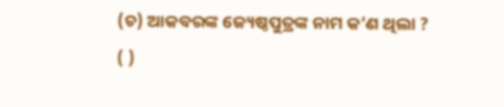(ଚ) ଆକବରଙ୍କ ଜ୍ୟେଷ୍ଠପୁତ୍ରଙ୍କ ନାମ କ’ଣ ଥିଲା ?
( )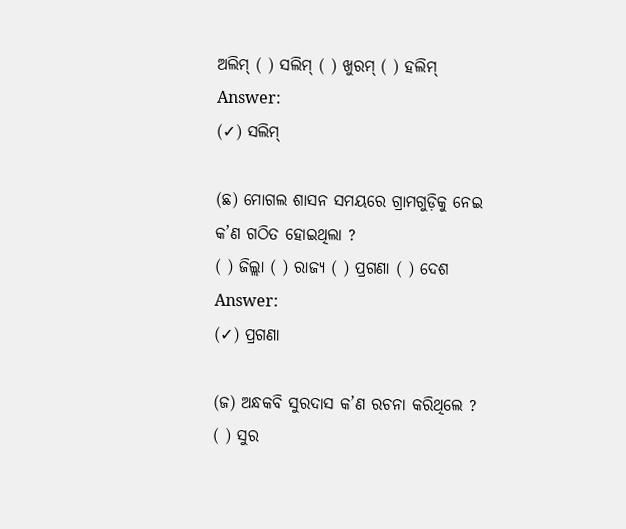ଅଲିମ୍ ( ) ସଲିମ୍ ( ) ଖୁରମ୍ ( ) ହଲିମ୍
Answer:
(✓) ସଲିମ୍

(ଛ) ମୋଗଲ ଶାସନ ସମୟରେ ଗ୍ରାମଗୁଡ଼ିକୁ ନେଇ କ’ଣ ଗଠିତ ହୋଇଥିଲା ?
( ) ଜିଲ୍ଲା ( ) ରାଜ୍ୟ ( ) ପ୍ରଗଣା ( ) ଦେଶ
Answer:
(✓) ପ୍ରଗଣା

(ଜ) ଅନ୍ଧକବି ସୁରଦାସ କ’ଣ ରଚନା କରିଥିଲେ ?
( ) ସୁର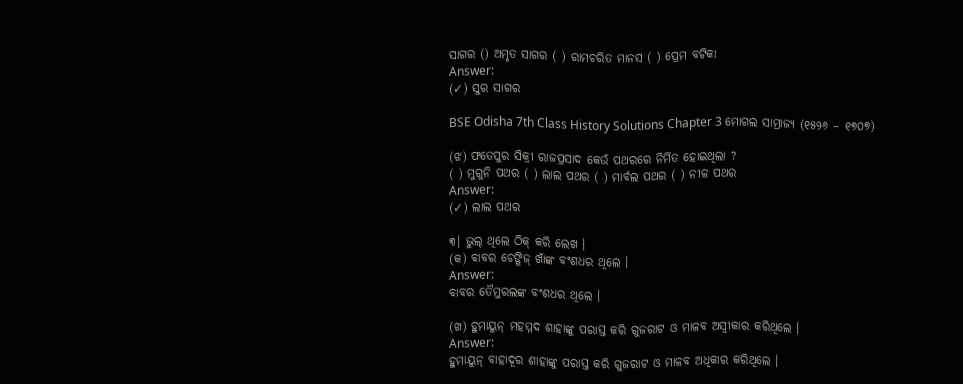ସାଗର () ଅମୃତ ସାଗର ( ) ରାମଚରିତ ମାନସ ( ) ପ୍ରେମ ବଟିକା
Answer:
(✓) ସୁର ସାଗର

BSE Odisha 7th Class History Solutions Chapter 3 ମୋଗଲ ସାମ୍ରାଜ୍ୟ (୧୫୨୬ – ୧୭୦୭)

(ଝ) ଫତେପୁର ସିକ୍ରୀ ରାଜପ୍ରସାଦ କେଉଁ ପଥରରେ ନିର୍ମିତ ହୋଇଥିଲା ?
( ) ମୁଗୁନି ପଥର ( ) ଲାଲ ପଥର ( ) ମାର୍ବଲ ପଥର ( ) ନୀଳ ପଥର
Answer:
(✓) ଲାଲ ପଥର

୩। ଭୁଲ୍ ଥିଲେ ଠିକ୍ କରି ଲେଖ ।
(କ) ବାବର ଚେଙ୍ଗିଜ୍ ଖାଁଙ୍କ ବଂଶଧର ଥିଲେ ।
Answer:
ବାବର ତୈମୁରଲଙ୍କ ବଂଶଧର ଥିଲେ ।

(ଖ) ହୁମାୟୁନ୍ ମହମ୍ମଦ ଶାହାଙ୍କୁ ପରାସ୍ତ କରି ଗୁଜରାଟ ଓ ମାଳବ ଅସ୍ୱୀକାର କରିଥିଲେ ।
Answer:
ହୁମାୟୁନ୍ ବାହାଦୂର ଶାହାଙ୍କୁ ପରାସ୍ତ କରି ଗୁଜରାଟ ଓ ମାଳବ ଅଧିକାର କରିଥିଲେ ।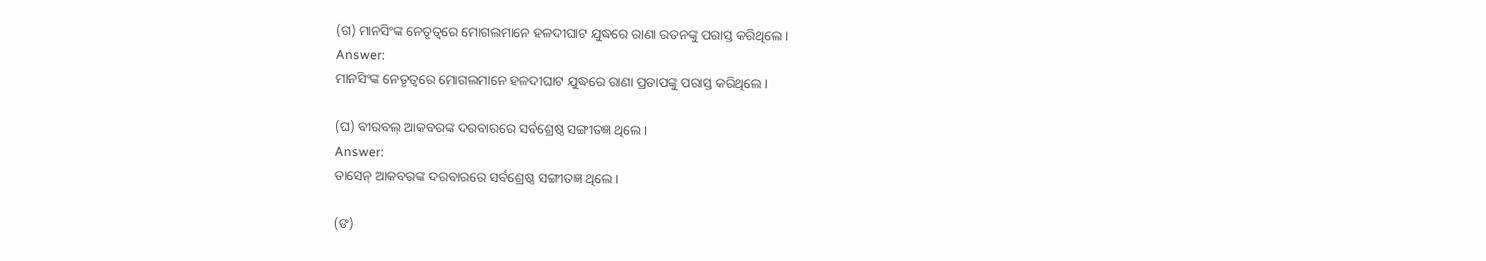(ଗ) ମାନସିଂଙ୍କ ନେତୃତ୍ୱରେ ମୋଗଲମାନେ ହଳଦୀଘାଟ ଯୁଦ୍ଧରେ ରାଣା ରତନଙ୍କୁ ପରାସ୍ତ କରିଥିଲେ ।
Answer:
ମାନସିଂଙ୍କ ନେତୃତ୍ବରେ ମୋଗଲମାନେ ହଳଦୀଘାଟ ଯୁଦ୍ଧରେ ରାଣା ପ୍ରତାପଙ୍କୁ ପରାସ୍ତ କରିଥିଲେ ।

(ଘ) ବୀରବଲ୍ ଆକବରଙ୍କ ଦରବାରରେ ସର୍ବଶ୍ରେଷ୍ଠ ସଙ୍ଗୀତଜ୍ଞ ଥିଲେ ।
Answer:
ତାସେନ୍ ଆକବରଙ୍କ ଦରବାରରେ ସର୍ବଶ୍ରେଷ୍ଠ ସଙ୍ଗୀତଜ୍ଞ ଥିଲେ ।

(ଙ)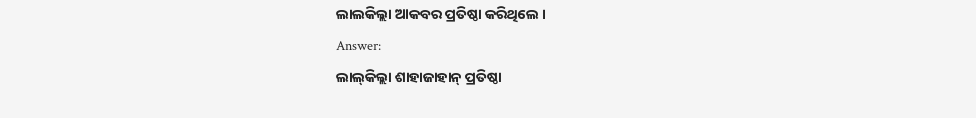ଲାଲକିଲ୍ଲା ଆକବର ପ୍ରତିଷ୍ଠା କରିଥିଲେ ।
Answer:
ଲାଲ୍‌କିଲ୍ଲା ଶାହାଜାହାନ୍ ପ୍ରତିଷ୍ଠା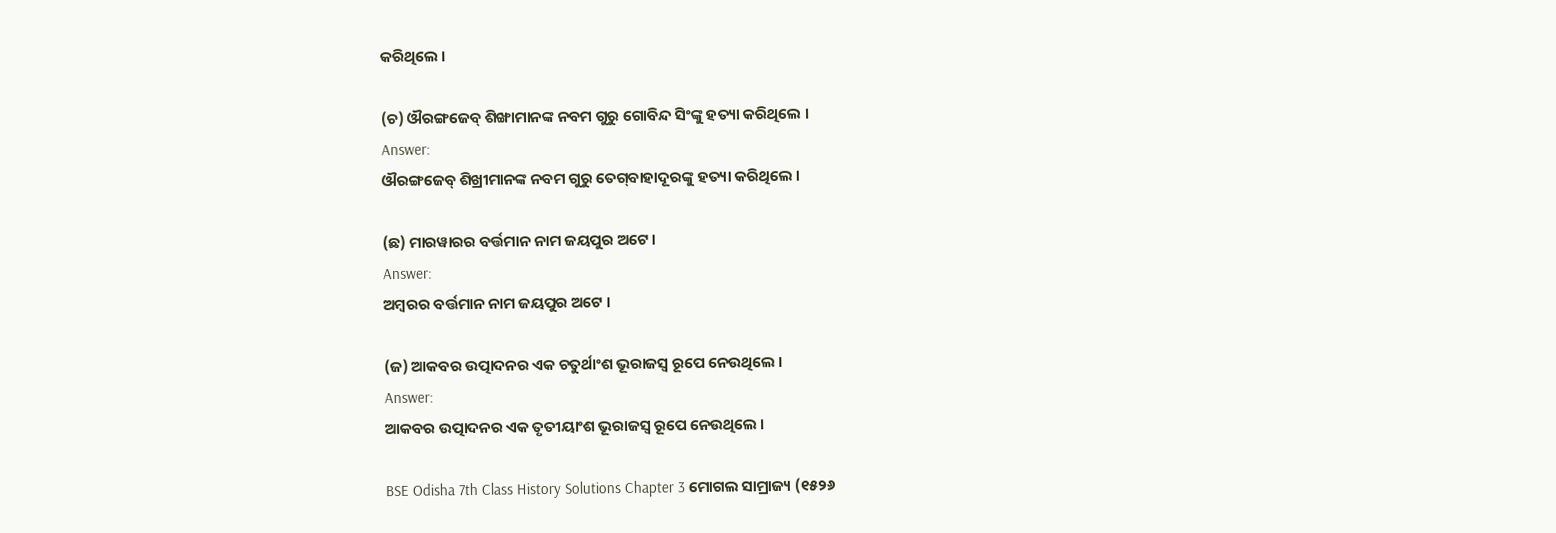କରିଥିଲେ ।

(ଚ) ଔରଙ୍ଗଜେବ୍ ଶିଙ୍ଖାମାନଙ୍କ ନବମ ଗୁରୁ ଗୋବିନ୍ଦ ସିଂଙ୍କୁ ହତ୍ୟା କରିଥିଲେ ।
Answer:
ଔରଙ୍ଗଜେବ୍ ଶିଖ୍ରୀମାନଙ୍କ ନବମ ଗୁରୁ ତେଗ୍‌ବାହାଦୂରଙ୍କୁ ହତ୍ୟା କରିଥିଲେ ।

(ଛ) ମାରୱାରର ବର୍ତ୍ତମାନ ନାମ ଜୟପୁର ଅଟେ ।
Answer:
ଅମ୍ବରର ବର୍ତ୍ତମାନ ନାମ ଜୟପୁର ଅଟେ ।

(ଜ) ଆକବର ଉତ୍ପାଦନର ଏକ ଚତୁର୍ଥାଂଶ ଭୂରାଜସ୍ଵ ରୂପେ ନେଉଥିଲେ ।
Answer:
ଆକବର ଉତ୍ପାଦନର ଏକ ତୃତୀୟାଂଶ ଭୂରାଜସ୍ବ ରୂପେ ନେଉଥିଲେ ।

BSE Odisha 7th Class History Solutions Chapter 3 ମୋଗଲ ସାମ୍ରାଜ୍ୟ (୧୫୨୬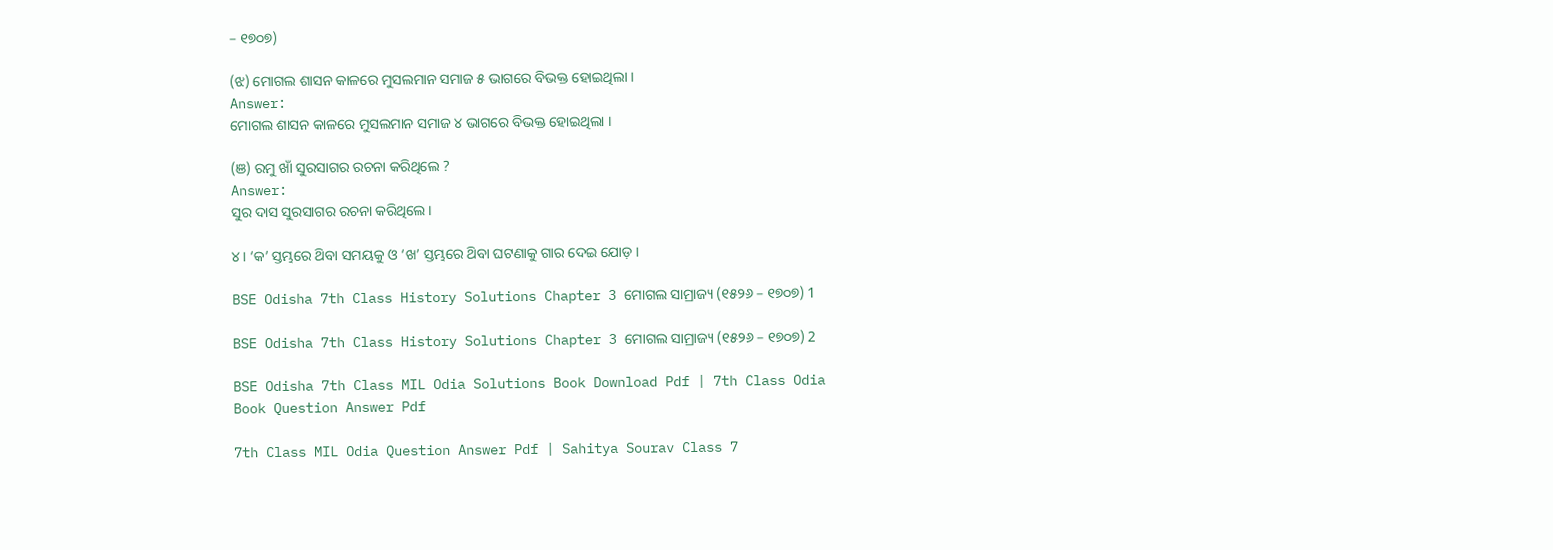– ୧୭୦୭)

(ଝ) ମୋଗଲ ଶାସନ କାଳରେ ମୁସଲମାନ ସମାଜ ୫ ଭାଗରେ ବିଭକ୍ତ ହୋଇଥିଲା ।
Answer:
ମୋଗଲ ଶାସନ କାଳରେ ମୁସଲମାନ ସମାଜ ୪ ଭାଗରେ ବିଭକ୍ତ ହୋଇଥିଲା ।

(ଞ) ରମୁ ଖାଁ ସୁରସାଗର ରଚନା କରିଥିଲେ ?
Answer:
ସୁର ଦାସ ସୁରସାଗର ରଚନା କରିଥିଲେ ।

୪। ‘କ’ ସ୍ତମ୍ଭରେ ଥ‌ିବା ସମୟକୁ ଓ ‘ଖ’ ସ୍ତମ୍ଭରେ ଥ‌ିବା ଘଟଣାକୁ ଗାର ଦେଇ ଯୋଡ଼ ।

BSE Odisha 7th Class History Solutions Chapter 3 ମୋଗଲ ସାମ୍ରାଜ୍ୟ (୧୫୨୬ – ୧୭୦୭) 1

BSE Odisha 7th Class History Solutions Chapter 3 ମୋଗଲ ସାମ୍ରାଜ୍ୟ (୧୫୨୬ – ୧୭୦୭) 2

BSE Odisha 7th Class MIL Odia Solutions Book Download Pdf | 7th Class Odia Book Question Answer Pdf

7th Class MIL Odia Question Answer Pdf | Sahitya Sourav Class 7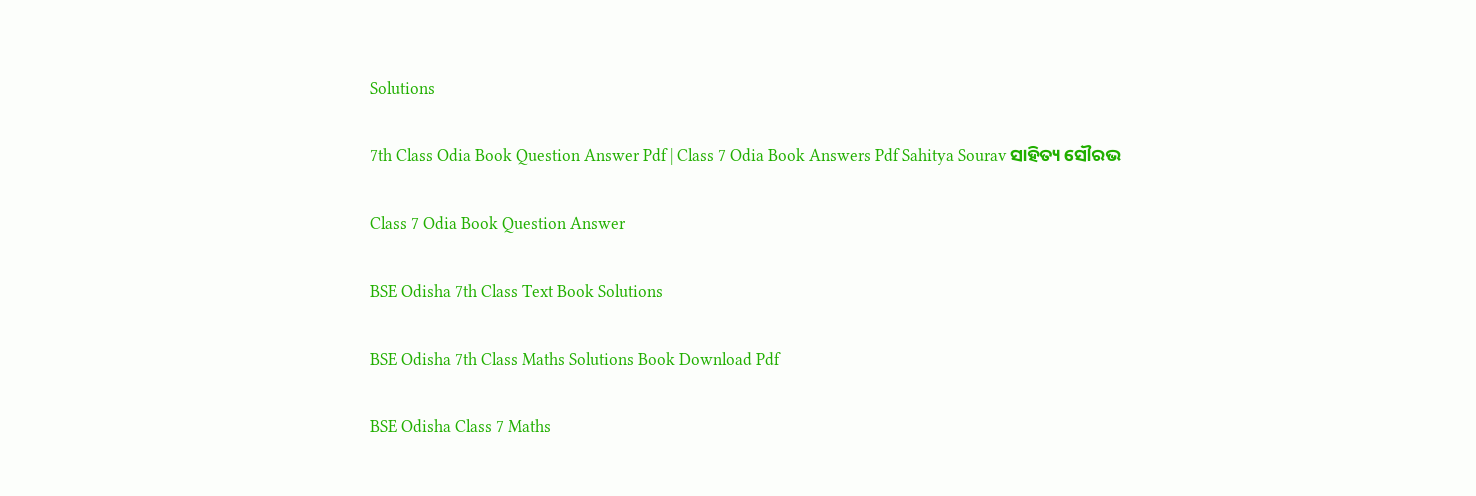Solutions

7th Class Odia Book Question Answer Pdf | Class 7 Odia Book Answers Pdf Sahitya Sourav ସାହିତ୍ୟ ସୌରଭ

Class 7 Odia Book Question Answer

BSE Odisha 7th Class Text Book Solutions

BSE Odisha 7th Class Maths Solutions Book Download Pdf

BSE Odisha Class 7 Maths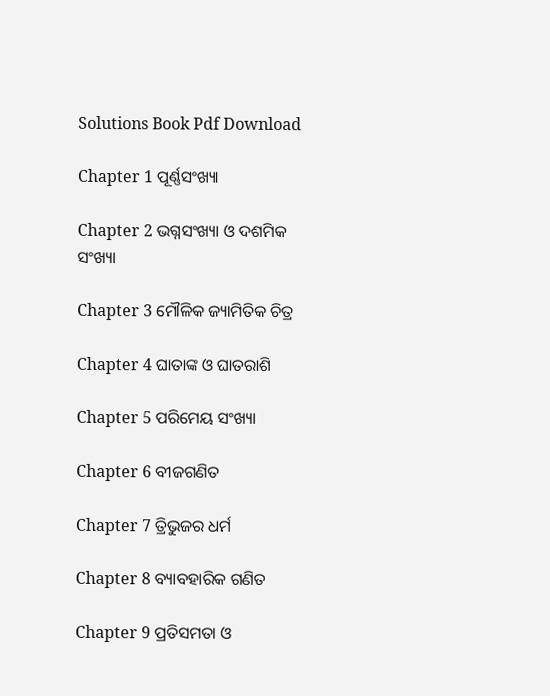Solutions Book Pdf Download

Chapter 1 ପୂର୍ଣ୍ଣସଂଖ୍ୟା

Chapter 2 ଭଗ୍ନସଂଖ୍ୟା ଓ ଦଶମିକ ସଂଖ୍ୟା

Chapter 3 ମୌଳିକ ଜ୍ୟାମିତିକ ଚିତ୍ର

Chapter 4 ଘାତାଙ୍କ ଓ ଘାତରାଶି

Chapter 5 ପରିମେୟ ସଂଖ୍ୟା

Chapter 6 ବୀଜଗଣିତ

Chapter 7 ତ୍ରିଭୁଜର ଧର୍ମ

Chapter 8 ବ୍ୟାବହାରିକ ଗଣିତ

Chapter 9 ପ୍ରତିସମତା ଓ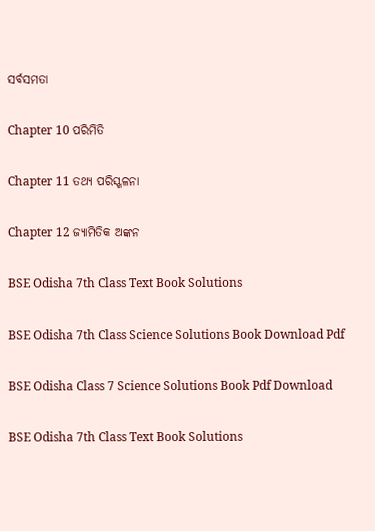ସର୍ବସମତା

Chapter 10 ପରିମିତି

Chapter 11 ତଥ୍ୟ ପରିସ୍ଖଳନା

Chapter 12 ଜ୍ୟାମିତିକ ଅଙ୍କନ

BSE Odisha 7th Class Text Book Solutions

BSE Odisha 7th Class Science Solutions Book Download Pdf

BSE Odisha Class 7 Science Solutions Book Pdf Download

BSE Odisha 7th Class Text Book Solutions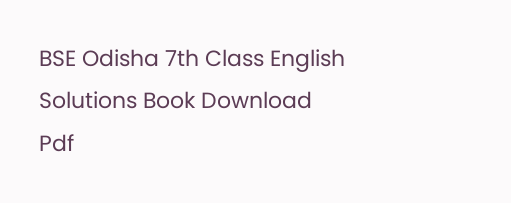BSE Odisha 7th Class English Solutions Book Download Pdf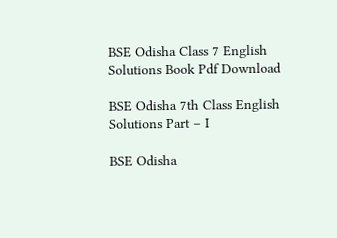BSE Odisha Class 7 English Solutions Book Pdf Download

BSE Odisha 7th Class English Solutions Part – I

BSE Odisha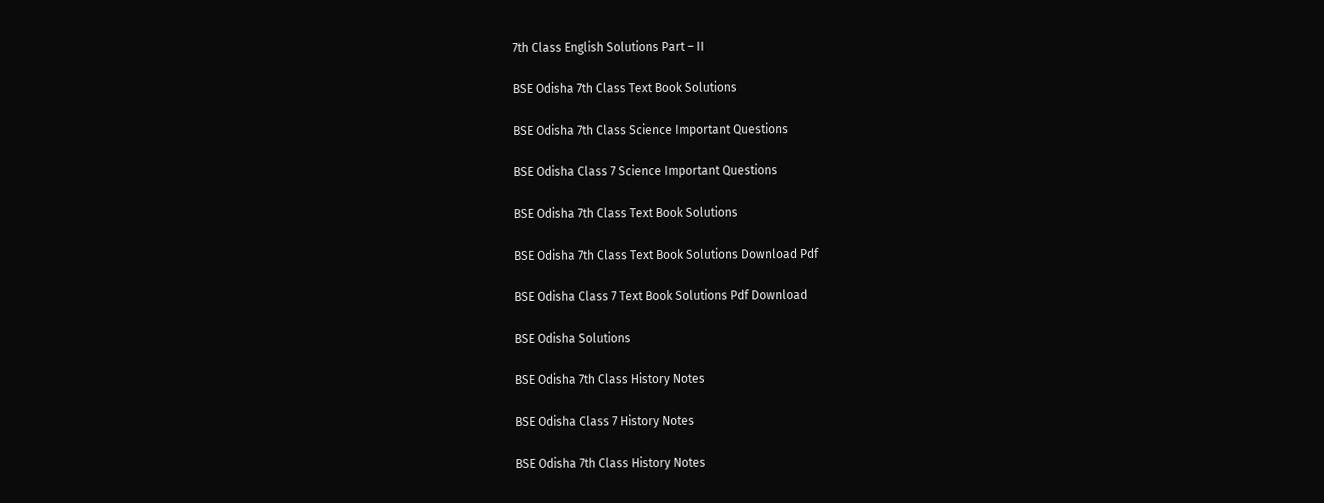7th Class English Solutions Part – II

BSE Odisha 7th Class Text Book Solutions

BSE Odisha 7th Class Science Important Questions

BSE Odisha Class 7 Science Important Questions

BSE Odisha 7th Class Text Book Solutions

BSE Odisha 7th Class Text Book Solutions Download Pdf

BSE Odisha Class 7 Text Book Solutions Pdf Download

BSE Odisha Solutions

BSE Odisha 7th Class History Notes

BSE Odisha Class 7 History Notes

BSE Odisha 7th Class History Notes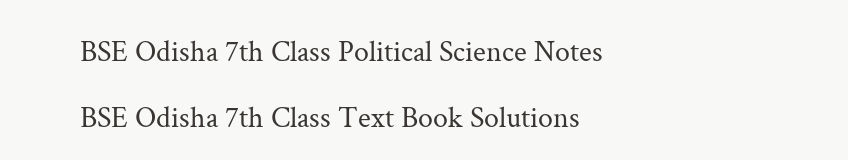BSE Odisha 7th Class Political Science Notes

BSE Odisha 7th Class Text Book Solutions